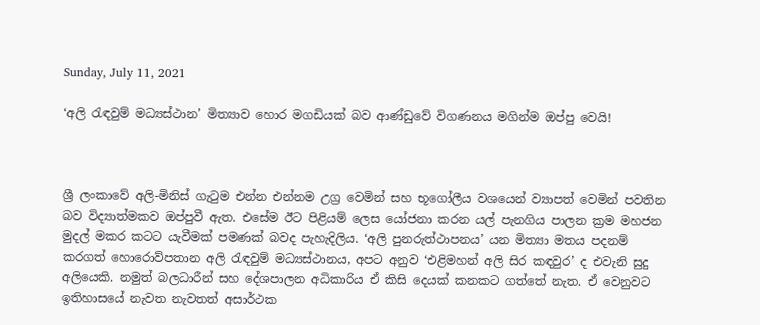Sunday, July 11, 2021

‘අලි රැඳවුම් මධ්‍යස්ථාන’ මිත්‍යාව හොර මගඩියක් බව ආණ්ඩුවේ විගණනය මගින්ම ඔප්පු වෙයි!



ශ්‍රී ලංකාවේ අලි-මිනිස් ගැටුම එන්න එන්නම උග්‍ර වෙමින් සහ භූගෝලීය වශයෙන් ව්‍යාපත් වෙමින් පවතින බව විද්‍යාත්මකව ඔප්පුවී ඇත. එසේම ඊට පිළියම් ලෙස යෝජනා කරන යල් පැනගිය පාලන ක්‍රම මහජන මුදල් මකර කටට යැවීමක් පමණක් බවද පැහැදිලිය. ‘අලි පුනරුත්ථාපනය’ යන මිත්‍යා මතය පදනම් කරගත් හොරොව්පතාන අලි රැඳවුම් මධ්‍යස්ථානය, අපට අනුව ‘එළිමහන් අලි සිර කඳවුර’ ද එවැනි සුදු අලියෙකි. නමුත් බලධාරීන් සහ දේශපාලන අධිකාරිය ඒ කිසි දෙයක් කනකට ගත්තේ නැත. ඒ වෙනුවට ඉතිහාසයේ නැවත නැවතත් අසාර්ථක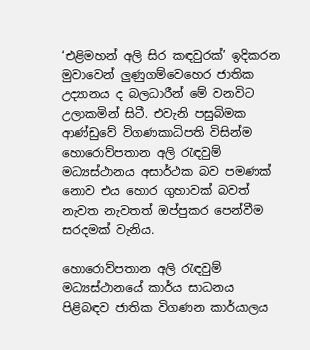‘එළිමහන් අලි සිර කඳවුරක්’ ඉදිකරන මුවාවෙන් ලුණුගම්වෙහෙර ජාතික උද්‍යානය ද බලධාරීන් මේ වනවිට උලාකමින් සිටී. එවැනි පසුබිමක ආණ්ඩුවේ විගණකාධිපති විසින්ම හොරොව්පතාන අලි රැඳවුම් මධ්‍යස්ථානය අසාර්ථක බව පමණක් නොව එය හොර ගුහාවක් බවත් නැවත නැවතත් ඔප්පුකර පෙන්වීම සරදමක් වැනිය.

හොරොව්පතාන අලි රැඳවුම් මධ්‍යස්ථානයේ කාර්ය සාධනය පිළිබඳව ජාතික විගණන කාර්යාලය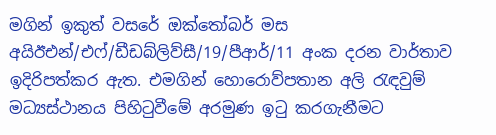මගින් ඉකුත් වසරේ ඔක්තෝබර් මස අයිඊඑන්/එෆ්/ඩීඩබ්ලිව්සී/19/පීආර්/11 අංක දරන වාර්තාව ඉදිරිපත්කර ඇත. එමගින් හොරොව්පතාන අලි රැඳවුම් මධ්‍යස්ථානය පිහිටුවීමේ අරමුණ ඉටු කරගැනීමට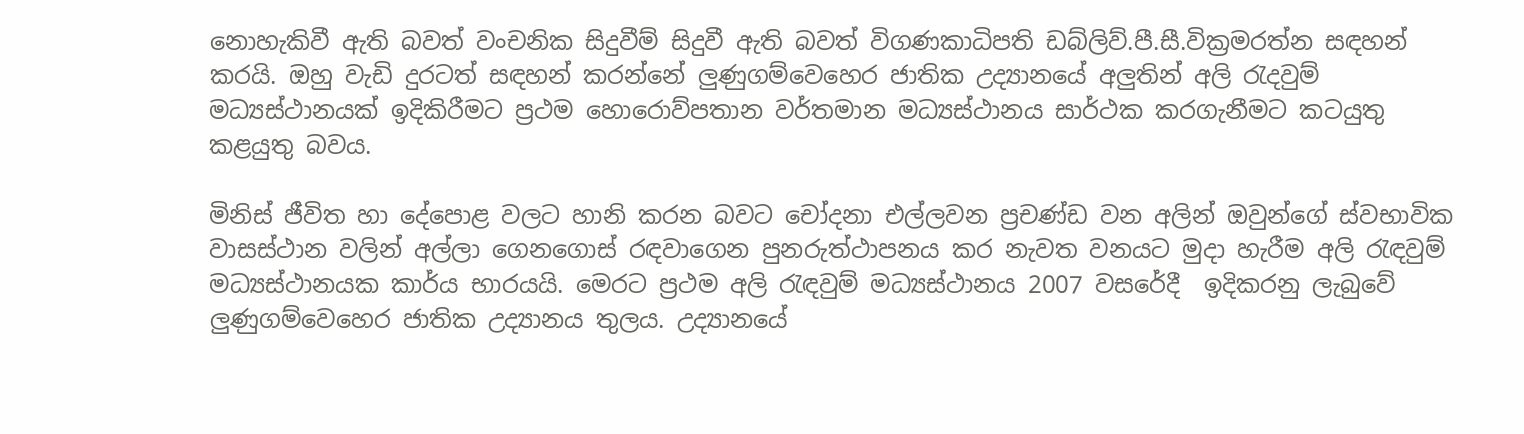නොහැකිවී ඇති බවත් වංචනික සිදුවීම් සිදුවී ඇති බවත් විගණකාධිපති ඩබ්ලිව්.පී.සී.වික්‍රමරත්න සඳහන් කරයි. ඔහු වැඩි දුරටත් සඳහන් කරන්නේ ලුණුගම්වෙහෙර ජාතික උද්‍යානයේ අලුතින් අලි රැදවුම් මධ්‍යස්ථානයක් ඉදිකිරීමට ප්‍රථම හොරොව්පතාන වර්තමාන මධ්‍යස්ථානය සාර්ථක කරගැනීමට කටයුතු කළයුතු බවය.

මිනිස් ජීවිත හා දේපොළ වලට හානි කරන බවට චෝදනා එල්ලවන ප්‍රචණ්ඩ වන අලින් ඔවුන්ගේ ස්වභාවික වාසස්ථාන වලින් අල්ලා ගෙනගොස් රඳවාගෙන පුනරුත්ථාපනය කර නැවත වනයට මුදා හැරීම අලි රැඳවුම් මධ්‍යස්ථානයක කාර්ය භාරයයි. මෙරට ප්‍රථම අලි රැඳවුම් මධ්‍යස්ථානය 2007 වසරේදී  ඉදිකරනු ලැබුවේ ලුණුගම්වෙහෙර ජාතික උද්‍යානය තුලය. උද්‍යානයේ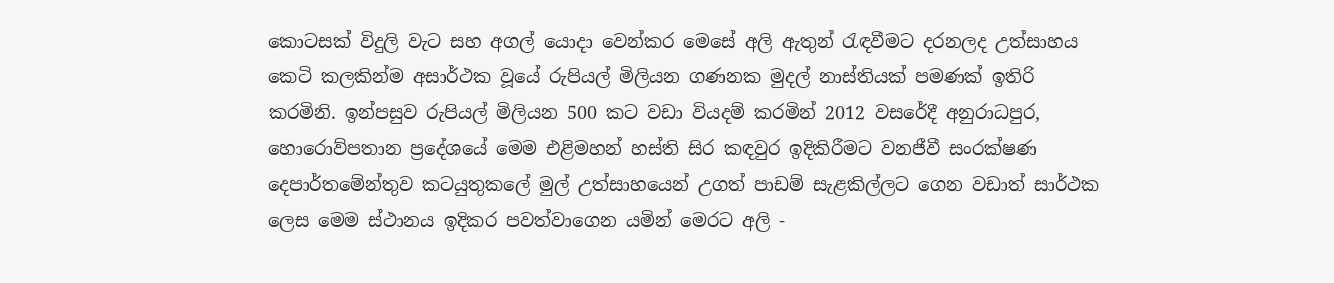කොටසක් විදුලි වැට සහ අගල් යොදා වෙන්කර මෙසේ අලි ඇතුන් රැඳවීමට දරනලද උත්සාහය කෙටි කලකින්ම අසාර්ථක වූයේ රුපියල් මිලියන ගණනක මුදල් නාස්තියක් පමණක් ඉතිරි කරමිනි. ඉන්පසුව රුපියල් මිලියන 500 කට වඩා වියදම් කරමින් 2012 වසරේදී අනුරාධපුර, හොරොව්පතාන ප්‍රදේශයේ මෙම එළිමහන් හස්ති සිර කඳවුර ඉදිකිරීමට වනජීවී සංරක්ෂණ දෙපාර්තමේන්තුව කටයුතුකලේ මුල් උත්සාහයෙන් උගත් පාඩම් සැළකිල්ලට ගෙන වඩාත් සාර්ථක ලෙස මෙම ස්ථානය ඉදිකර පවත්වාගෙන යමින් මෙරට අලි -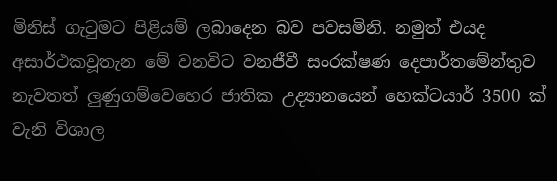මිනිස් ගැටුමට පිළියම් ලබාදෙන බව පවසමිනි. නමුත් එයද අසාර්ථකවූතැන මේ වනවිට වනජීවී සංරක්ෂණ දෙපාර්තමේන්තුව නැවතත් ලුණුගම්වෙහෙර ජාතික උද්‍යානයෙන් හෙක්ටයාර් 3500 ක් වැනි විශාල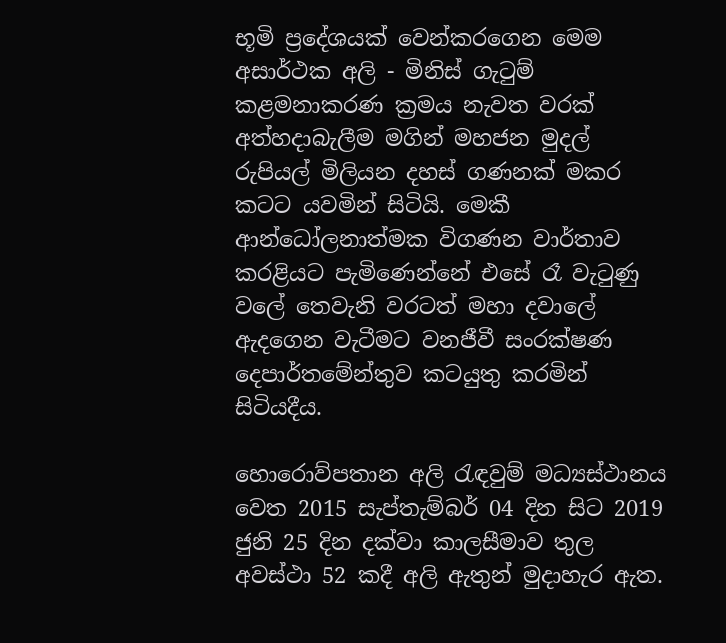භූමි ප්‍රදේශයක් වෙන්කරගෙන මෙම අසාර්ථක අලි - මිනිස් ගැටුම් කළමනාකරණ ක්‍රමය නැවත වරක් අත්හදාබැලීම මගින් මහජන මුදල් රුපියල් මිලියන දහස් ගණනක් මකර කටට යවමින් සිටියි. මෙකී ආන්ධෝලනාත්මක විගණන වාර්තාව කරළියට පැමිණෙන්නේ එසේ රෑ වැටුණු වලේ තෙවැනි වරටත් මහා දවාලේ ඇදගෙන වැටීමට වනජීවී සංරක්ෂණ දෙපාර්තමේන්තුව කටයුතු කරමින් සිටියදීය.

හොරොව්පතාන අලි රැඳවුම් මධ්‍යස්ථානය වෙත 2015 සැප්තැම්බර් 04 දින සිට 2019 ජුනි 25 දින දක්වා කාලසීමාව තුල අවස්ථා 52 කදී අලි ඇතුන් මුදාහැර ඇත.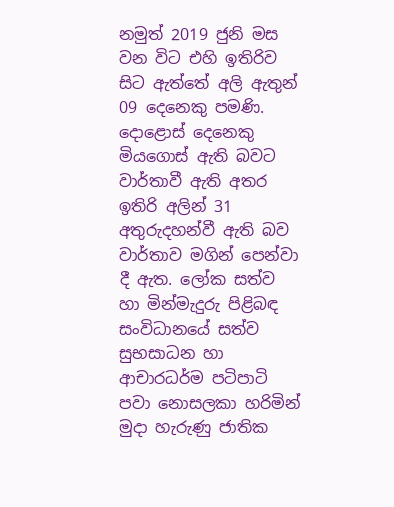නමුත් 2019 ජුනි මස වන විට එහි ඉතිරිව සිට ඇත්තේ අලි ඇතුන් 09 දෙනෙකු පමණි. දොළොස් දෙනෙකු මියගොස් ඇති බවට වාර්තාවී ඇති අතර ඉතිරි අලින් 31 අතුරුදහන්වී ඇති බව වාර්තාව මගින් පෙන්වා දී ඇත. ලෝක සත්ව හා මින්මැදුරු පිළිබඳ සංවිධානයේ සත්ව සුභසාධන හා ආචාරධර්ම පටිපාටි පවා නොසලකා හරිමින් මුදා හැරුණු ජාතික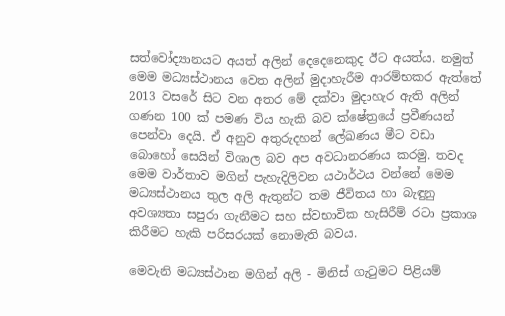සත්වෝද්‍යානයට අයත් අලින් දෙදෙනෙකුද ඊට අයත්ය. නමුත් මෙම මධ්‍යස්ථානය වෙත අලින් මුදාහැරීම ආරම්භකර ඇත්තේ 2013 වසරේ සිට වන අතර මේ දක්වා මුදාහැර ඇති අලින් ගණන 100 ක් පමණ විය හැකි බව ක්ෂේත්‍රයේ ප්‍රවීණයන් පෙන්වා දෙයි. ඒ අනුව අතුරුදහන් ලේඛණය මීට වඩා බොහෝ සෙයින් විශාල බව අප අවධානරණය කරමු. තවද මෙම වාර්තාව මගින් පැහැදිලිවන යථාර්ථය වන්නේ මෙම මධ්‍යස්ථානය තුල අලි ඇතුන්ට තම ජීවිතය හා බැඳුනු අවශ්‍යතා සපුරා ගැනීමට සහ ස්වභාවික හැසිරීම් රටා ප්‍රකාශ කිරීමට හැකි පරිසරයක් නොමැති බවය.

මෙවැනි මධ්‍යස්ථාන මගින් අලි - මිනිස් ගැටුමට පිළියම්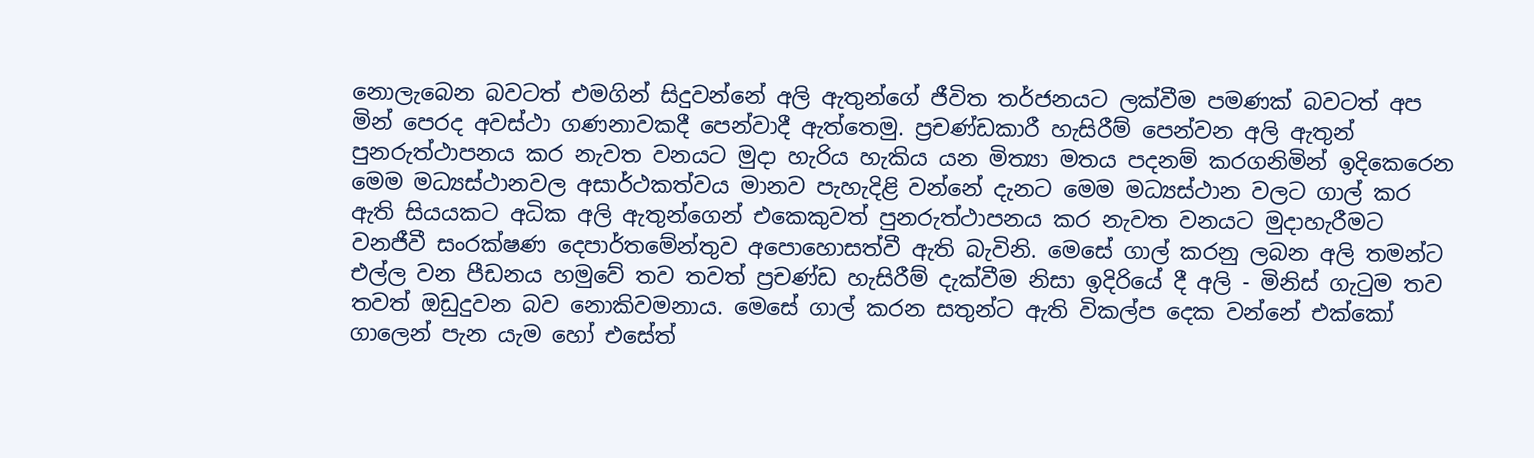නොලැබෙන බවටත් එමගින් සිදුවන්නේ අලි ඇතුන්ගේ ජීවිත තර්ජනයට ලක්වීම පමණක් බවටත් අප මින් පෙරද අවස්ථා ගණනාවකදී පෙන්වාදී ඇත්තෙමු. ප්‍රචණ්ඩකාරී හැසිරීම් පෙන්වන අලි ඇතුන් පුනරුත්ථාපනය කර නැවත වනයට මුදා හැරිය හැකිය යන මිත්‍යා මතය පදනම් කරගනිමින් ඉදිකෙරෙන මෙම මධ්‍යස්ථානවල අසාර්ථකත්වය මානව පැහැදිළි වන්නේ දැනට මෙම මධ්‍යස්ථාන වලට ගාල් කර ඇති සියයකට අධික අලි ඇතුන්ගෙන් එකෙකුවත් පුනරුත්ථාපනය කර නැවත වනයට මුදාහැරීමට වනජීවී සංරක්ෂණ දෙපාර්තමේන්තුව අපොහොසත්වී ඇති බැවිනි. මෙසේ ගාල් කරනු ලබන අලි තමන්ට එල්ල වන පීඩනය හමුවේ තව තවත් ප්‍රචණ්‌ඩ හැසිරීම් දැක්‌වීම නිසා ඉදිරියේ දී අලි - මිනිස්‌ ගැටුම තව තවත් ඔඩුදුවන බව නොකිවමනාය. මෙසේ ගාල් කරන සතුන්ට ඇති විකල්ප දෙක වන්නේ එක්‌කෝ ගාලෙන් පැන යැම හෝ එසේත්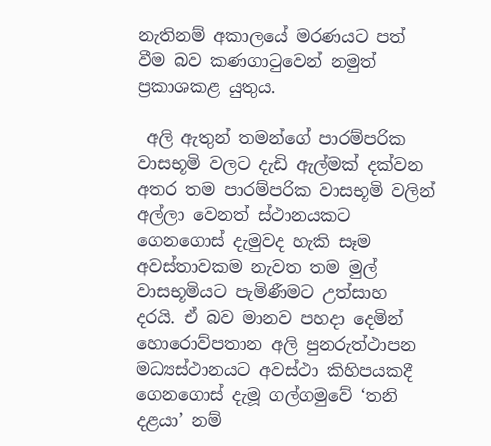නැතිනම් අකාලයේ මරණයට පත් වීම බව කණගාටුවෙන් නමුත් ප්‍රකාශකළ යුතුය.

 අලි ඇතුන් තමන්ගේ පාරම්පරික වාසභූමි වලට දැඩි ඇල්මක් දක්වන අතර තම පාරම්පරික වාසභූමි වලින් අල්ලා වෙනත් ස්ථානයකට ගෙනගොස් දැමුවද හැකි සෑම අවස්තාවකම නැවත තම මුල් වාසභූමියට පැමිණීමට උත්සාහ දරයි. ඒ බව මානව පහදා දෙමින් හොරොව්පතාන අලි පුනරුත්ථාපන මධ්‍යස්ථානයට අවස්ථා කිහිපයකදී ගෙනගොස් දැමූ ගල්ගමුවේ ‘තනි දළයා’ නම්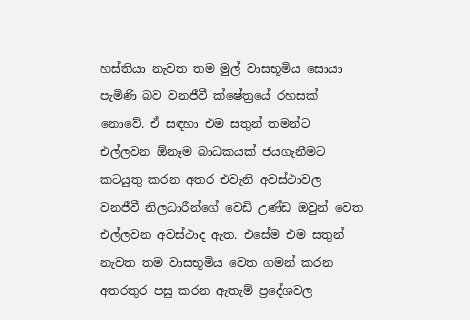හස්තියා නැවත තම මුල් වාසභූමිය සොයා පැමිණි බව වනජීවී ක්ෂේත්‍රයේ රහසක් නොවේ. ඒ සඳහා එම සතුන් තමන්ට එල්ලවන ඕනෑම බාධකයක් ජයගැනීමට කටයුතු කරන අතර එවැනි අවස්ථාවල වනජීවී නිලධාරීන්ගේ වෙඩි උණ්ඩ ඔවුන් වෙත එල්ලවන අවස්ථාද ඇත. එසේම එම සතුන් නැවත තම වාසභූමිය වෙත ගමන් කරන අතරතුර පසු කරන ඇතැම් ප්‍රදේශවල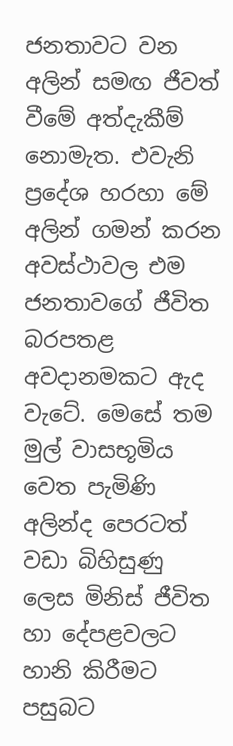ජනතාවට වන අලින් සමඟ ජීවත් වීමේ අත්දැකීම් නොමැත. එවැනි ප්‍රදේශ හරහා මේ අලින් ගමන් කරන අවස්‌ථාවල එම ජනතාවගේ ජීවිත බරපතළ අවදානමකට ඇද වැටේ. මෙසේ තම මුල් වාසභූමිය වෙත පැමිණි  අලින්ද පෙරටත් වඩා බිහිසුණු ලෙස මිනිස්‌ ජීවිත හා දේපළවලට හානි කිරීමට පසුබට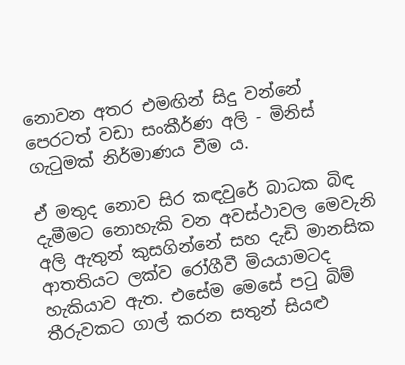නොවන අතර එමඟින් සිදු වන්නේ පෙරටත් වඩා සංකීර්ණ අලි - මිනිස්‌ ගැටුමක්‌ නිර්මාණය වීම ය.

ඒ මතුද නොව සිර කඳවුරේ බාධක බිඳ දැමීමට නොහැකි වන අවස්ථාවල මෙවැනි අලි ඇතුන් කුසගින්නේ සහ දැඩි මානසික ආතතියට ලක්ව රෝගීවී මියයාමටද හැකියාව ඇත. එසේම මෙසේ පටු බිම් තීරුවකට ගාල් කරන සතුන් සියළු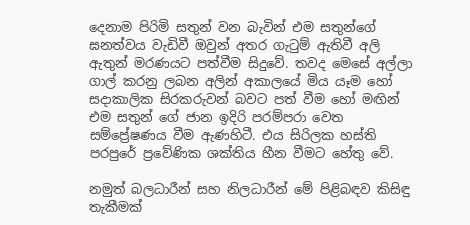දෙනාම පිරිමි සතුන් වන බැවින් එම සතුන්ගේ ඝනත්වය වැඩිවී ඔවුන් අතර ගැටුම් ඇතිවී අලි ඇතුන් මරණයට පත්වීම සිදුවේ. තවද මෙසේ අල්ලා ගාල් කරනු ලබන අලින් අකාලයේ මිය යෑම හෝ සදාකාලික සිරකරුවන් බවට පත් වීම හෝ මඟින් එම සතුන් ගේ ජාන ඉදිරි පරම්පරා වෙත සම්ප්‍රේෂණය වීම ඇණහිටී. එය සිරිලක හස්‌ති පරපුරේ ප්‍රවේණික ශක්‌තිය හීන වීමට හේතු වේ.

නමුත් බලධාරීන් සහ නිලධාරීන් මේ පිළිබඳව කිසිඳු තැකීමක්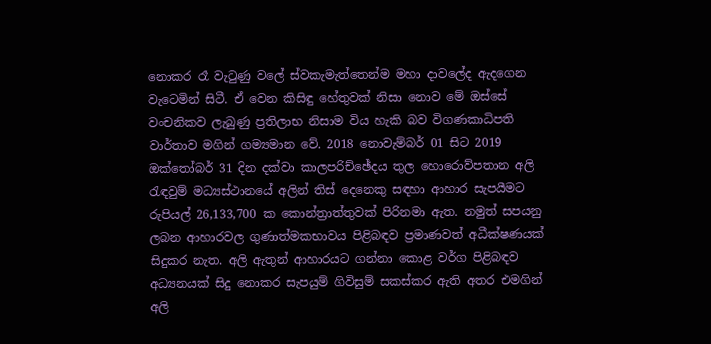නොකර රෑ වැටුණු වලේ ස්වකැමැත්තෙන්ම මහා දාවලේද ඇදගෙන වැටෙමින් සිටී. ඒ වෙන කිසිඳු හේතුවක් නිසා නොව මේ ඔස්සේ වංචනිකව ලැබුණු ප්‍රතිලාභ නිසාම විය හැකි බව විගණකාධිපති වාර්තාව මගින් ගම්‍යමාන වේ. 2018 නොවැම්බර් 01 සිට 2019 ඔක්තෝබර් 31 දින දක්වා කාලපරිච්ඡේදය තුල හොරොව්පතාන අලි රැඳවුම් මධ්‍යස්ථානයේ අලින් තිස් දෙනෙකු සඳහා ආහාර සැපයීමට රුපියල් 26,133,700 ක කොන්ත්‍රාත්තුවක් පිරිනමා ඇත. නමුත් සපයනු ලබන ආහාරවල ගුණාත්මකභාවය පිළිබඳව ප්‍රමාණවත් අධීක්ෂණයක් සිදුකර නැත. අලි ඇතුන් ආහාරයට ගන්නා කොළ වර්ග පිළිබඳව අධ්‍යනයක් සිදු නොකර සැපයුම් ගිවිසුම් සකස්කර ඇති අතර එමගින් අලි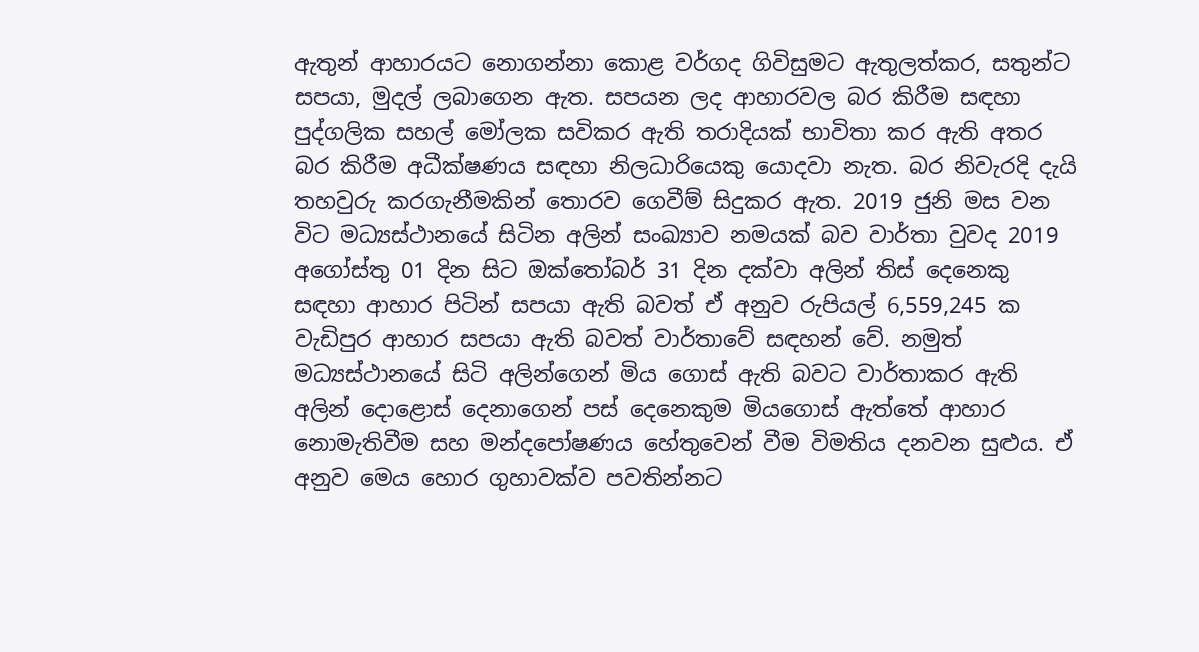ඇතුන් ආහාරයට නොගන්නා කොළ වර්ගද ගිවිසුමට ඇතුලත්කර, සතුන්ට සපයා, මුදල් ලබාගෙන ඇත. සපයන ලද ආහාරවල බර කිරීම සඳහා පුද්ගලික සහල් මෝලක සවිකර ඇති තරාදියක් භාවිතා කර ඇති අතර බර කිරීම අධීක්ෂණය සඳහා නිලධාරියෙකු යොදවා නැත. බර නිවැරදි දැයි තහවුරු කරගැනීමකින් තොරව ගෙවීම් සිදුකර ඇත. 2019 ජුනි මස වන විට මධ්‍යස්ථානයේ සිටින අලින් සංඛ්‍යාව නමයක් බව වාර්තා වුවද 2019 අගෝස්තු 01 දින සිට ඔක්තෝබර් 31 දින දක්වා අලින් තිස් දෙනෙකු සඳහා ආහාර පිටින් සපයා ඇති බවත් ඒ අනුව රුපියල් 6,559,245 ක වැඩිපුර ආහාර සපයා ඇති බවත් වාර්තාවේ සඳහන් වේ. නමුත් මධ්‍යස්ථානයේ සිටි අලින්ගෙන් මිය ගොස් ඇති බවට වාර්තාකර ඇති අලින් දොළොස් දෙනාගෙන් පස් දෙනෙකුම මියගොස් ඇත්තේ ආහාර නොමැතිවීම සහ මන්දපෝෂණය හේතුවෙන් වීම විමතිය දනවන සුළුය. ඒ අනුව මෙය හොර ගුහාවක්ව පවතින්නට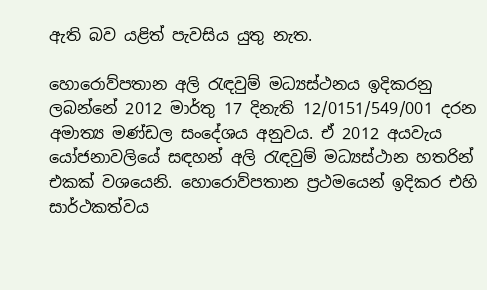ඇති බව යළිත් පැවසිය යුතු නැත.

හොරොව්පතාන අලි රැඳවුම් මධ්‍යස්ථනය ඉදිකරනු ලබන්නේ 2012 මාර්තු 17 දිනැති 12/0151/549/001 දරන අමාත්‍ය මණ්ඩල සංදේශය අනුවය. ඒ 2012 අයවැය යෝජනාවලියේ සඳහන් අලි රැඳවුම් මධ්‍යස්ථාන හතරින් එකක් වශයෙනි. හොරොව්පතාන ප්‍රථමයෙන් ඉදිකර එහි සාර්ථකත්වය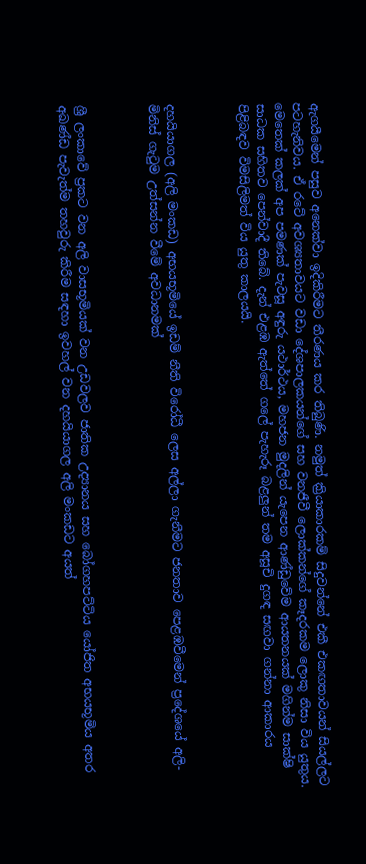ඇගයීමෙන් පසුව අනෙක්වා ඉදිකිරීමට තීරණය කර තිබුණි. නමුත් ක්‍රියාකාරකම් සිදුවන්නේ එකී එකඟතාවයන් සියල්ලට පටහැනිවය. ඒ රටේ අවශ්‍යතාවයට වඩා දේශපාලකයන්ගේ සහ වනජීවී ලොක්කන්ගේ කෑදරකම ලොකු නිසා විය යුතුය. මෙතෙක් කලක් අප පමණක් පැවසූ අඳුරු යථාර්ථය, මහජන මුදලින් යැපෙන ආණ්ඩුවේම ආයතනයක් මගින්ම සාක්ෂි සාධක සහිතව පෙන්වාදී තිබේ. දැන් එළඹ ඇත්තේ ගලේ පැහැරූ බළලුන් තම අසූචි දුගඳ සඟවා ගන්නා ආකාරය පිළිබඳව විමසිලිමත් විය යුතු කාලයයි.



දහයියාගල (අලි මංකඩ) අභයභූමියේ ඉඩම් නීති විරෝධී ලෙස අල්ලා ගැනීමට ජනතාව පෙළඹවීමෙන් ප්‍රදේශයේ අලි-මිනිස් ගැටුම උත්සන්න වීමේ අවධානමක්



ශ්‍රී ලංකාවේ ප්‍රකට වන අලි වාසභූමියක් වන උඩවලව ජාතික උද්‍යානය සහ බෝගහපට්ටිය යෝජිත අභයභූමිය අතර අඛණ්ඩ පැවැත්ම තහවුරු කිරීම සඳහා ඉවහල් වන දහයියාගල අලි මංකඩට අයත්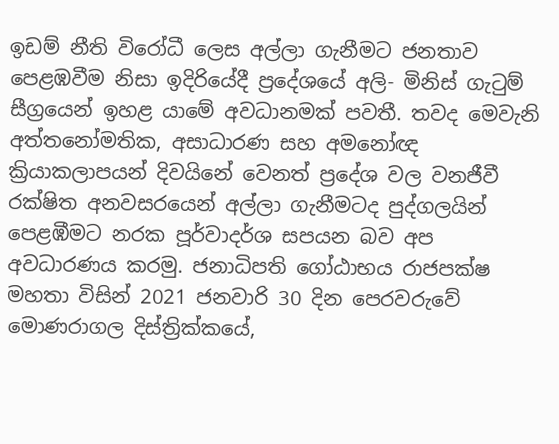ඉඩම් නීති විරෝධී ලෙස අල්ලා ගැනීමට ජනතාව පෙළඹවීම නිසා ඉදිරියේදී ප්‍රදේශයේ අලි- මිනිස් ගැටුම් සීග්‍රයෙන් ඉහළ යාමේ අවධානමක් පවතී. තවද මෙවැනි අත්තනෝමතික, අසාධාරණ සහ අමනෝඥ ක්‍රියාකලාපයන් දිවයිනේ වෙනත් ප්‍රදේශ වල වනජීවී රක්ෂිත අනවසරයෙන් අල්ලා ගැනීමටද පුද්ගලයින් පෙළඹීමට නරක පූර්වාදර්ශ සපයන බව අප අවධාරණය කරමු. ජනාධිපති ගෝඨාභය රාජපක්ෂ මහතා විසින් 2021 ජනවාරි 30 දින පෙරවරුවේ මොණරාගල දිස්ත්‍රික්කයේ,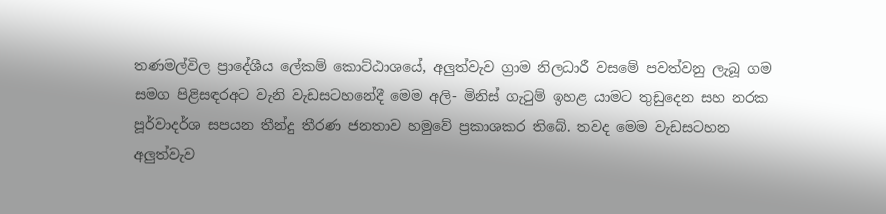තණමල්විල ප්‍රාදේශීය ලේකම් කොට්ඨාශයේ, අලුත්වැව ග්‍රාම නිලධාරී වසමේ පවත්වනු ලැබූ ගම සමග පිළිසඳරඅට වැනි වැඩසටහනේදී මෙම අලි- මිනිස් ගැටුම් ඉහළ යාමට තුඩුදෙන සහ නරක පූර්වාදර්ශ සපයන තීන්දු තීරණ ජනතාව හමුවේ ප්‍රකාශකර තිබේ. තවද මෙම වැඩසටහන අලුත්වැව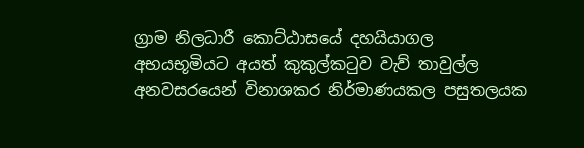ග්‍රාම නිලධාරී කොට්ඨාසයේ දහයියාගල අභයභූමියට අයත් කුකුල්කටුව වැව් තාවුල්ල අනවසරයෙන් විනාශකර නිර්මාණයකල පසුතලයක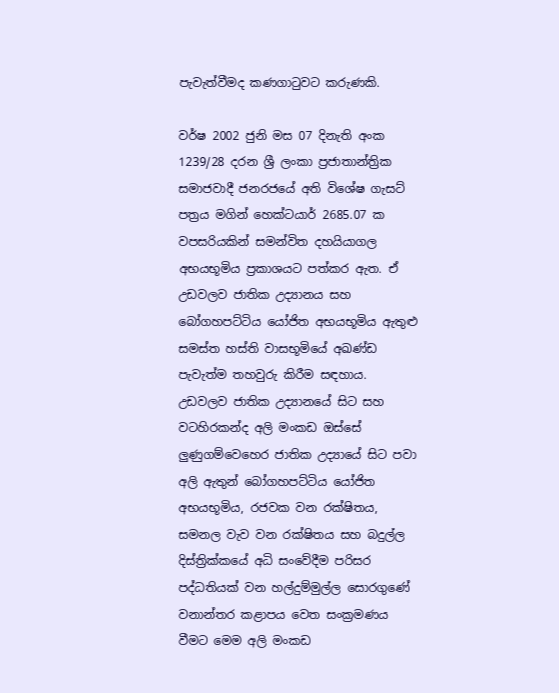පැවැත්වීමද කණගාටුවට කරුණකි.

වර්ෂ 2002 ජුනි මස 07 දිනැති අංක 1239/28 දරන ශ්‍රී ලංකා ප්‍රජාතාන්ත්‍රික සමාජවාදී ජනරජයේ අති විශේෂ ගැසට් පත්‍රය මගින් හෙක්ටයාර් 2685.07 ක වපසරියකින් සමන්විත දහයියාගල අභයභූමිය ප්‍රකාශයට පත්කර ඇත. ඒ උඩවලව ජාතික උද්‍යානය සහ බෝගහපට්ටිය යෝජිත අභයභූමිය ඇතුළු සමස්ත හස්ති වාසභූමියේ අඛණ්ඩ පැවැත්ම තහවුරු කිරීම සඳහාය. උඩවලව ජාතික උද්‍යානයේ සිට සහ වටහිරකන්ද අලි මංකඩ ඔස්සේ ලුණුගම්වෙහෙර ජාතික උද්‍යායේ සිට පවා අලි ඇතුන් බෝගහපට්ටිය යෝජිත අභයභූමිය, රජවක වන රක්ෂිතය, සමනල වැව වන රක්ෂිතය සහ බදුල්ල දිස්ත්‍රික්කයේ අධි සංවේදීම පරිසර පද්ධතියක් වන හල්දුම්මුල්ල සොරගුණේ වනාන්තර කළාපය වෙත සංක්‍රමණය වීමට මෙම අලි මංකඩ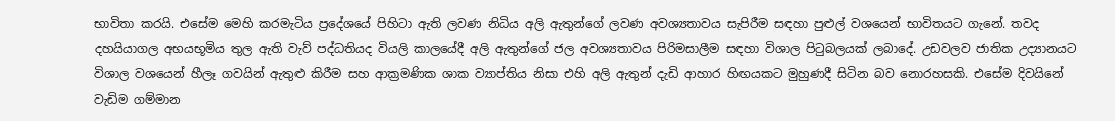භාවිතා කරයි. එසේම මෙහි කරමැටිය ප්‍රදේශයේ පිහිටා ඇති ලවණ නිධිය අලි ඇතුන්ගේ ලවණ අවශ්‍යතාවය සැපිරීම සඳහා පුළුල් වශයෙන් භාවිතයට ගැනේ. තවද දහයියාගල අභයභූමිය තුල ඇති වැව් පද්ධතියද වියලි කාලයේදී අලි ඇතුන්ගේ ජල අවශ්‍යතාවය පිරිමසාලීම සඳහා විශාල පිටුබලයක් ලබාදේ. උඩවලව ජාතික උද්‍යානයට විශාල වශයෙන් හීලෑ ගවයින් ඇතුළු කිරීම සහ ආක්‍රමණික ශාක ව්‍යාප්තිය නිසා එහි අලි ඇතුන් දැඩි ආහාර හිඟයකට මුහුණදී සිටින බව නොරහසකි. එසේම දිවයිනේ වැඩිම ගම්මාන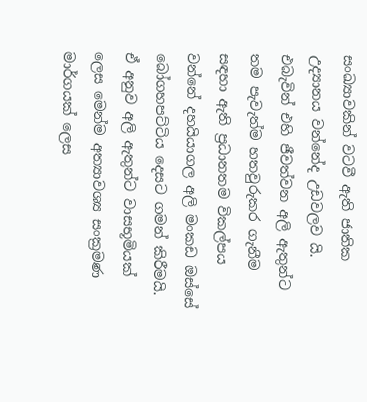සංඛ්‍යාවකින් වටවී ඇති ජාතික උද්‍යානය වන්නේද උඩවලව යි. එබැවින් එහි ජීවත්වන අලි ඇතුන්ට තම පැවැත්ම හතවුරුකර ගැනීම සඳහා ඇති ප්‍රධානතම විකල්පය වන්නේ දහයියාගල අලි මංකඩ ඔස්සේ බෝගහපට්ටිය දෙසට ගමන් කිරීමයි. ඒ අනුව අලි ඇතුන්ට වාසභූමියක් ලෙස මෙන්ම අත්‍යාවශ්‍ය සංක්‍රමණ මාර්ගයක් ලෙස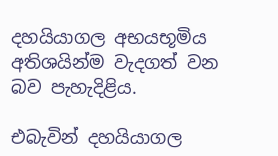දහයියාගල අභයභූමිය අතිශයින්ම වැදගත් වන බව පැහැදිළිය.

එබැවින් දහයියාගල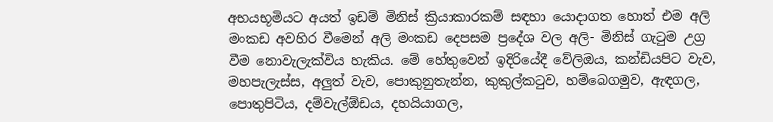අභයභූමියට අයත් ඉඩම් මිනිස් ක්‍රියාකාරකම් සඳහා යොදාගත හොත් එම අලි මංකඩ අවහිර වීමෙන් අලි මංකඩ දෙපසම ප්‍රදේශ වල අලි- මිනිස් ගැටුම උග්‍ර වීම නොවැලැක්විය හැකිය. මේ හේතුවෙන් ඉදිරියේදී වේලිඔය, කන්ඩියපිට වැව, මහපැලැස්ස, අලුත් වැව, පොකුනුතැන්න, කුකුල්කටුව, හම්බෙගමුව, ඇඳගල, පොතුපිටිය, දම්වැල්ඕඩය, දහයියාගල,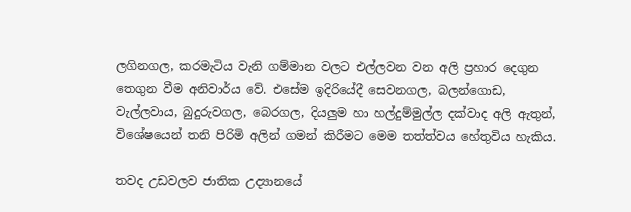ලගිනගල, කරමැටිය වැනි ගම්මාන වලට එල්ලවන වන අලි ප්‍රහාර දෙගුන තෙගුන වීම අනිවාර්ය වේ. එසේම ඉදිරියේදී සෙවනගල, බලන්ගොඩ, වැල්ලවාය, බුදුරුවගල, බෙරගල, දියලුම හා හල්දුම්මුල්ල දක්වාද අලි ඇතුන්, විශේෂයෙන් තනි පිරිමි අලින් ගමන් කිරීමට මෙම තත්ත්වය හේතුවිය හැකිය.

තවද උඩවලව ජාතික උද්‍යානයේ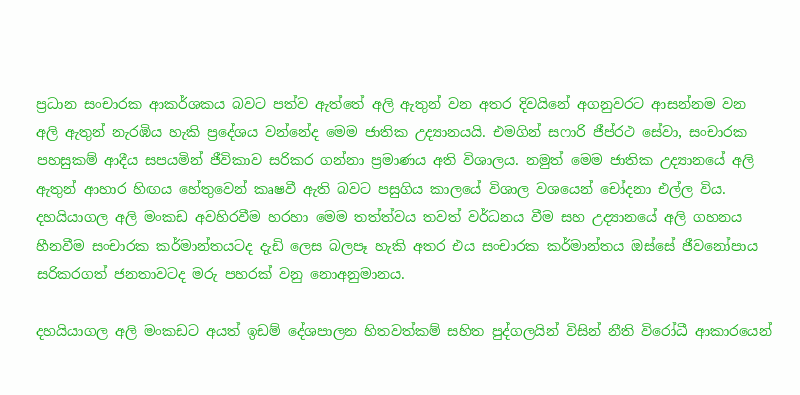ප්‍රධාන සංචාරක ආකර්ශකය බවට පත්ව ඇත්තේ අලි ඇතුන් වන අතර දිවයිනේ අගනුවරට ආසන්නම වන අලි ඇතුන් නැරඹිය හැකි ප්‍රදේශය වන්නේද මෙම ජාතික උද්‍යානයයි. එමගින් සෆාරි ජීප්රථ සේවා, සංචාරක පහසුකම් ආදීය සපයමින් ජීවිකාව සරිකර ගන්නා ප්‍රමාණය අති විශාලය. නමුත් මෙම ජාතික උද්‍යානයේ අලි ඇතුන් ආහාර හිඟය හේතුවෙන් කෘෂවී ඇති බවට පසුගිය කාලයේ විශාල වශයෙන් චෝදනා එල්ල විය. දහයියාගල අලි මංකඩ අවහිරවීම හරහා මෙම තත්ත්වය තවත් වර්ධනය වීම සහ උද්‍යානයේ අලි ගහනය හීනවීම සංචාරක කර්මාන්තයටද දැඩි ලෙස බලපෑ හැකි අතර එය සංචාරක කර්මාන්තය ඔස්සේ ජීවනෝපාය සරිකරගත් ජනතාවටද මරු පහරක් වනු නොඅනුමානය.

දහයියාගල අලි මංකඩට අයත් ඉඩම් දේශපාලන හිතවත්කම් සහිත පුද්ගලයින් විසින් නීති විරෝධී ආකාරයෙන්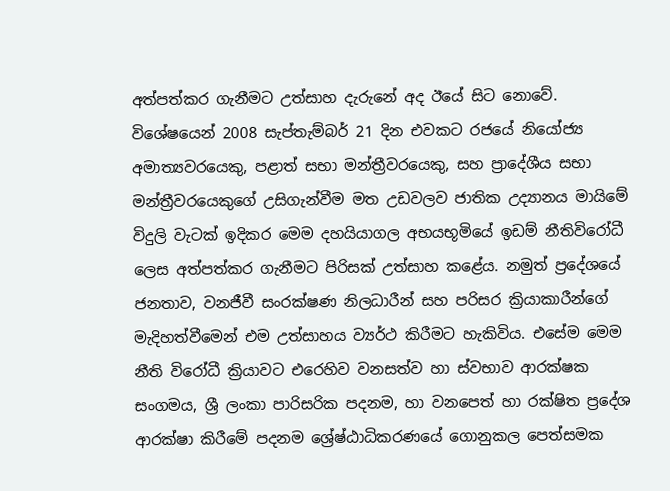අත්පත්කර ගැනීමට උත්සාහ දැරුනේ අද ඊයේ සිට නොවේ. විශේෂයෙන් 2008 සැප්තැම්බර් 21 දින එවකට රජයේ නියෝජ්‍ය අමාත්‍යවරයෙකු, පළාත් සභා මන්ත්‍රීවරයෙකු, සහ ප්‍රාදේශීය සභා මන්ත්‍රීවරයෙකුගේ උසිගැන්වීම මත උඩවලව ජාතික උද්‍යානය මායිමේ විදුලි වැටක් ඉදිකර මෙම දහයියාගල අභයභූමියේ ඉඩම් නීතිවිරෝධී ලෙස අත්පත්කර ගැනීමට පිරිසක් උත්සාහ කළේය. නමුත් ප්‍රදේශයේ ජනතාව, වනජීවී සංරක්ෂණ නිලධාරීන් සහ පරිසර ක්‍රියාකාරීන්ගේ මැදිහත්වීමෙන් එම උත්සාහය ව්‍යර්ථ කිරීමට හැකිවිය. එසේම මෙම නීති විරෝධී ක්‍රියාවට එරෙහිව වනසත්ව හා ස්වභාව ආරක්ෂක සංගමය, ශ්‍රී ලංකා පාරිසරික පදනම, හා වනපෙත් හා රක්ෂිත ප්‍රදේශ ආරක්ෂා කිරීමේ පදනම ශ්‍රේෂ්ඨාධිකරණයේ ගොනුකල පෙත්සමක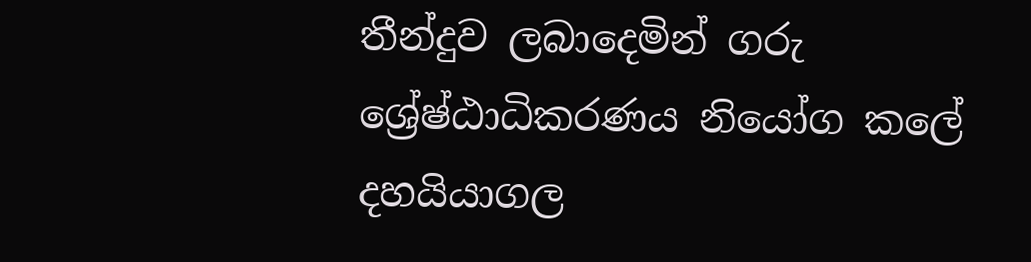තීන්දුව ලබාදෙමින් ගරු ශ්‍රේෂ්ඨාධිකරණය නියෝග කලේ දහයියාගල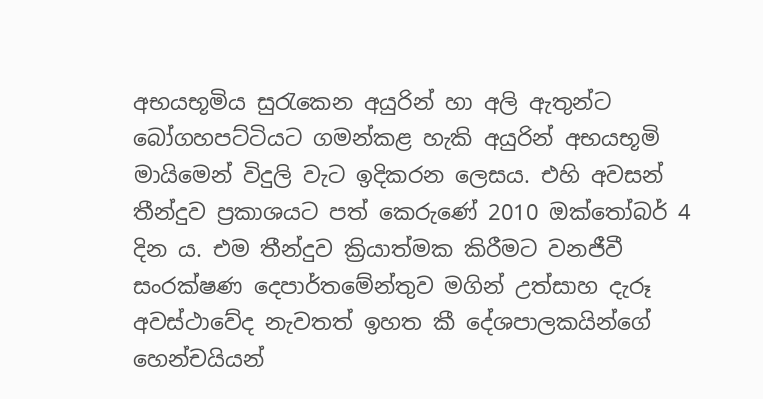අභයභූමිය සුරැකෙන අයුරින් හා අලි ඇතුන්ට බෝගහපට්ටියට ගමන්කළ හැකි අයුරින් අභයභූමි මායිමෙන් විදුලි වැට ඉදිකරන ලෙසය. එහි අවසන් තීන්දුව ප්‍රකාශයට පත් කෙරුණේ 2010 ඔක්තෝබර් 4 දින ය. එම තීන්දුව ක්‍රියාත්මක කිරීමට වනජීවී සංරක්ෂණ දෙපාර්තමේන්තුව මගින් උත්සාහ දැරූ අවස්ථාවේද නැවතත් ඉහත කී දේශපාලකයින්ගේ හෙන්චයියන්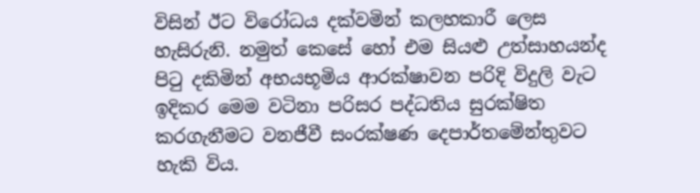විසින් ඊට විරෝධය දක්වමින් කලහකාරී ලෙස හැසිරුනි. නමුත් කෙසේ හෝ එම සියළු උත්සාහයන්ද පිටු දකිමින් අභයභූමිය ආරක්ෂාවන පරිදි විදුලි වැට ඉදිකර මෙම වටිනා පරිසර පද්ධතිය සුරක්ෂිත කරගැනීමට වනජීවී සංරක්ෂණ දෙපාර්තමේන්තුවට හැකි විය.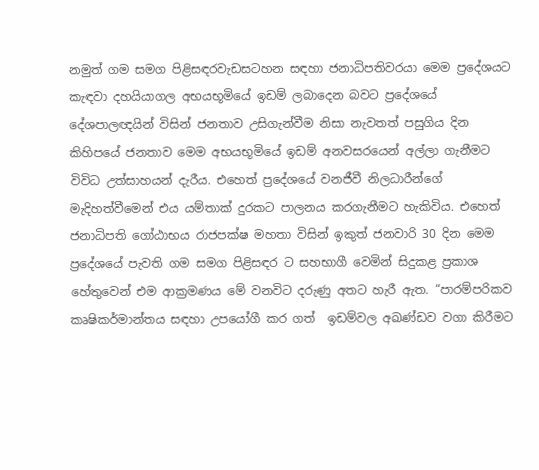නමුත් ගම සමග පිළිසඳරවැඩසටහන සඳහා ජනාධිපතිවරයා මෙම ප්‍රදේශයට කැඳවා දහයියාගල අභයභූමියේ ඉඩම් ලබාදෙන බවට ප්‍රදේශයේ දේශපාලඥයින් විසින් ජනතාව උසිගැන්වීම නිසා නැවතත් පසුගිය දින කිහිපයේ ජනතාව මෙම අභයභූමියේ ඉඩම් අනවසරයෙන් අල්ලා ගැනීමට විවිධ උත්සාහයන් දැරීය. එහෙත් ප්‍රදේශයේ වනජීවී නිලධාරීන්ගේ මැදිහත්වීමෙන් එය යම්තාක් දුරකට පාලනය කරගැනීමට හැකිවිය. එහෙත් ජනාධිපති ගෝඨාභය රාජපක්ෂ මහතා විසින් ඉකුත් ජනවාරි 30 දින මෙම ප්‍රදේශයේ පැවති ගම සමග පිළිසඳර ට සහභාගී වෙමින් සිදුකළ ප්‍රකාශ හේතුවෙන් එම ආක්‍රමණය මේ වනවිට දරුණු අතට හැරී ඇත. “පාරම්පරිකව කෘෂිකර්මාන්තය සඳහා උපයෝගී කර ගත්  ඉඩම්වල අඛණ්ඩව වගා කිරීමට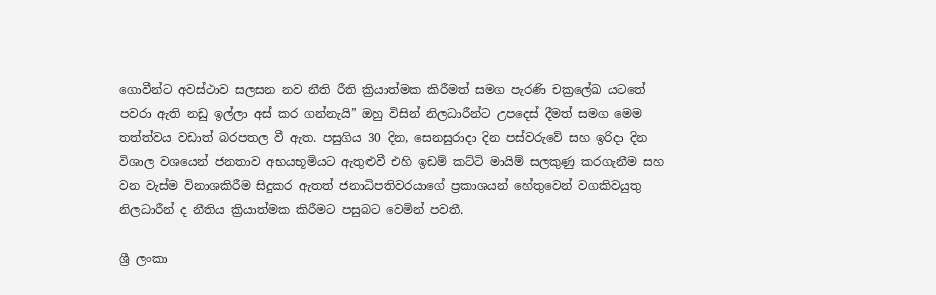ගොවීන්ට අවස්ථාව සලසන නව නීති රීති ක්‍රියාත්මක කිරීමත් සමග පැරණි චක්‍රලේඛ යටතේ  පවරා ඇති නඩු ඉල්ලා අස් කර ගන්නැයි” ඔහු විසින් නිලධාරීන්ට උපදෙස් දීමත් සමග මෙම තත්ත්වය වඩාත් බරපතල වී ඇත. පසුගිය 30 දින, සෙනසුරාදා දින පස්වරුවේ සහ ඉරිදා දින විශාල වශයෙන් ජනතාව අභයභූමියට ඇතුළුවී එහි ඉඩම් කට්ටි මායිම් සලකුණු කරගැනීම සහ වන වැස්ම විනාශකිරීම සිදුකර ඇතත් ජනාධිපතිවරයාගේ ප්‍රකාශයන් හේතුවෙන් වගකිවයුතු නිලධාරීන් ද නීතිය ක්‍රියාත්මක කිරීමට පසුබට වෙමින් පවතී.

ශ්‍රී ලංකා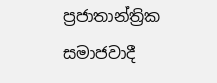ප්‍රජාතාන්ත්‍රික සමාජවාදී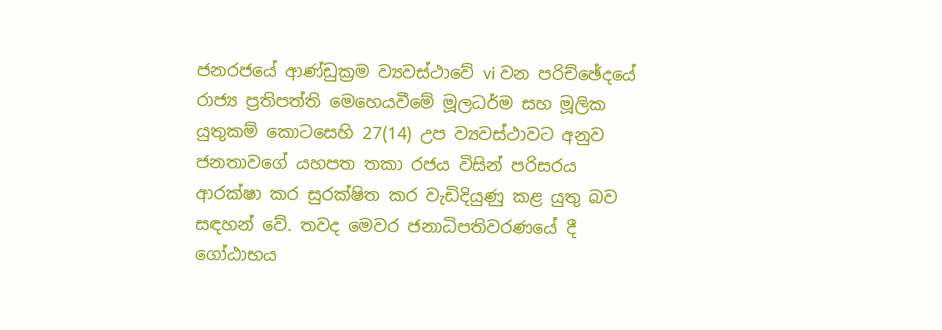ජනරජයේ ආණ්ඩුක්‍රම ව්‍යවස්ථාවේ vi වන පරිච්ඡේදයේ රාජ්‍ය ප්‍රතිපත්ති මෙහෙයවීමේ මූලධර්ම සහ මූලික යුතුකම් කොටසෙහි 27(14) උප ව්‍යවස්ථාවට අනුව ජනතාවගේ යහපත තකා රජය විසින් පරිසරය ආරක්ෂා කර සුරක්ෂිත කර වැඩිදියුණු කළ යුතු බව සඳහන් වේ. තවද මෙවර ජනාධිපතිවරණයේ දී ගෝඨාභය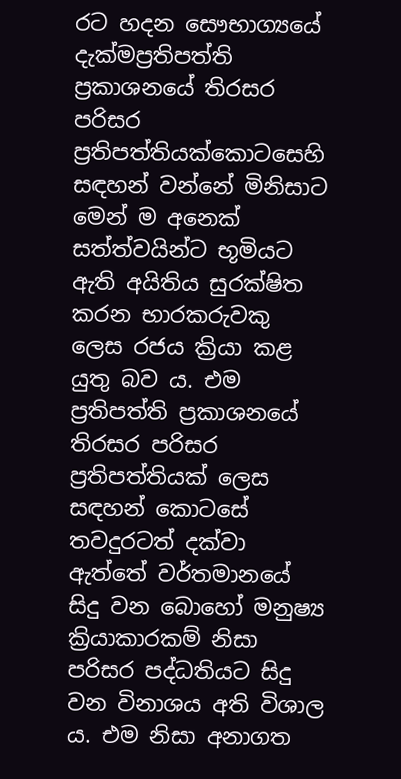රට හදන සෞභාග්‍යයේ දැක්මප්‍රතිපත්ති ප්‍රකාශනයේ තිරසර පරිසර ප්‍රතිපත්තියක්කොටසෙහි සඳහන් වන්නේ මිනිසාට මෙන් ම අනෙක් සත්ත්වයින්ට භූමියට ඇති අයිතිය සුරක්ෂිත කරන භාරකරුවකු ලෙස රජය ක්‍රියා කළ යුතු බව ය. එම ප්‍රතිපත්ති ප්‍රකාශනයේ තිරසර පරිසර ප්‍රතිපත්තියක් ලෙස සඳහන් කොටසේ තවදුරටත් දක්වා ඇත්තේ වර්තමානයේ සිදු වන බොහෝ මනුෂ්‍ය ක්‍රියාකාරකම් නිසා පරිසර පද්ධතියට සිදු වන විනාශය අති විශාල ය. එම නිසා අනාගත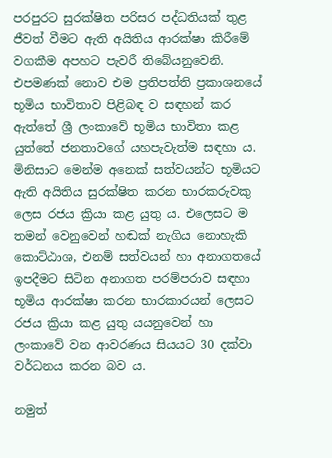පරපුරට සුරක්ෂිත පරිසර පද්ධතියක් තුළ ජීවත් වීමට ඇති අයිතිය ආරක්ෂා කිරීමේ වගකීම අපහට පැවරී තිබේයනුවෙනි. එපමණක් නොව එම ප්‍රතිපත්ති ප්‍රකාශනයේ භූමිය භාවිතාව පිළිබඳ ව සඳහන් කර ඇත්තේ ශ්‍රී ලංකාවේ භූමිය භාවිතා කළ යුත්තේ ජනතාවගේ යහපැවැත්ම සඳහා ය. මිනිසාට මෙන්ම අනෙක් සත්වයන්ට භූමියට ඇති අයිතිය සුරක්ෂිත කරන භාරකරුවකු ලෙස රජය ක්‍රියා කළ යුතු ය. එලෙසට ම තමන් වෙනුවෙන් හඬක් නැගිය නොහැකි කොට්ඨාශ, එනම් සත්වයන් හා අනාගතයේ ඉපදීමට සිටින අනාගත පරම්පරාව සඳහා භූමිය ආරක්ෂා කරන භාරකාරයන් ලෙසට රජය ක්‍රියා කළ යුතු යයනුවෙන් හා ලංකාවේ වන ආවරණය සියයට 30 දක්වා වර්ධනය කරන බව ය.

නමුත්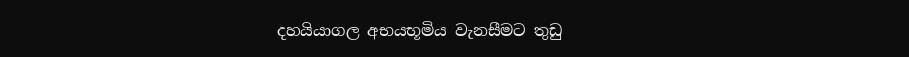දහයියාගල අභයභූමිය වැනසීමට තුඩු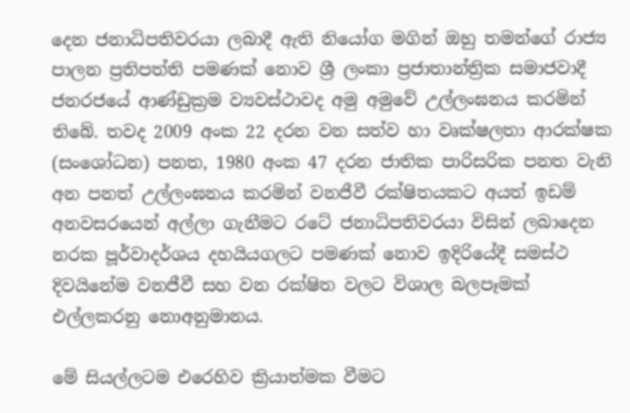දෙන ජනාධිපතිවරයා ලබාදී ඇති නියෝග මගින් ඔහු තමන්ගේ රාජ්‍ය පාලන ප්‍රතිපත්ති පමණක් නොව ශ්‍රී ලංකා ප්‍රජාතාන්ත්‍රික සමාජවාදී ජනරජයේ ආණ්ඩුක්‍රම ව්‍යවස්ථාවද අමු අමුවේ උල්ලංඝනය කරමින් තිබේ. තවද 2009 අංක 22 දරන වන සත්ව හා වෘක්ෂලතා ආරක්ෂක (සංශෝධන) පනත, 1980 අංක 47 දරන ජාතික පාරිසරික පනත වැනි අන පනත් උල්ලංඝනය කරමින් වනජීවී රක්ෂිතයකට අයත් ඉඩම් අනවසරයෙන් අල්ලා ගැනීමට රටේ ජනාධිපතිවරයා විසින් ලබාදෙන නරක පූර්වාදර්ශය දහයියගලට පමණක් නොව ඉදිරියේදී සමස්ථ දිවයිනේම වනජීවී සහ වන රක්ෂිත වලට විශාල බලපෑමක් එල්ලකරනු නොඅනුමානය.

මේ සියල්ලටම එරෙහිව ක්‍රියාත්මක වීමට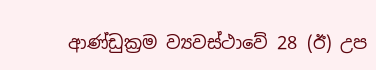ආණ්ඩුක්‍රම ව්‍යවස්ථාවේ 28 (ඊ) උප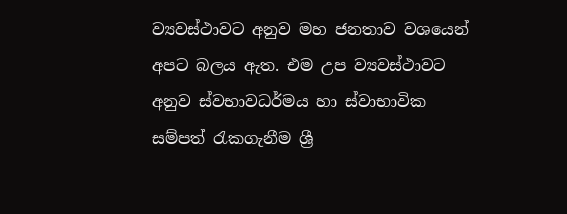ව්‍යවස්ථාවට අනුව මහ ජනතාව වශයෙන් අපට බලය ඇත. එම උප ව්‍යවස්ථාවට අනුව ස්වභාවධර්මය හා ස්වාභාවික සම්පත් රැකගැනීම ශ්‍රී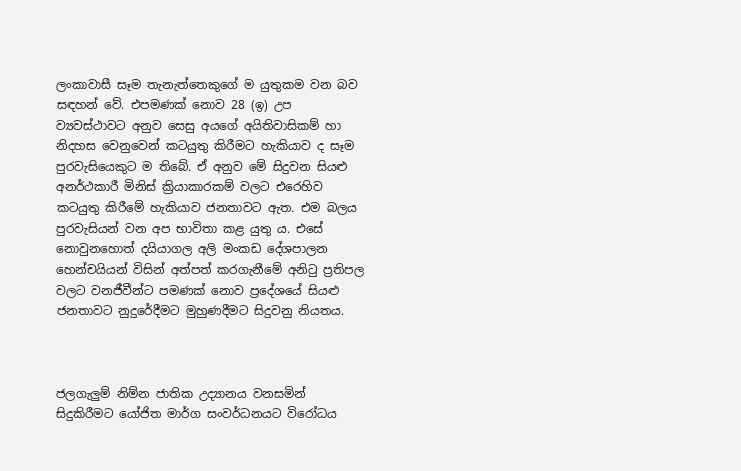ලංකාවාසී සෑම තැනැත්තෙකුගේ ම යුතුකම වන බව සඳහන් වේ. එපමණක් නොව 28 (ඉ) උප ව්‍යවස්ථාවට අනුව සෙසු අයගේ අයිතිවාසිකම් හා නිදහස වෙනුවෙන් කටයුතු කිරීමට හැකියාව ද සෑම පුරවැසියෙකුට ම තිබේ. ඒ අනුව මේ සිදුවන සියළු අනර්ථකාරී මිනිස් ක්‍රියාකාරකම් වලට එරෙහිව කටයුතු කිරීමේ හැකියාව ජනතාවට ඇත. එම බලය පුරවැසියන් වන අප භාවිතා කළ යුතු ය. එසේ නොවුනහොත් දයියාගල අලි මංකඩ දේශපාලන හෙන්චයියන් විසින් අත්පත් කරගැනීමේ අනිටු ප්‍රතිපල වලට වනජීවීන්ට පමණක් නොව ප්‍රදේශයේ සියළු ජනතාවට නුදුරේදීමට මුහුණදීමට සිදුවනු නියතය.



ජලගැලුම් නිම්න ජාතික උද්‍යානය වනසමින් සිදුකිරීමට යෝජිත මාර්ග සංවර්ධනයට විරෝධය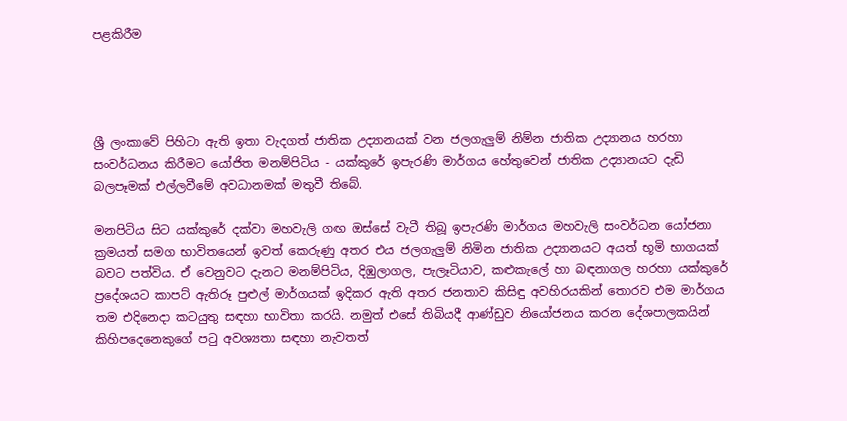පළකිරීම




ශ්‍රී ලංකාවේ පිහිටා ඇති ඉතා වැදගත් ජාතික උද්‍යානයක් වන ජලගැලුම් නිම්න ජාතික උද්‍යානය හරහා සංවර්ධනය කිරීමට යෝජිත මනම්පිටිය - යක්කුරේ ඉපැරණි මාර්ගය හේතුවෙන් ජාතික උද්‍යානයට දැඩි බලපෑමක් එල්ලවීමේ අවධානමක් මතුවී තිබේ.

මනපිටිය සිට යක්කුරේ දක්වා මහවැලි ගඟ ඔස්සේ වැටී තිබූ ඉපැරණි මාර්ගය මහවැලි සංවර්ධන යෝජනා ක්‍රමයත් සමග භාවිතයෙන් ඉවත් කෙරුණු අතර එය ජලගැලුම් නිමින ජාතික උද්‍යානයට අයත් භූමි භාගයක් බවට පත්විය. ඒ වෙනුවට දැනට මනම්පිටිය, දිඹුලාගල, පැලෑටියාව, කළුකැලේ හා බඳනාගල හරහා යක්කුරේ ප්‍රදේශයට කාපට් ඇතිරූ පුළුල් මාර්ගයක් ඉදිකර ඇති අතර ජනතාව කිසිඳු අවහිරයකින් තොරව එම මාර්ගය තම එදිනෙදා කටයුතු සඳහා භාවිතා කරයි. නමුත් එසේ තිබියදී ආණ්ඩුව නියෝජනය කරන දේශපාලකයින් කිහිපදෙනෙකුගේ පටු අවශ්‍යතා සඳහා නැවතත්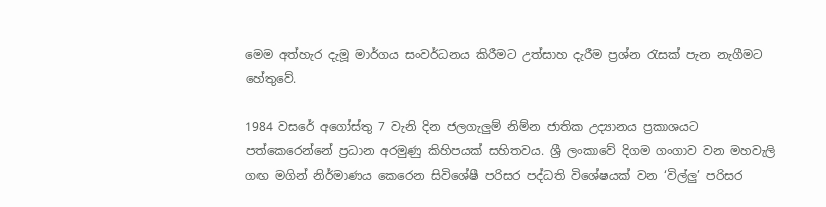මෙම අත්හැර දැමූ මාර්ගය සංවර්ධනය කිරීමට උත්සාහ දැරීම ප්‍රශ්න රැසක් පැන නැගීමට හේතුවේ.

1984 වසරේ අගෝස්තු 7 වැනි දින ජලගැලුම් නිම්න ජාතික උද්‍යානය ප්‍රකාශයට පත්කෙරෙන්නේ ප්‍රධාන අරමුණු කිහිපයක් සහිතවය. ශ්‍රී ලංකාවේ දිගම ගංගාව වන මහවැලි ගඟ මගින් නිර්මාණය කෙරෙන සිවිශේෂී පරිසර පද්ධති විශේෂයක් වන ‘විල්ලු’ පරිසර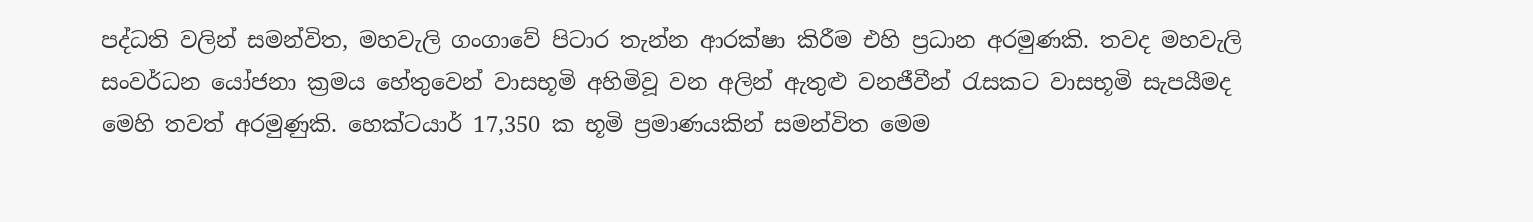පද්ධති වලින් සමන්විත, මහවැලි ගංගාවේ පිටාර තැන්න ආරක්ෂා කිරීම එහි ප්‍රධාන අරමුණකි. තවද මහවැලි සංවර්ධන යෝජනා ක්‍රමය හේතුවෙන් වාසභූමි අහිමිවූ වන අලින් ඇතුළු වනජීවීන් රැසකට වාසභූමි සැපයීමද මෙහි තවත් අරමුණුකි. හෙක්ටයාර් 17,350 ක භූමි ප්‍රමාණයකින් සමන්විත මෙම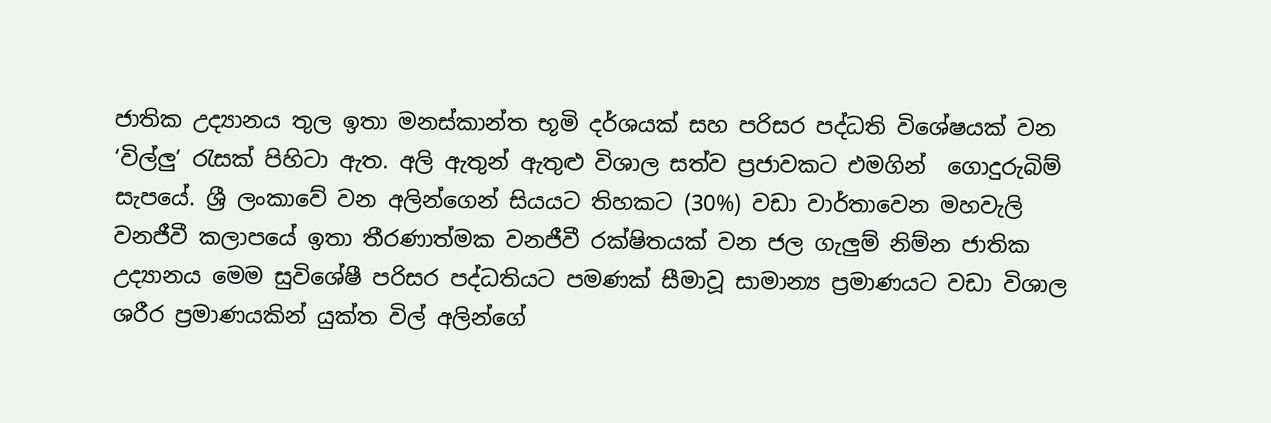ජාතික උද්‍යානය තුල ඉතා මනස්කාන්ත භූමි දර්ශයක් සහ පරිසර පද්ධති විශේෂයක් වන ‘විල්ලු’ රැසක් පිහිටා ඇත. අලි ඇතුන් ඇතුළු විශාල සත්ව ප්‍රජාවකට එමගින්  ගොදුරුබිම් සැපයේ. ශ්‍රී ලංකාවේ වන අලින්ගෙන් සියයට තිහකට (30%) වඩා වාර්තාවෙන මහවැලි වනජීවී කලාපයේ ඉතා තීරණාත්මක වනජීවී රක්ෂිතයක් වන ජල ගැලුම් නිම්න ජාතික උද්‍යානය මෙම සුවිශේෂී පරිසර පද්ධතියට පමණක් සීමාවූ සාමාන්‍ය ප්‍රමාණයට වඩා විශාල ශරීර ප්‍රමාණයකින් යුක්ත විල් අලින්ගේ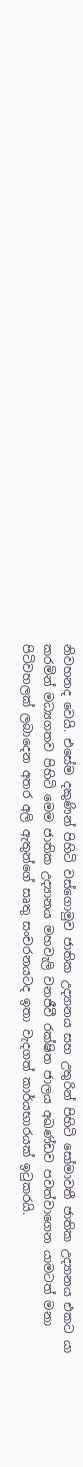නිවහනද වෙයි. එසේම දකුණින් පිහිටි වස්ගොමුව ජාතික උද්‍යානය සහ උතුරින් පිහිටි සෝමාවතී ජාතික උද්‍යානය එකට යා කරමින් මධ්‍යගතව පිහිටි මෙම ජාතික උද්‍යානය මහවැලි වනජීවී රක්ෂිත ජාලය අඛණ්ඩව පවත්වාගෙන යාමටත් මනා පිටිවහලක් ලබාදෙන අතර අලි ඇතුන්ගේ සෘතු සංචරනයටද ඉතා වැදගත් කාර්යභාරයක් ඉටුකරයි.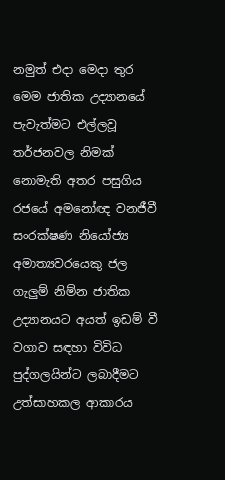නමුත් එදා මෙදා තුර මෙම ජාතික උද්‍යානයේ පැවැත්මට එල්ලවූ තර්ජනවල නිමක් නොමැති අතර පසුගිය රජයේ අමනෝඥ වනජීවී සංරක්ෂණ නියෝජ්‍ය අමාත්‍යවරයෙකු ජල ගැලුම් නිම්න ජාතික උද්‍යානයට අයත් ඉඩම් වී වගාව සඳහා විවිධ පුද්ගලයින්ට ලබාදීමට උත්සාහකල ආකාරය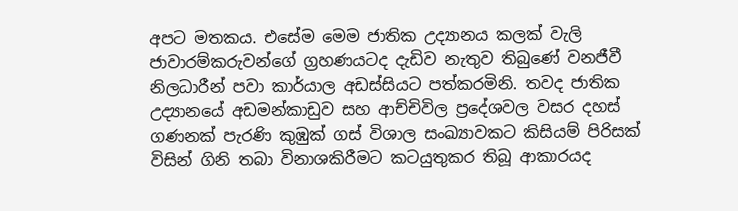අපට මතකය. එසේම මෙම ජාතික උද්‍යානය කලක් වැලි ජාවාරම්කරුවන්ගේ ග්‍රහණයටද දැඩිව නැතුව තිබුණේ වනජීවී නිලධාරීන් පවා කාර්යාල අඩස්සියට පත්කරමිනි. තවද ජාතික උද්‍යානයේ අඩමන්කාඩුව සහ ආච්චිවිල ප්‍රදේශවල වසර දහස් ගණනක් පැරණි කුඹුක් ගස් විශාල සංඛ්‍යාවකට කිසියම් පිරිසක් විසින් ගිනි තබා විනාශකිරීමට කටයුතුකර තිබූ ආකාරයද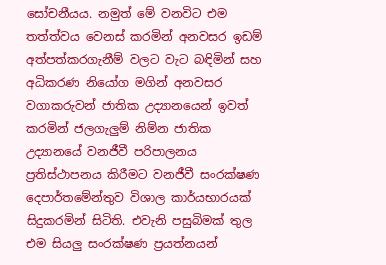සෝචනීයය. නමුත් මේ වනවිට එම තත්ත්වය වෙනස් කරමින් අනවසර ඉඩම් අත්පත්කරගැනීම් වලට වැට බඳිමින් සහ අධිකරණ නියෝග මගින් අනවසර වගාකරුවන් ජාතික උද්‍යානයෙන් ඉවත් කරමින් ජලගැලුම් නිම්න ජාතික උද්‍යානයේ වනජීවී පරිපාලනය ප්‍රතිස්ථාපනය කිරීමට වනජීවී සංරක්ෂණ දෙපාර්තමේන්තුව විශාල කාර්යභාරයක් සිදුකරමින් සිටිති. එවැනි පසුබිමක් තුල එම සියලු සංරක්ෂණ ප්‍රයත්නයන්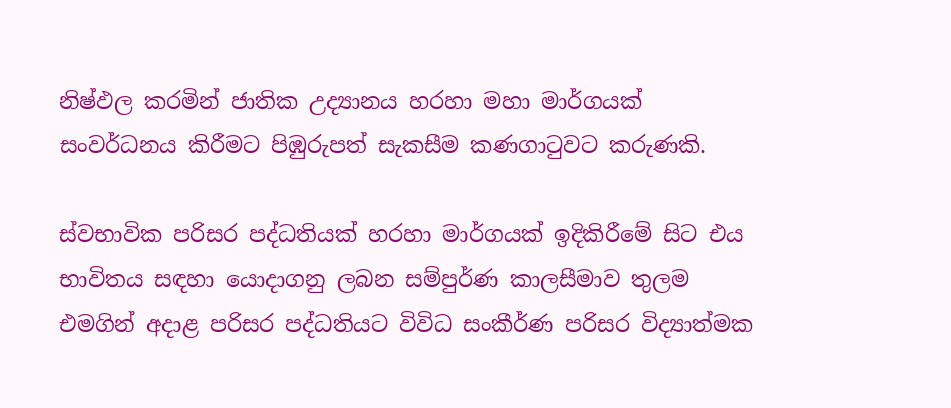නිෂ්ඵල කරමින් ජාතික උද්‍යානය හරහා මහා මාර්ගයක් සංවර්ධනය කිරීමට පිඹුරුපත් සැකසීම කණගාටුවට කරුණකි.

ස්වභාවික පරිසර පද්ධතියක් හරහා මාර්ගයක් ඉදිකිරීමේ සිට එය භාවිතය සඳහා යොදාගනු ලබන සම්පුර්ණ කාලසීමාව තුලම එමගින් අදාළ පරිසර පද්ධතියට විවිධ සංකීර්ණ පරිසර විද්‍යාත්මක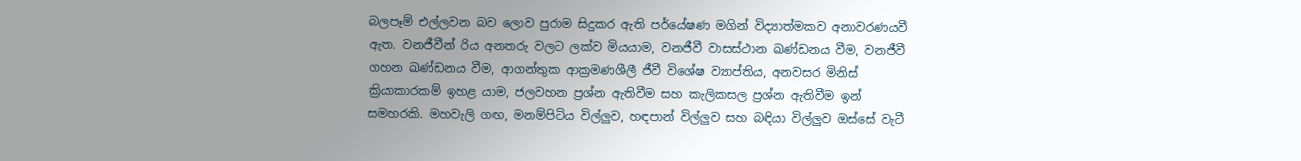බලපෑම් එල්ලවන බව ලොව පුරාම සිදුකර ඇති පර්යේෂණ මගින් විද්‍යාත්මකව අනාවරණයවී ඇත. වනජීවීන් රිය අනතරු වලට ලක්ව මියයාම, වනජීවී වාසස්ථාන ඛණ්ඩනය වීම, වනජීවී ගහන ඛණ්ඩනය වීම, ආගන්තුක ආක්‍රමණශීලී ජීවී විශේෂ ව්‍යාප්තිය, අනවසර මිනිස් ක්‍රියාකාරකම් ඉහළ යාම, ජලවහන ප්‍රශ්න ඇතිවීම සහ කැලිකසල ප්‍රශ්න ඇතිවීම ඉන් සමහරකි. මහවැලි ගඟ, මනම්පිටිය විල්ලුව, හඳපාන් විල්ලුව සහ බඳියා විල්ලුව ඔස්සේ වැටී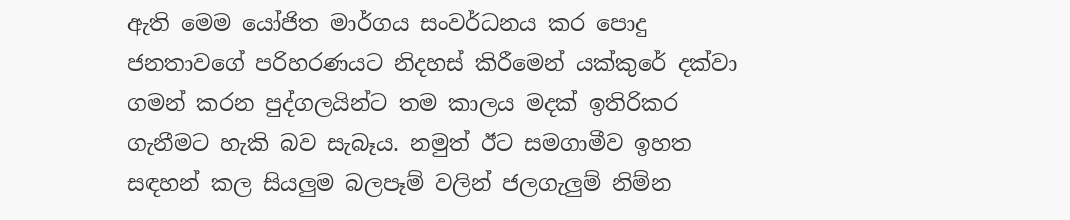ඇති මෙම යෝජිත මාර්ගය සංවර්ධනය කර පොදු ජනතාවගේ පරිහරණයට නිදහස් කිරීමෙන් යක්කුරේ දක්වා ගමන් කරන පුද්ගලයින්ට තම කාලය මදක් ඉතිරිකර ගැනීමට හැකි බව සැබෑය. නමුත් ඊට සමගාමීව ඉහත සඳහන් කල සියලුම බලපෑම් වලින් ජලගැලුම් නිම්න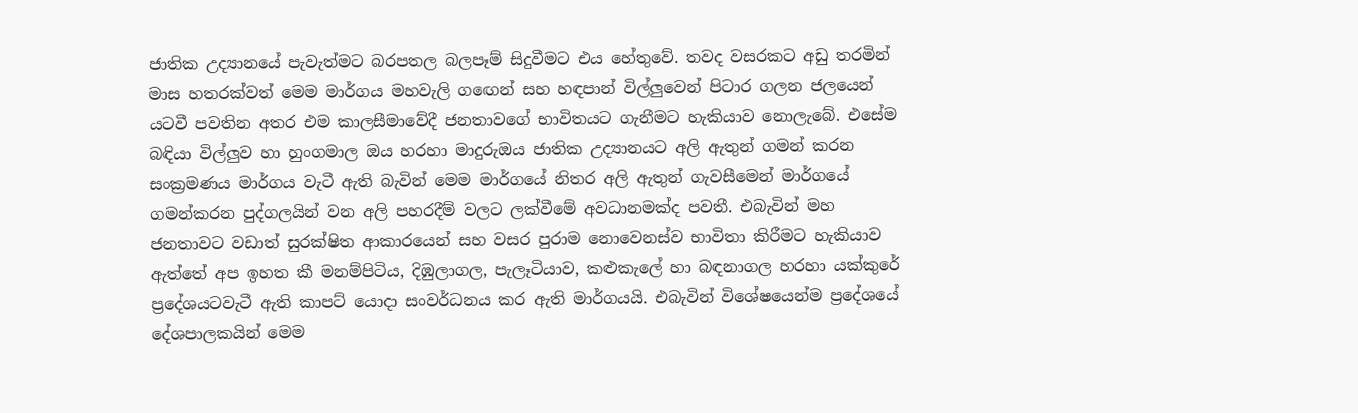ජාතික උද්‍යානයේ පැවැත්මට බරපතල බලපෑම් සිදුවීමට එය හේතුවේ. තවද වසරකට අඩු තරමින් මාස හතරක්වත් මෙම මාර්ගය මහවැලි ගඟෙන් සහ හඳපාන් විල්ලුවෙන් පිටාර ගලන ජලයෙන් යටවී පවතින අතර එම කාලසීමාවේදී ජනතාවගේ භාවිතයට ගැනීමට හැකියාව නොලැබේ. එසේම බඳියා විල්ලුව හා හුංගමාල ඔය හරහා මාදුරුඔය ජාතික උද්‍යානයට අලි ඇතුන් ගමන් කරන සංක්‍රමණය මාර්ගය වැටී ඇති බැවින් මෙම මාර්ගයේ නිතර අලි ඇතුන් ගැවසීමෙන් මාර්ගයේ ගමන්කරන පුද්ගලයින් වන අලි පහරදීම් වලට ලක්වීමේ අවධානමක්ද පවතී. එබැවින් මහ ජනතාවට වඩාත් සුරක්ෂිත ආකාරයෙන් සහ වසර පුරාම නොවෙනස්ව භාවිතා කිරීමට හැකියාව ඇත්තේ අප ඉහත කී මනම්පිටිය, දිඹුලාගල, පැලෑටියාව, කළුකැලේ හා බඳනාගල හරහා යක්කුරේ ප්‍රදේශයටවැටී ඇති කාපට් යොදා සංවර්ධනය කර ඇති මාර්ගයයි. එබැවින් විශේෂයෙන්ම ප්‍රදේශයේ දේශපාලකයින් මෙම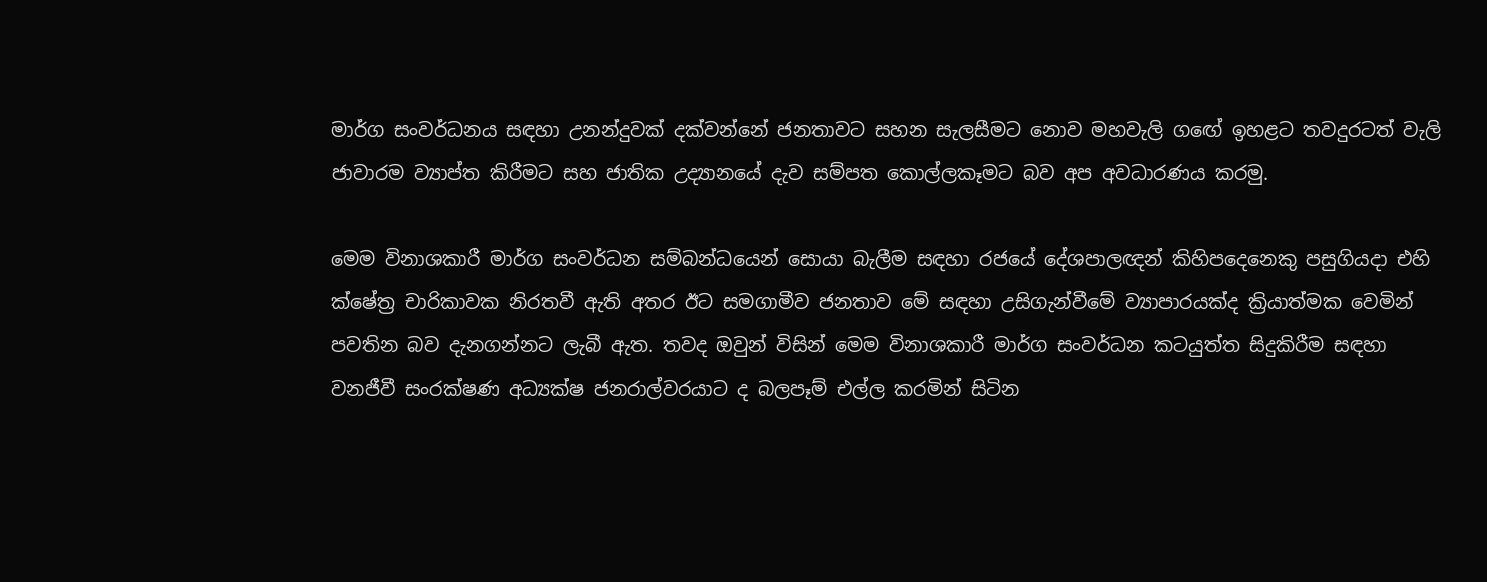මාර්ග සංවර්ධනය සඳහා උනන්දුවක් දක්වන්නේ ජනතාවට සහන සැලසීමට නොව මහවැලි ගඟේ ඉහළට තවදුරටත් වැලි ජාවාරම ව්‍යාප්ත කිරීමට සහ ජාතික උද්‍යානයේ දැව සම්පත කොල්ලකෑමට බව අප අවධාරණය කරමු.

මෙම විනාශකාරී මාර්ග සංවර්ධන සම්බන්ධයෙන් සොයා බැලීම සඳහා රජයේ දේශපාලඥන් කිහිපදෙනෙකු පසුගියදා එහි ක්ෂේත්‍ර චාරිකාවක නිරතවී ඇති අතර ඊට සමගාමීව ජනතාව මේ සඳහා උසිගැන්වීමේ ව්‍යාපාරයක්ද ක්‍රියාත්මක වෙමින් පවතින බව දැනගන්නට ලැබී ඇත. තවද ඔවුන් විසින් මෙම විනාශකාරී මාර්ග සංවර්ධන කටයුත්ත සිදුකිරීම සඳහා වනජීවී සංරක්ෂණ අධ්‍යක්ෂ ජනරාල්වරයාට ද බලපෑම් එල්ල කරමින් සිටින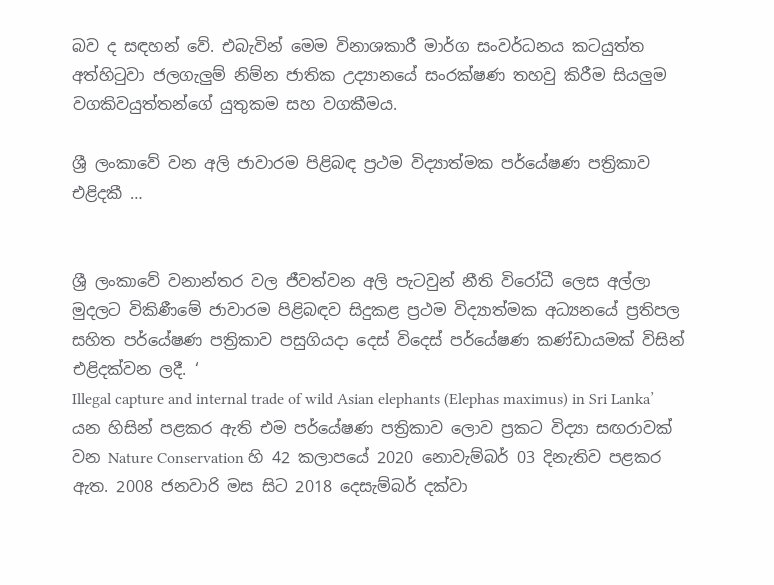බව ද සඳහන් වේ. එබැවින් මෙම විනාශකාරී මාර්ග සංවර්ධනය කටයුත්ත අත්හිටුවා ජලගැලුම් නිම්න ජාතික උද්‍යානයේ සංරක්ෂණ තහවු කිරීම සියලුම වගකිවයුත්තන්ගේ යුතුකම සහ වගකීමය.

ශ්‍රී ලංකාවේ වන අලි ජාවාරම පිළිබඳ ප්‍රථම විද්‍යාත්මක පර්යේෂණ පත්‍රිකාව එළිදකී …


ශ්‍රී ලංකාවේ වනාන්තර වල ජීවත්වන අලි පැටවුන් නීති විරෝධී ලෙස අල්ලා මුදලට විකිණීමේ ජාවාරම පිළිබඳව සිදුකළ ප්‍රථම විද්‍යාත්මක අධ්‍යනයේ ප්‍රතිපල සහිත පර්යේෂණ පත්‍රිකාව පසුගියදා දෙස් විදෙස් පර්යේෂණ කණ්ඩායමක් විසින් එළිදක්වන ලදී. ‘
Illegal capture and internal trade of wild Asian elephants (Elephas maximus) in Sri Lanka’ යන හිසින් පළකර ඇති එම පර්යේෂණ පත්‍රිකාව ලොව ප්‍රකට විද්‍යා සඟරාවක් වන Nature Conservation හි 42 කලාපයේ 2020 නොවැම්බර් 03 දිනැතිව පළකර ඇත. 2008 ජනවාරි මස සිට 2018 දෙසැම්බර් දක්වා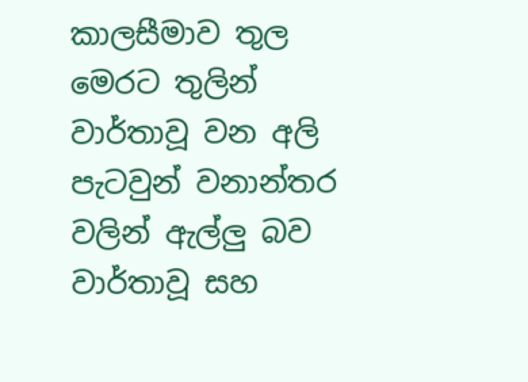කාලසීමාව තුල මෙරට තුලින් වාර්තාවූ වන අලි පැටවුන් වනාන්තර වලින් ඇල්ලු බව වාර්තාවූ සහ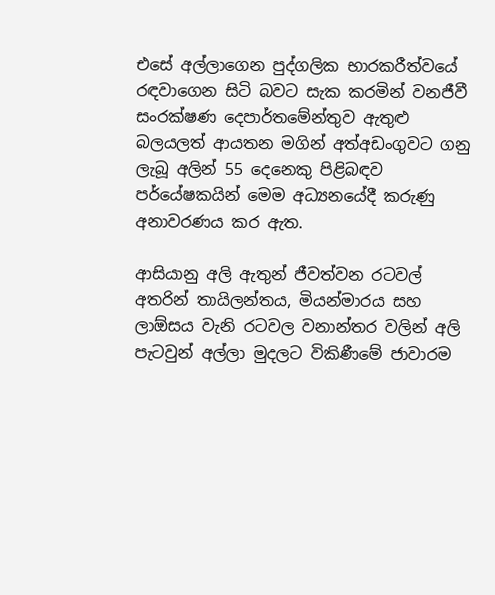එසේ අල්ලාගෙන පුද්ගලික භාරකරීත්වයේ රඳවාගෙන සිටි බවට සැක කරමින් වනජීවී සංරක්ෂණ දෙපාර්තමේන්තුව ඇතුළු බලයලත් ආයතන මගින් අත්අඩංගුවට ගනු ලැබූ අලින් 55 දෙනෙකු පිළිබඳව පර්යේෂකයින් මෙම අධ්‍යනයේදී කරුණු අනාවරණය කර ඇත.

ආසියානු අලි ඇතුන් ජීවත්වන රටවල් අතරින් තායිලන්තය, මියන්මාරය සහ ලාඕසය වැනි රටවල වනාන්තර වලින් අලි පැටවුන් අල්ලා මුදලට විකිණීමේ ජාවාරම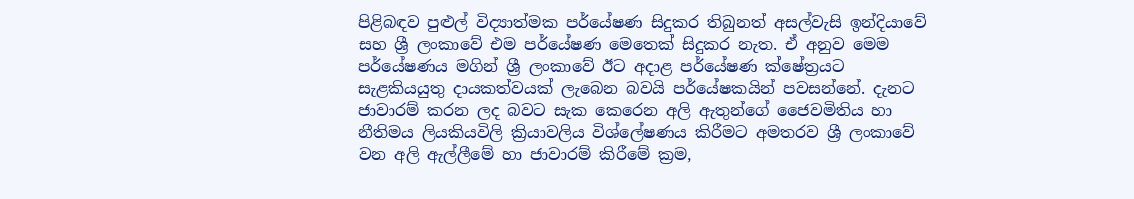පිළිබඳව පුළුල් විද්‍යාත්මක පර්යේෂණ සිදුකර තිබුනත් අසල්වැසි ඉන්දියාවේ සහ ශ්‍රී ලංකාවේ එම පර්යේෂණ මෙතෙක් සිදුකර නැත. ඒ අනුව මෙම පර්යේෂණය මගින් ශ්‍රී ලංකාවේ ඊට අදාළ පර්යේෂණ ක්ෂේත්‍රයට සැළකියයුතු දායකත්වයක් ලැබෙන බවයි පර්යේෂකයින් පවසන්නේ. දැනට ජාවාරම් කරන ලද බවට සැක කෙරෙන අලි ඇතුන්ගේ ජෛවමිතිය හා නීතිමය ලියකියවිලි ක්‍රියාවලිය විශ්ලේෂණය කිරීමට අමතරව ශ්‍රී ලංකාවේ වන අලි ඇල්ලීමේ හා ජාවාරම් කිරීමේ ක්‍රම,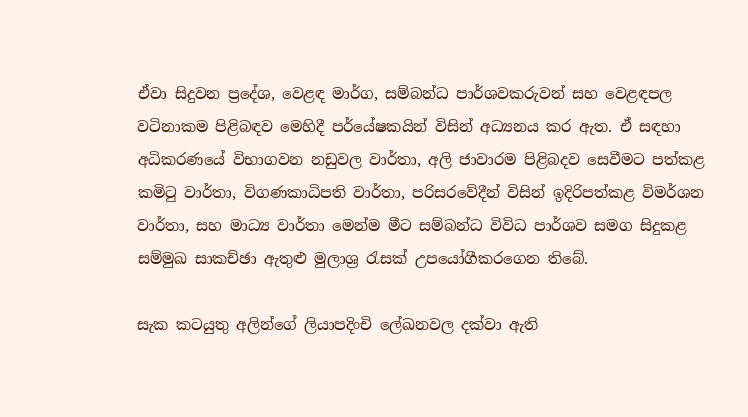ඒවා සිදුවන ප්‍රදේශ, වෙළඳ මාර්ග, සම්බන්ධ පාර්ශවකරුවන් සහ වෙළඳපල වටිනාකම පිළිබඳව මෙහිදී පර්යේෂකයින් විසින් අධ්‍යනය කර ඇත. ඒ සඳහා අධිකරණයේ විභාගවන නඩුවල වාර්තා, අලි ජාවාරම පිළිබදව සෙවීමට පත්කළ කමිටු වාර්තා, විගණකාධිපති වාර්තා, පරිසරවේදීන් විසින් ඉදිරිපත්කළ විමර්ශන වාර්තා, සහ මාධ්‍ය වාර්තා මෙන්ම මීට සම්බන්ධ විවිධ පාර්ශව සමග සිදුකළ සම්මුඛ සාකච්ඡා ඇතුළු මුලාශ්‍ර රැසක් උපයෝගීකරගෙන තිබේ.

සැක කටයුතු අලින්ගේ ලියාපදිංචි ලේඛනවල දක්වා ඇති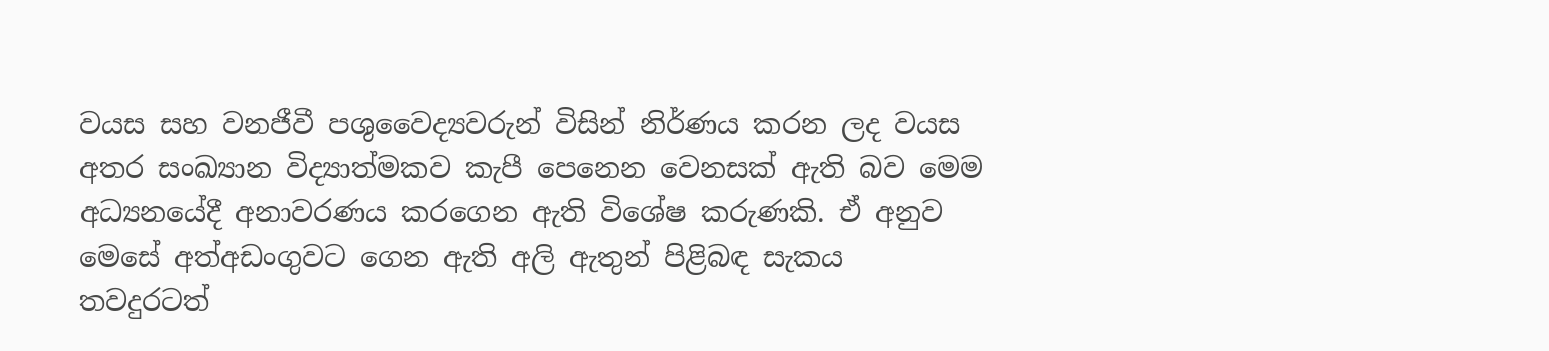වයස සහ වනජීවී පශුවෛද්‍යවරුන් විසින් නිර්ණය කරන ලද වයස අතර සංඛ්‍යාන විද්‍යාත්මකව කැපී පෙනෙන වෙනසක් ඇති බව මෙම අධ්‍යනයේදී අනාවරණය කරගෙන ඇති විශේෂ කරුණකි. ඒ අනුව මෙසේ අත්අඩංගුවට ගෙන ඇති අලි ඇතුන් පිළිබඳ සැකය තවදුරටත්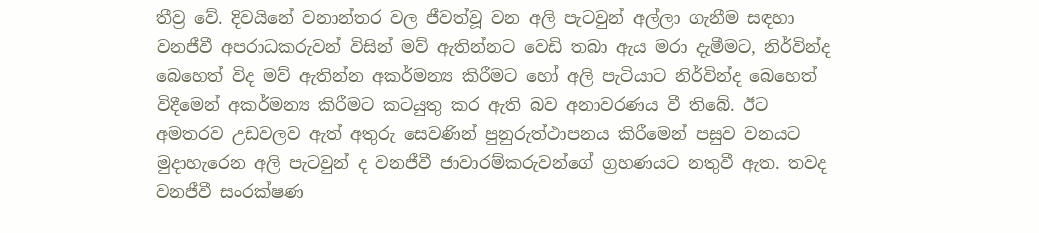තීව්‍ර වේ. දිවයිනේ වනාන්තර වල ජීවත්වූ වන අලි පැටවුන් අල්ලා ගැනීම සඳහා වනජීවී අපරාධකරුවන් විසින් මව් ඇතින්නට වෙඩි තබා ඇය මරා දැමීමට, නිර්වින්ද බෙහෙත් විද මව් ඇතින්න අකර්මන්‍ය කිරීමට හෝ අලි පැටියාට නිර්වින්ද බෙහෙත් විදීමෙන් අකර්මන්‍ය කිරීමට කටයුතු කර ඇති බව අනාවරණය වී තිබේ. ඊට අමතරව උඩවලව ඇත් අතුරු සෙවණින් පුනුරුත්ථාපනය කිරීමෙන් පසුව වනයට මුදාහැරෙන අලි පැටවුන් ද වනජීවී ජාවාරම්කරුවන්ගේ ග්‍රහණයට නතුවී ඇත. තවද වනජීවී සංරක්ෂණ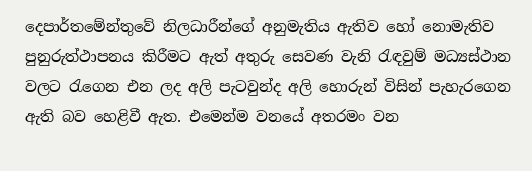දෙපාර්තමේන්තුවේ නිලධාරීන්ගේ අනුමැතිය ඇතිව හෝ නොමැතිව පුනුරුත්ථාපනය කිරීමට ඇත් අතුරු සෙවණ වැනි රැඳවුම් මධ්‍යස්ථාන වලට රැගෙන එන ලද අලි පැටවුන්ද අලි හොරුන් විසින් පැහැරගෙන ඇති බව හෙළිවී ඇත. එමෙන්ම වනයේ අතරමං වන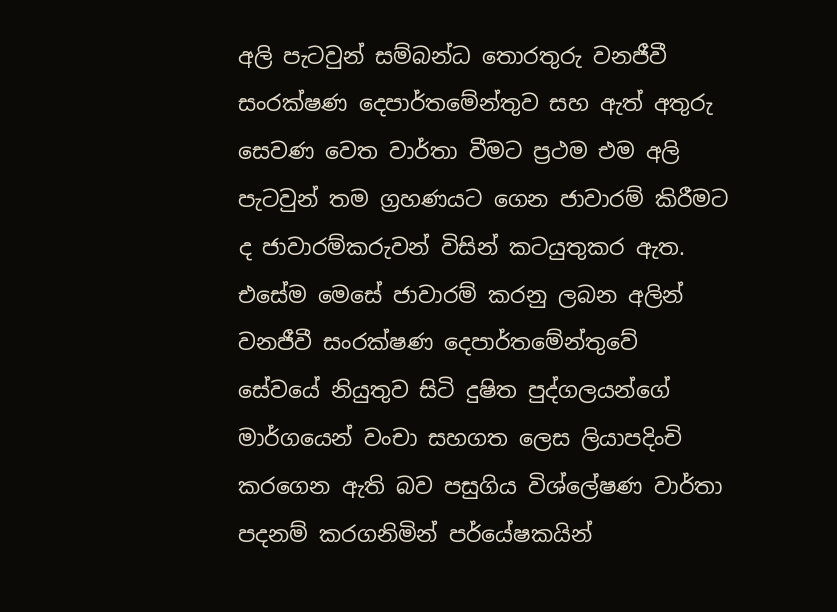අලි පැටවුන් සම්බන්ධ තොරතුරු වනජීවී සංරක්ෂණ දෙපාර්තමේන්තුව සහ ඇත් අතුරු සෙවණ වෙත වාර්තා වීමට ප්‍රථම එම අලි පැටවුන් තම ග්‍රහණයට ගෙන ජාවාරම් කිරීමට ද ජාවාරම්කරුවන් විසින් කටයුතුකර ඇත. එසේම මෙසේ ජාවාරම් කරනු ලබන අලින් වනජීවී සංරක්ෂණ දෙපාර්තමේන්තුවේ සේවයේ නියුතුව සිටි දුෂිත පුද්ගලයන්ගේ මාර්ගයෙන් වංචා සහගත ලෙස ලියාපදිංචි කරගෙන ඇති බව පසුගිය විශ්ලේෂණ වාර්තා පදනම් කරගනිමින් පර්යේෂකයින්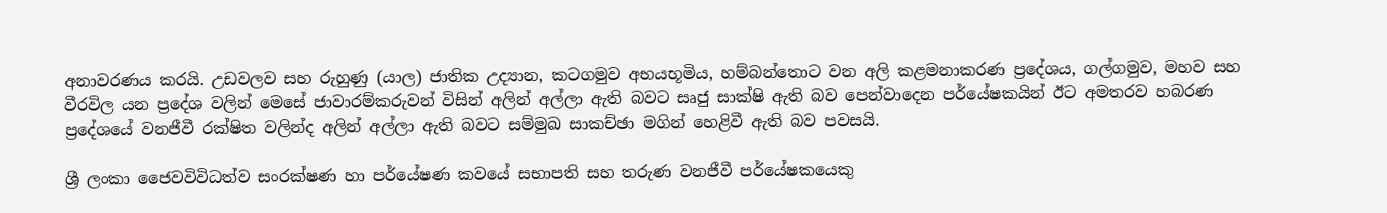අනාවරණය කරයි. උඩවලව සහ රුහුණු (යාල) ජාතික උද්‍යාන, කටගමුව අභයභූමිය, හම්බන්තොට වන අලි කළමනාකරණ ප්‍රදේශය, ගල්ගමුව, මහව සහ වීරවිල යන ප්‍රදේශ වලින් මෙසේ ජාවාරම්කරුවන් විසින් අලින් අල්ලා ඇති බවට සෘජු සාක්ෂි ඇති බව පෙන්වාදෙන පර්යේෂකයින් ඊට අමතරව හබරණ ප්‍රදේශයේ වනජීවී රක්ෂිත වලින්ද අලින් අල්ලා ඇති බවට සම්මුඛ සාකච්ඡා මගින් හෙළිවී ඇති බව පවසයි.

ශ්‍රී ලංකා ජෛවවිවිධත්ව සංරක්ෂණ හා පර්යේෂණ කවයේ සභාපති සහ තරුණ වනජීවී පර්යේෂකයෙකු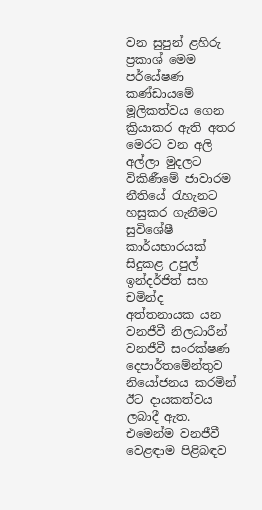වන සුපුන් ළහිරු ප්‍රකාශ් මෙම පර්යේෂණ කණ්ඩායමේ මූලිකත්වය ගෙන ක්‍රියාකර ඇති අතර මෙරට වන අලි අල්ලා මුදලට විකිණීමේ ජාවාරම නීතියේ රැහැනට හසුකර ගැනීමට සුවිශේෂී කාර්යභාරයක් සිදුකළ උපුල් ඉන්දර්ජිත් සහ චමින්ද අත්තනායක යන වනජීවී නිලධාරීන් වනජීවී සංරක්ෂණ දෙපාර්තමේන්තුව නියෝජනය කරමින් ඊට දායකත්වය ලබාදී ඇත. එමෙන්ම වනජීවී වෙළඳාම පිළිබඳව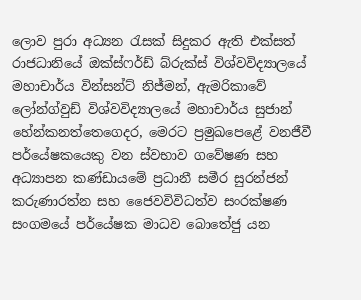ලොව පුරා අධ්‍යන රැසක් සිදුකර ඇති එක්සත් රාජධානියේ ඔක්ස්ෆර්ඩ් බ්රුක්ස් විශ්වවිද්‍යාලයේ මහාචාර්ය වින්සන්ට් නිජ්මන්, ඇමරිකාවේ ලෝන්ග්වුඩ් විශ්වවිද්‍යාලයේ මහාචාර්ය සුජාන් හේන්කනත්තෙගෙදර, මෙරට ප්‍රමුඛපෙළේ වනජීවී පර්යේෂකයෙකු වන ස්වභාව ගවේෂණ සහ අධ්‍යාපන කණ්ඩායමේ ප්‍රධානී සමීර සුරන්ජන් කරුණාරත්න සහ ජෛවවිවිධත්ව සංරක්ෂණ සංගමයේ පර්යේෂක මාධව බොතේජු යන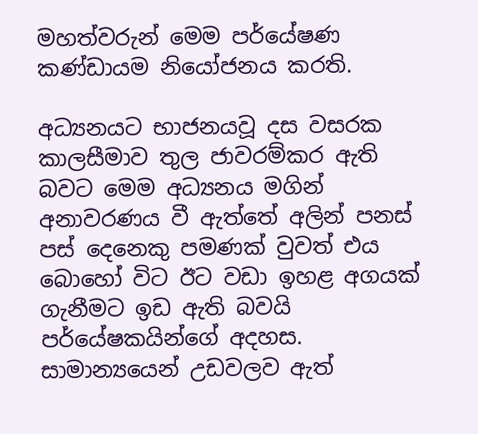මහත්වරුන් මෙම පර්යේෂණ කණ්ඩායම නියෝජනය කරති.

අධ්‍යනයට භාජනයවූ දස වසරක කාලසීමාව තුල ජාවරම්කර ඇති බවට මෙම අධ්‍යනය මගින් අනාවරණය වී ඇත්තේ අලින් පනස් පස් දෙනෙකු පමණක් වුවත් එය බොහෝ විට ඊට වඩා ඉහළ අගයක් ගැනීමට ඉඩ ඇති බවයි පර්යේෂකයින්ගේ අදහස. සාමාන්‍යයෙන් උඩවලව ඇත්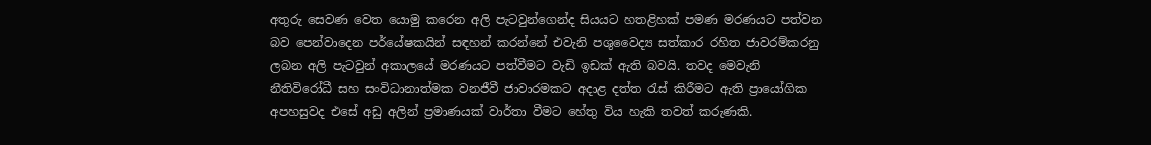අතුරු සෙවණ වෙත යොමු කරෙන අලි පැටවුන්ගෙන්ද සියයට හතළිහක් පමණ මරණයට පත්වන බව පෙන්වාදෙන පර්යේෂකයින් සඳහන් කරන්නේ එවැනි පශුවෛද්‍ය සත්කාර රහිත ජාවරම්කරනු ලබන අලි පැටවුන් අකාලයේ මරණයට පත්වීමට වැඩි ඉඩක් ඇති බවයි. තවද මෙවැනි නීතිවිරෝධී සහ සංවිධානාත්මක වනජීවී ජාවාරමකට අදාළ දත්ත රැස් කිරීමට ඇති ප්‍රායෝගික අපහසුවද එසේ අඩු අලින් ප්‍රමාණයක් වාර්තා වීමට හේතු විය හැකි තවත් කරුණකි.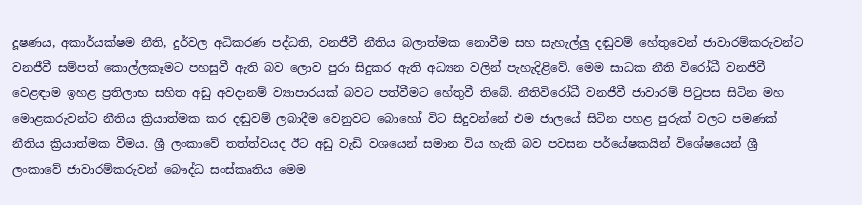දූෂණය, අකාර්යක්ෂම නීති, දුර්වල අධිකරණ පද්ධති, වනජීවී නීතිය බලාත්මක නොවීම සහ සැහැල්ලු දඬුවම් හේතුවෙන් ජාවාරම්කරුවන්ට වනජීවී සම්පත් කොල්ලකෑමට පහසුවී ඇති බව ලොව පුරා සිදුකර ඇති අධ්‍යන වලින් පැහැදිළිවේ. මෙම සාධක නීති විරෝධී වනජීවී වෙළඳාම ඉහළ ප්‍රතිලාභ සහිත අඩු අවදානම් ව්‍යාපාරයක් බවට පත්වීමට හේතුවී තිබේ. නීතිවිරෝධී වනජීවී ජාවාරම් පිටුපස සිටින මහ මොළකරුවන්ට නීතිය ක්‍රියාත්මක කර දඬුවම් ලබාදීම වෙනුවට බොහෝ විට සිදුවන්නේ එම ජාලයේ සිටින පහළ පුරුක් වලට පමණක් නීතිය ක්‍රියාත්මක වීමය. ශ්‍රී ලංකාවේ තත්ත්වයද ඊට අඩු වැඩි වශයෙන් සමාන විය හැකි බව පවසන පර්යේෂකයින් විශේෂයෙන් ශ්‍රී ලංකාවේ ජාවාරම්කරුවන් බෞද්ධ සංස්කෘතිය මෙම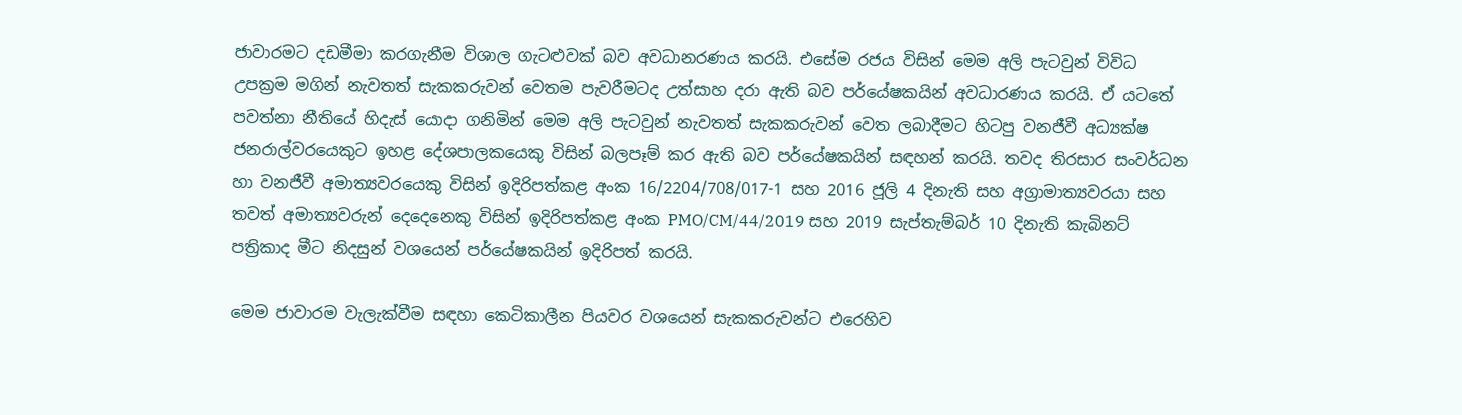ජාවාරමට දඩමීමා කරගැනීම විශාල ගැටළුවක් බව අවධානරණය කරයි. එසේම රජය විසින් මෙම අලි පැටවුන් විවිධ උපක්‍රම මගින් නැවතත් සැකකරුවන් වෙතම පැවරීමටද උත්සාහ දරා ඇති බව පර්යේෂකයින් අවධාරණය කරයි. ඒ යටතේ පවත්නා නීතියේ හිදැස් යොදා ගනිමින් මෙම අලි පැටවුන් නැවතත් සැකකරුවන් වෙත ලබාදීමට හිටපු වනජීවී අධ්‍යක්ෂ ජනරාල්වරයෙකුට ඉහළ දේශපාලකයෙකු විසින් බලපෑම් කර ඇති බව පර්යේෂකයින් සඳහන් කරයි. තවද තිරසාර සංවර්ධන හා වනජීවී අමාත්‍යවරයෙකු විසින් ඉදිරිපත්කළ අංක 16/2204/708/017-1 සහ 2016 ජූලි 4 දිනැති සහ අග්‍රාමාත්‍යවරයා සහ තවත් අමාත්‍යවරුන් දෙදෙනෙකු විසින් ඉදිරිපත්කළ අංක PMO/CM/44/2019 සහ 2019 සැප්තැම්බර් 10 දිනැති කැබිනට් පත්‍රිකාද මීට නිදසුන් වශයෙන් පර්යේෂකයින් ඉදිරිපත් කරයි.

මෙම ජාවාරම වැලැක්වීම සඳහා කෙටිකාලීන පියවර වශයෙන් සැකකරුවන්ට එරෙහිව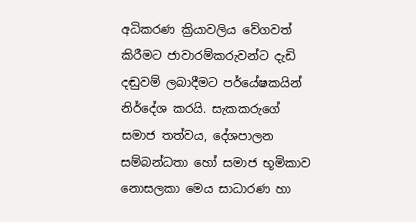අධිකරණ ක්‍රියාවලිය වේගවත් කිරීමට ජාවාරම්කරුවන්ට දැඩි දඬුවම් ලබාදීමට පර්යේෂකයින් නිර්දේශ කරයි. සැකකරුගේ සමාජ තත්වය, දේශපාලන සම්බන්ධතා හෝ සමාජ භූමිකාව නොසලකා මෙය සාධාරණ හා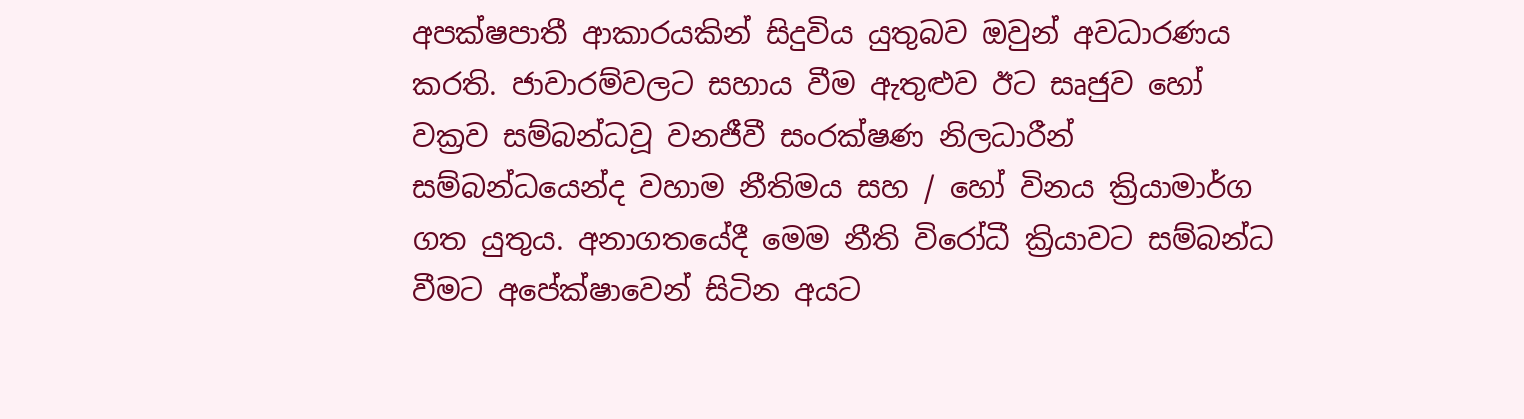අපක්ෂපාතී ආකාරයකින් සිදුවිය යුතුබව ඔවුන් අවධාරණය කරති. ජාවාරම්වලට සහාය වීම ඇතුළුව ඊට සෘජුව හෝ වක්‍රව සම්බන්ධවූ වනජීවී සංරක්ෂණ නිලධාරීන් සම්බන්ධයෙන්ද වහාම නීතිමය සහ / හෝ විනය ක්‍රියාමාර්ග ගත යුතුය. අනාගතයේදී මෙම නීති විරෝධී ක්‍රියාවට සම්බන්ධ වීමට අපේක්ෂාවෙන් සිටින අයට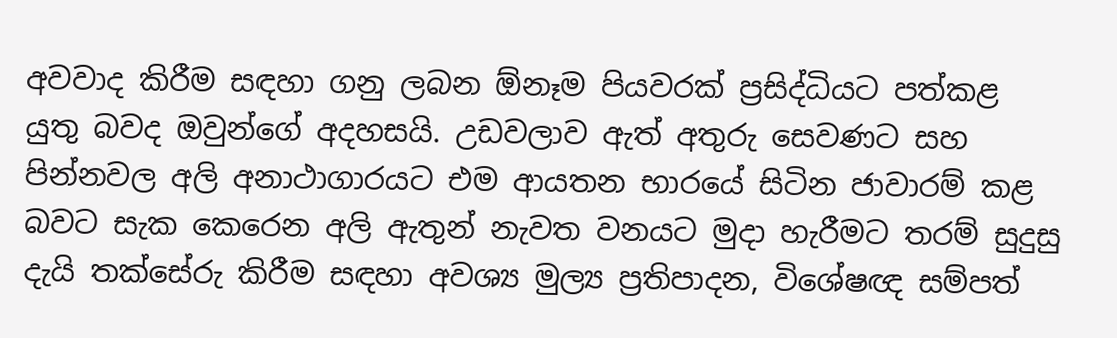අවවාද කිරීම සඳහා ගනු ලබන ඕනෑම පියවරක් ප්‍රසිද්ධියට පත්කළ යුතු බවද ඔවුන්ගේ අදහසයි. උඩවලාව ඇත් අතුරු සෙවණට සහ පින්නවල අලි අනාථාගාරයට එම ආයතන භාරයේ සිටින ජාවාරම් කළ බවට සැක කෙරෙන අලි ඇතුන් නැවත වනයට මුදා හැරීමට තරම් සුදුසු දැයි තක්සේරු කිරීම සඳහා අවශ්‍ය මුල්‍ය ප්‍රතිපාදන, විශේෂඥ සම්පත්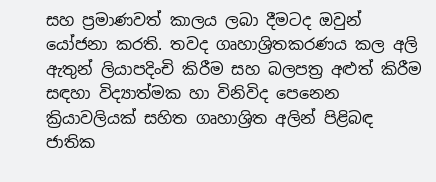සහ ප්‍රමාණවත් කාලය ලබා දීමටද ඔවුන් යෝජනා කරති. තවද ගෘහාශ්‍රිතකරණය කල අලි ඇතුන් ලියාපදිංචි කිරීම සහ බලපත්‍ර අළුත් කිරීම සඳහා විද්‍යාත්මක හා විනිවිද පෙනෙන ක්‍රියාවලියක් සහිත ගෘහාශ්‍රිත අලින් පිළිබඳ ජාතික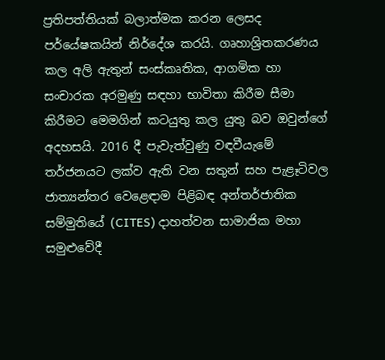ප්‍රතිපත්තියක් බලාත්මක කරන ලෙසද පර්යේෂකයින් නිර්දේශ කරයි. ගෘහාශ්‍රිතකරණය කල අලි ඇතුන් සංස්කෘතික, ආගමික හා සංචාරක අරමුණු සඳහා භාවිතා කිරීම සීමා කිරීමට මෙමගින් කටයුතු කල යුතු බව ඔවුන්ගේ අදහසයි. 2016 දී පැවැත්වුණු වඳවීයැමේ තර්ජනයට ලක්‌ව ඇති වන සතුන් සහ පැළෑටිවල ජාත්‍යන්තර වෙළෙඳාම පිළිබඳ අන්තර්ජාතික සම්මුතියේ (CITES) දාහත්වන සාමාජික මහා සමුළුවේදී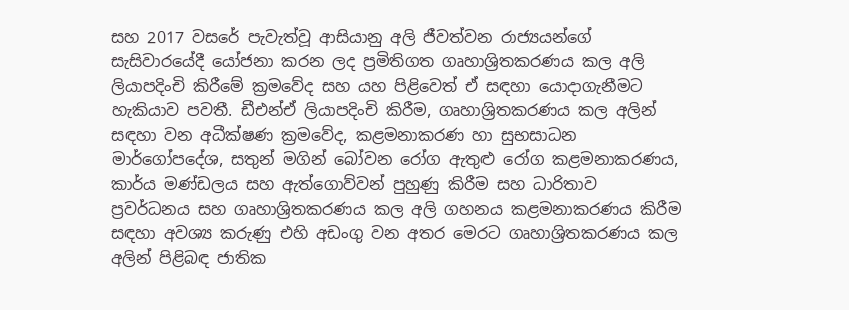සහ 2017 වසරේ පැවැත්වූ ආසියානු අලි ජීවත්වන රාජ්‍යයන්ගේ සැසිවාරයේදී යෝජනා කරන ලද ප්‍රමිතිගත ගෘහාශ්‍රිතකරණය කල අලි ලියාපදිංචි කිරීමේ ක්‍රමවේද සහ යහ පිළිවෙත් ඒ සඳහා යොදාගැනීමට හැකියාව පවතී. ඩීඑන්ඒ ලියාපදිංචි කිරීම, ගෘහාශ්‍රිතකරණය කල අලින් සඳහා වන අධීක්ෂණ ක්‍රමවේද, කළමනාකරණ හා සුභසාධන මාර්ගෝපදේශ, සතුන් මගින් බෝවන රෝග ඇතුළු රෝග කළමනාකරණය, කාර්ය මණ්ඩලය සහ ඇත්ගොව්වන් පුහුණු කිරීම සහ ධාරිතාව ප්‍රවර්ධනය සහ ගෘහාශ්‍රිතකරණය කල අලි ගහනය කළමනාකරණය කිරීම සඳහා අවශ්‍ය කරුණු එහි අඩංගු වන අතර මෙරට ගෘහාශ්‍රිතකරණය කල අලින් පිළිබඳ ජාතික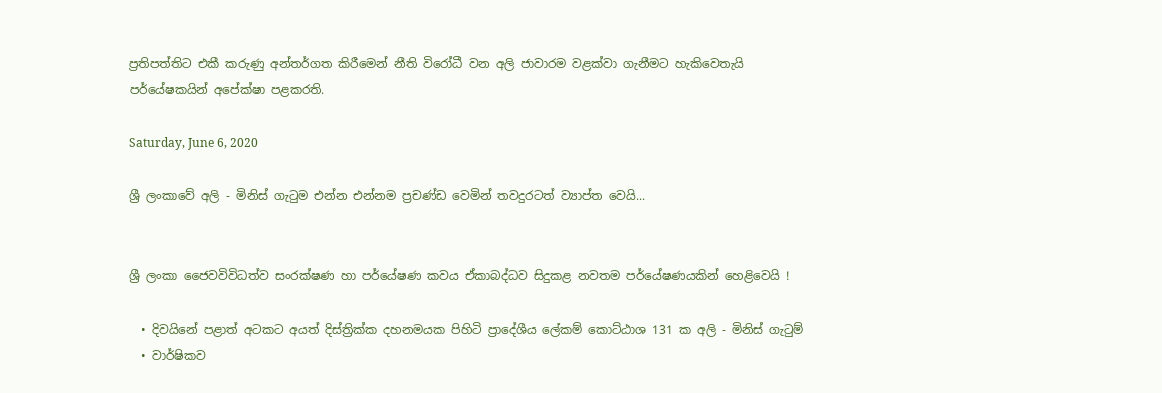ප්‍රතිපත්තිට එකී කරුණු අන්තර්ගත කිරීමෙන් නීති විරෝධී වන අලි ජාවාරම වළක්වා ගැනීමට හැකිවෙතැයි පර්යේෂකයින් අපේක්ෂා පළකරති.

Saturday, June 6, 2020

ශ්‍රී ලංකාවේ අලි - මිනිස් ගැටුම එන්න එන්නම ප්‍රචණ්ඩ වෙමින් තවදුරටත් ව්‍යාප්ත වෙයි...


ශ්‍රී ලංකා ජෛවවිවිධත්ව සංරක්ෂණ හා පර්යේෂණ කවය ඒකාබද්ධව සිදුකළ නවතම පර්යේෂණයකින් හෙළිවෙයි !

  • දිවයිනේ පළාත් අටකට අයත් දිස්ත්‍රික්ක දහනමයක පිහිටි ප්‍රාදේශීය ලේකම් කොට්ඨාශ 131 ක අලි - මිනිස් ගැටුම්
  • වාර්ෂිකව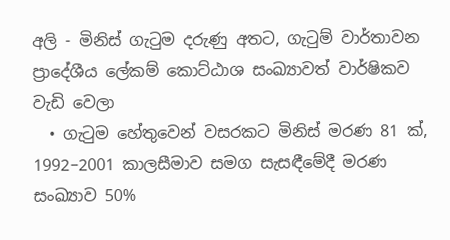අලි - මිනිස් ගැටුම දරුණු අතට, ගැටුම් වාර්තාවන ප්‍රාදේශීය ලේකම් කොට්ඨාශ සංඛ්‍යාවත් වාර්ෂිකව වැඩි වෙලා
  • ගැටුම හේතුවෙන් වසරකට මිනිස් මරණ 81 ක්, 1992–2001 කාලසීමාව සමග සැසඳීමේදී මරණ සංඛ්‍යාව 50%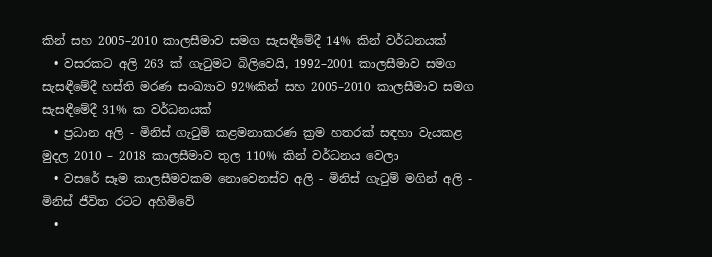කින් සහ 2005–2010 කාලසීමාව සමග සැසඳීමේදී 14% කින් වර්ධනයක්
  • වසරකට අලි 263 ක් ගැටුමට බිලිවෙයි, 1992–2001 කාලසීමාව සමග සැසඳීමේදී හස්ති මරණ සංඛ්‍යාව 92%කින් සහ 2005–2010 කාලසීමාව සමග සැසඳීමේදී 31% ක වර්ධනයක්
  • ප්‍රධාන අලි - මිනිස් ගැටුම් කළමනාකරණ ක්‍රම හතරක් සඳහා වැයකළ මුදල 2010 – 2018 කාලසීමාව තුල 110% කින් වර්ධනය වෙලා
  • වසරේ සෑම කාලසීමවකම නොවෙනස්ව අලි - මිනිස් ගැටුම් මගින් අලි - මිනිස් ජීවිත රටට අහිමිවේ
  •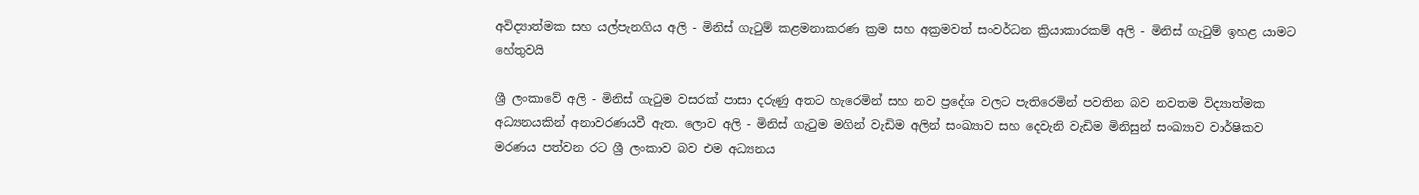අවිද්‍යාත්මක සහ යල්පැනගිය අලි - මිනිස් ගැටුම් කළමනාකරණ ක්‍රම සහ අක්‍රමවත් සංවර්ධන ක්‍රියාකාරකම් අලි - මිනිස් ගැටුම් ඉහළ යාමට හේතුවයි

ශ්‍රී ලංකාවේ අලි - මිනිස් ගැටුම වසරක් පාසා දරුණු අතට හැරෙමින් සහ නව ප්‍රදේශ වලට පැතිරෙමින් පවතින බව නවතම විද්‍යාත්මක අධ්‍යනයකින් අනාවරණයවී ඇත. ලොව අලි - මිනිස් ගැටුම මගින් වැඩිම අලින් සංඛ්‍යාව සහ දෙවැනි වැඩිම මිනිසුන් සංඛ්‍යාව වාර්ෂිකව මරණය පත්වන රට ශ්‍රී ලංකාව බව එම අධ්‍යනය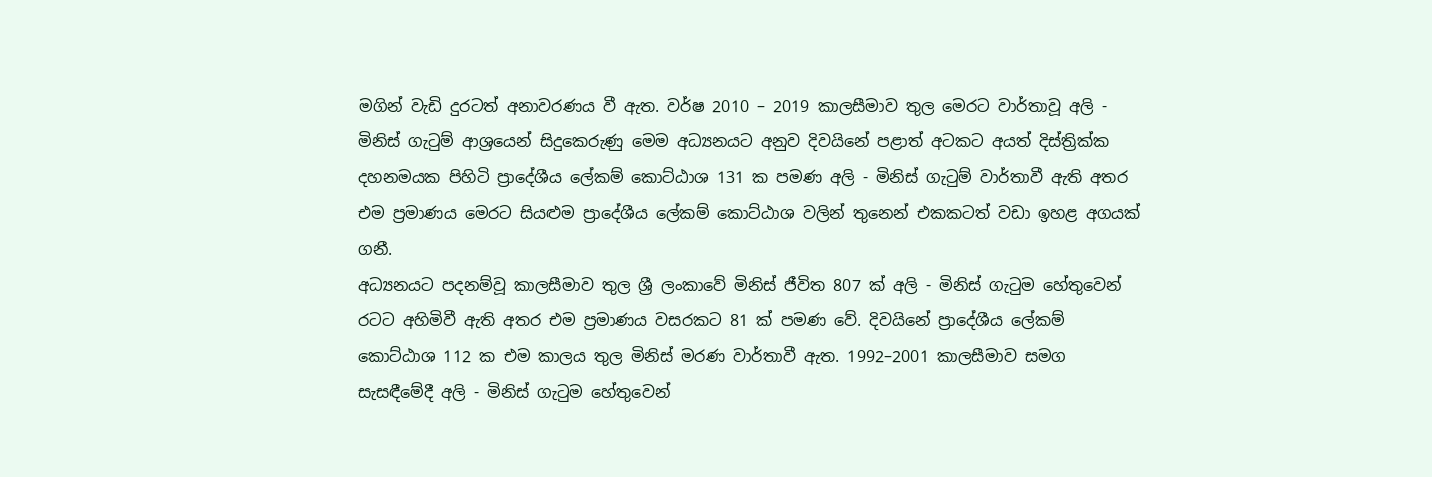මගින් වැඩි දුරටත් අනාවරණය වී ඇත. වර්ෂ 2010 – 2019 කාලසීමාව තුල මෙරට වාර්තාවූ අලි - මිනිස් ගැටුම් ආශ්‍රයෙන් සිදුකෙරුණු මෙම අධ්‍යනයට අනුව දිවයිනේ පළාත් අටකට අයත් දිස්ත්‍රික්ක දහනමයක පිහිටි ප්‍රාදේශීය ලේකම් කොට්ඨාශ 131 ක පමණ අලි - මිනිස් ගැටුම් වාර්තාවී ඇති අතර එම ප්‍රමාණය මෙරට සියළුම ප්‍රාදේශීය ලේකම් කොට්ඨාශ වලින් තුනෙන් එකකටත් වඩා ඉහළ අගයක් ගනී.
අධ්‍යනයට පදනම්වූ කාලසීමාව තුල ශ්‍රී ලංකාවේ මිනිස් ජීවිත 807 ක් අලි - මිනිස් ගැටුම හේතුවෙන් රටට අහිමිවී ඇති අතර එම ප්‍රමාණය වසරකට 81 ක් පමණ වේ. දිවයිනේ ප්‍රාදේශීය ලේකම් කොට්ඨාශ 112 ක එම කාලය තුල මිනිස් මරණ වාර්තාවී ඇත. 1992–2001 කාලසීමාව සමග සැසඳීමේදී අලි - මිනිස් ගැටුම හේතුවෙන්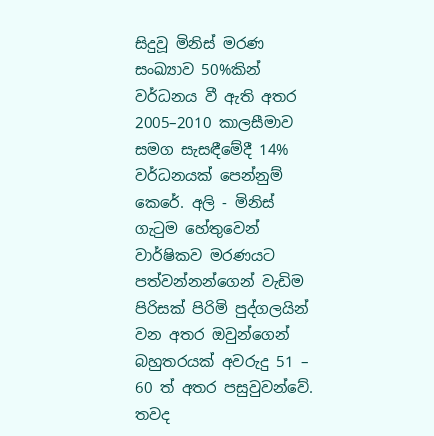සිදුවූ මිනිස් මරණ සංඛ්‍යාව 50%කින් වර්ධනය වී ඇති අතර 2005–2010 කාලසීමාව සමග සැසඳීමේදී 14% වර්ධනයක් පෙන්නුම් කෙරේ. අලි - මිනිස් ගැටුම හේතුවෙන් වාර්ෂිකව මරණයට පත්වන්නන්ගෙන් වැඩිම පිරිසක් පිරිමි පුද්ගලයින් වන අතර ඔවුන්ගෙන් බහුතරයක් අවරුදු 51 – 60 ත් අතර පසුවුවන්වේ. තවද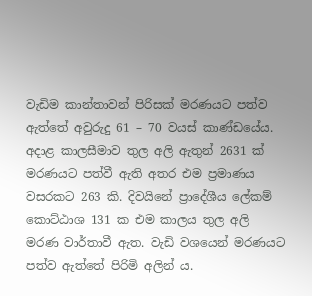වැඩිම කාන්තාවන් පිරිසක් මරණයට පත්ව ඇත්තේ අවුරුදු 61 – 70 වයස් කාණ්ඩයේය.
අදාළ කාලසීමාව තුල අලි ඇතුන් 2631 ක් මරණයට පත්වී ඇති අතර එම ප්‍රමාණය වසරකට 263 කි. දිවයිනේ ප්‍රාදේශීය ලේකම් කොට්ඨාශ 131 ක එම කාලය තුල අලි මරණ වාර්තාවී ඇත. වැඩි වශයෙන් මරණයට පත්ව ඇත්තේ පිරිමි අලින් ය.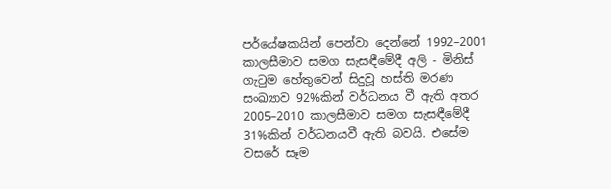පර්යේෂකයින් පෙන්වා දෙන්නේ 1992–2001 කාලසීමාව සමග සැසඳීමේදී අලි - මිනිස් ගැටුම හේතුවෙන් සිදුවූ හස්ති මරණ සංඛ්‍යාව 92%කින් වර්ධනය වී ඇති අතර 2005–2010 කාලසීමාව සමග සැසඳීමේදී 31%කින් වර්ධනයවී ඇති බවයි. එසේම වසරේ සෑම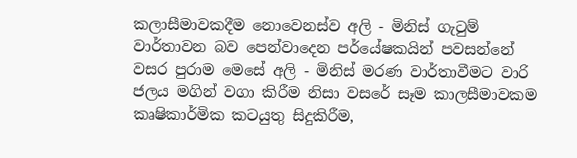කලාසීමාවකදීම නොවෙනස්ව අලි - මිනිස් ගැටුම් වාර්තාවන බව පෙන්වාදෙන පර්යේෂකයින් පවසන්නේ වසර පුරාම මෙසේ අලි - මිනිස් මරණ වාර්තාවීමට වාරි ජලය මගින් වගා කිරීම නිසා වසරේ සෑම කාලසීමාවකම කෘෂිකාර්මික කටයුතු සිදුකිරීම,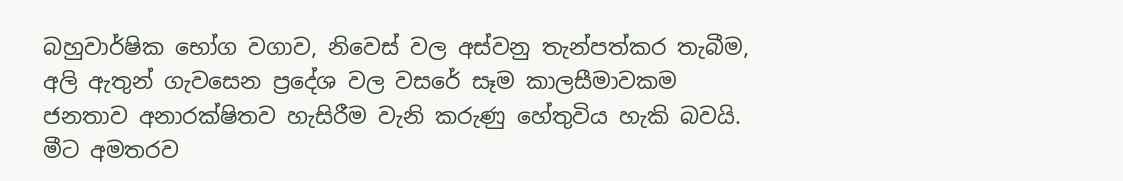බහුවාර්ෂික භෝග වගාව, නිවෙස් වල අස්වනු තැන්පත්කර තැබීම, අලි ඇතුන් ගැවසෙන ප්‍රදේශ වල වසරේ සෑම කාලසීමාවකම ජනතාව අනාරක්ෂිතව හැසිරීම වැනි කරුණු හේතුවිය හැකි බවයි. මීට අමතරව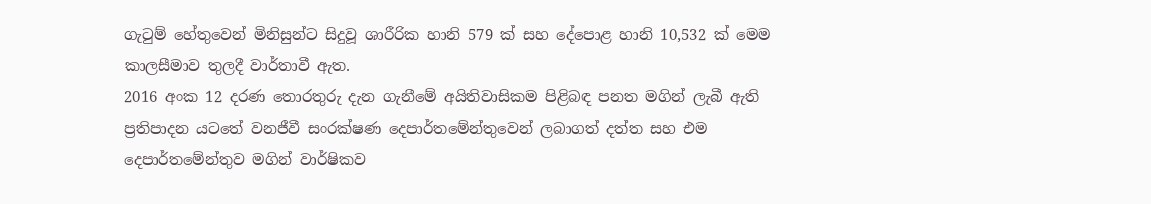ගැටුම් හේතුවෙන් මිනිසුන්ට සිදුවූ ශාරීරික හානි 579 ක් සහ දේපොළ හානි 10,532 ක් මෙම කාලසීමාව තුලදී වාර්තාවී ඇත.
2016 අංක 12 දරණ තොරතුරු දැන ගැනීමේ අයිතිවාසිකම පිළිබඳ පනත මගින් ලැබී ඇති ප්‍රතිපාදන යටතේ වනජීවී සංරක්ෂණ දෙපාර්තමේන්තුවෙන් ලබාගත් දත්ත සහ එම දෙපාර්තමේන්තුව මගින් වාර්ෂිකව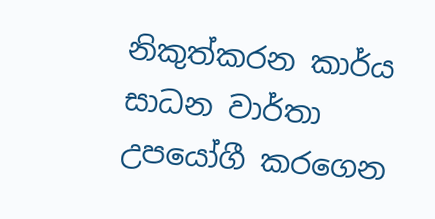නිකුත්කරන කාර්ය සාධන වාර්තා උපයෝගී කරගෙන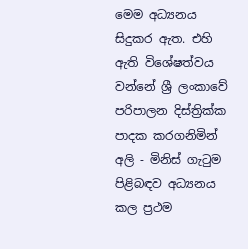මෙම අධ්‍යනය සිදුකර ඇත. එහි ඇති විශේෂත්වය වන්නේ ශ්‍රී ලංකාවේ පරිපාලන දිස්ත්‍රික්ක පාදක කරගනිමින් අලි - මිනිස් ගැටුම පිළිබඳව අධ්‍යනය කල ප්‍රථම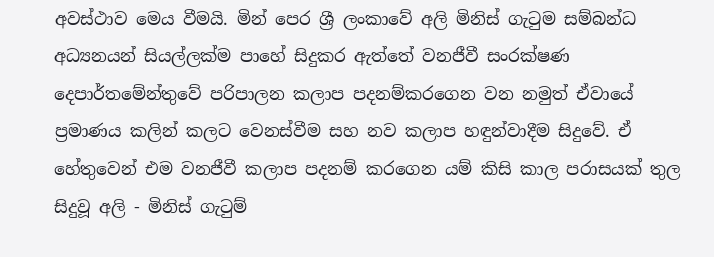අවස්ථාව මෙය වීමයි. මින් පෙර ශ්‍රී ලංකාවේ අලි මිනිස් ගැටුම සම්බන්ධ අධ්‍යනයන් සියල්ලක්ම පාහේ සිදුකර ඇත්තේ වනජීවී සංරක්ෂණ දෙපාර්තමේන්තුවේ පරිපාලන කලාප පදනම්කරගෙන වන නමුත් ඒවායේ ප්‍රමාණය කලින් කලට වෙනස්වීම සහ නව කලාප හඳුන්වාදීම සිදුවේ. ඒ හේතුවෙන් එම වනජීවී කලාප පදනම් කරගෙන යම් කිසි කාල පරාසයක් තුල සිදුවූ අලි - මිනිස් ගැටුම්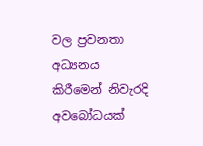වල ප්‍රවනතා අධ්‍යනය කිරීමෙන් නිවැරදි අවබෝධයක්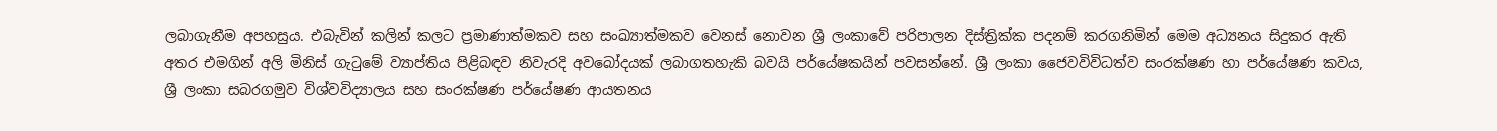ලබාගැනීම අපහසුය. එබැවින් කලින් කලට ප්‍රමාණාත්මකව සහ සංඛ්‍යාත්මකව වෙනස් නොවන ශ්‍රී ලංකාවේ පරිපාලන දිස්ත්‍රික්ක පදනම් කරගනිමින් මෙම අධ්‍යනය සිදුකර ඇති අතර එමගින් අලි මිනිස් ගැටුමේ ව්‍යාප්තිය පිළිබඳව නිවැරදි අවබෝදයක් ලබාගතහැකි බවයි පර්යේෂකයින් පවසන්නේ. ශ්‍රී ලංකා ජෛවවිවිධත්ව සංරක්ෂණ හා පර්යේෂණ කවය, ශ්‍රී ලංකා සබරගමුව විශ්වවිද්‍යාලය සහ සංරක්ෂණ පර්යේෂණ ආයතනය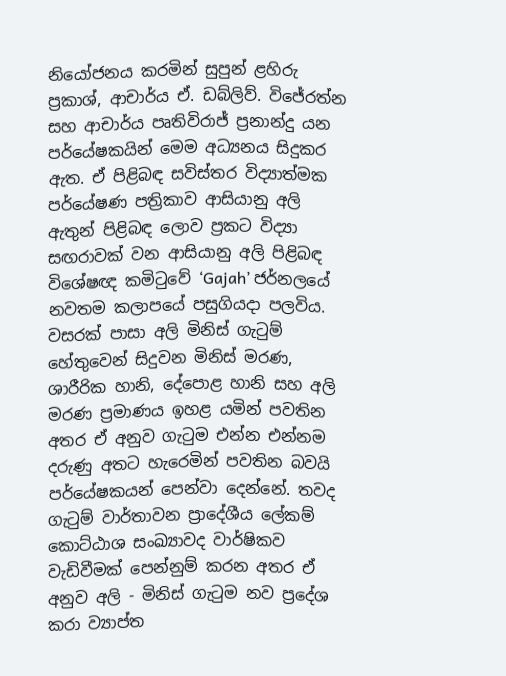නියෝජනය කරමින් සුපුන් ළහිරු ප්‍රකාශ්, ආචාර්ය ඒ. ඩබ්ලිව්. විජේරත්න සහ ආචාර්ය පෘතිවිරාජ් ප්‍රනාන්දු යන පර්යේෂකයින් මෙම අධ්‍යනය සිදුකර ඇත. ඒ පිළිබඳ සවිස්තර විද්‍යාත්මක පර්යේෂණ පත්‍රිකාව ආසියානු අලි ඇතුන් පිළිබඳ ලොව ප්‍රකට විද්‍යා සඟරාවක් වන ආසියානු අලි පිළිබඳ විශේෂඥ කමිටුවේ ‘Gajah’ ජර්නලයේ නවතම කලාපයේ පසුගියදා පලවිය.
වසරක් පාසා අලි මිනිස් ගැටුම් හේතුවෙන් සිදුවන මිනිස් මරණ, ශාරීරික හානි, දේපොළ හානි සහ අලි මරණ ප්‍රමාණය ඉහළ යමින් පවතින අතර ඒ අනුව ගැටුම එන්න එන්නම දරුණු අතට හැරෙමින් පවතින බවයි පර්යේෂකයන් පෙන්වා දෙන්නේ. තවද ගැටුම් වාර්තාවන ප්‍රාදේශීය ලේකම් කොට්ඨාශ සංඛ්‍යාවද වාර්ෂිකව වැඩිවීමක් පෙන්නුම් කරන අතර ඒ අනුව අලි - මිනිස් ගැටුම නව ප්‍රදේශ කරා ව්‍යාප්ත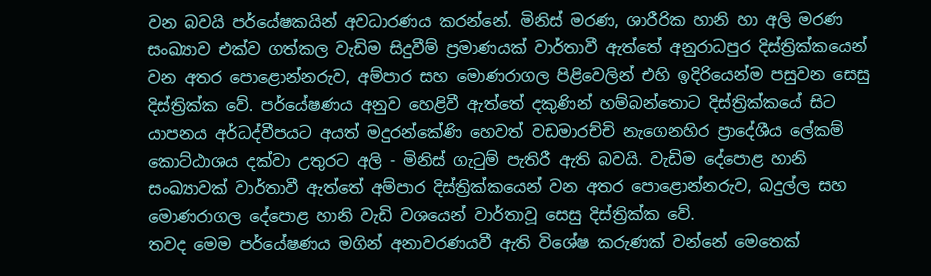වන බවයි පර්යේෂකයින් අවධාරණය කරන්නේ. මිනිස් මරණ, ශාරීරික හානි හා අලි මරණ සංඛ්‍යාව එක්ව ගත්කල වැඩිම සිදුවීම් ප්‍රමාණයක් වාර්තාවී ඇත්තේ අනුරාධපුර දිස්ත්‍රික්කයෙන් වන අතර පොළොන්නරුව, අම්පාර සහ මොණරාගල පිළිවෙලින් එහි ඉදිරියෙන්ම පසුවන සෙසු දිස්ත්‍රික්ක වේ. පර්යේෂණය අනුව හෙළිවී ඇත්තේ දකුණින් හම්බන්තොට දිස්ත්‍රික්කයේ සිට යාපනය අර්ධද්වීපයට අයත් මදුරන්කේණි හෙවත් වඩමාරච්චි නැගෙනහිර ප්‍රාදේශීය ලේකම් කොට්ඨාශය දක්වා උතුරට අලි - මිනිස් ගැටුම් පැතිරී ඇති බවයි. වැඩිම දේපොළ හානි සංඛ්‍යාවක් වාර්තාවී ඇත්තේ අම්පාර දිස්ත්‍රික්කයෙන් වන අතර පොළොන්නරුව, බදුල්ල සහ මොණරාගල දේපොළ හානි වැඩි වශයෙන් වාර්තාවූ සෙසු දිස්ත්‍රික්ක වේ.
තවද මෙම පර්යේෂණය මගින් අනාවරණයවී ඇති විශේෂ කරුණක් වන්නේ මෙතෙක්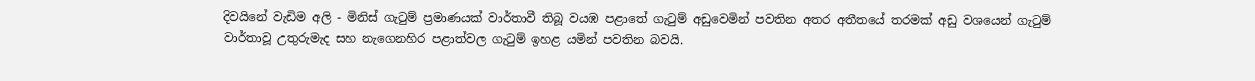දිවයිනේ වැඩිම අලි - මිනිස් ගැටුම් ප්‍රමාණයක් වාර්තාවී තිබූ වයඹ පළාතේ ගැටුම් අඩුවෙමින් පවතින අතර අතීතයේ තරමක් අඩු වශයෙන් ගැටුම් වාර්තාවූ උතුරුමැද සහ නැගෙනහිර පළාත්වල ගැටුම් ඉහළ යමින් පවතින බවයි.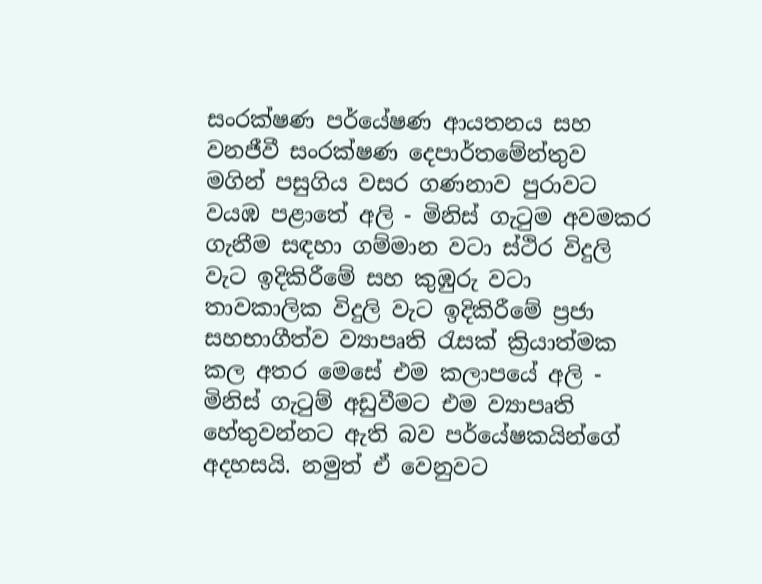සංරක්ෂණ පර්යේෂණ ආයතනය සහ වනජීවී සංරක්ෂණ දෙපාර්තමේන්තුව මගින් පසුගිය වසර ගණනාව පුරාවට වයඹ පළාතේ අලි - මිනිස් ගැටුම අවමකර ගැනීම සඳහා ගම්මාන වටා ස්ථිර විදුලි වැට ඉදිකිරීමේ සහ කුඹුරු වටා තාවකාලික විදුලි වැට ඉදිකිරීමේ ප්‍රජා සහභාගීත්ව ව්‍යාපෘති රැසක් ක්‍රියාත්මක කල අතර මෙසේ එම කලාපයේ අලි - මිනිස් ගැටුම් අඩුවීමට එම ව්‍යාපෘති හේතුවන්නට ඇති බව පර්යේෂකයින්ගේ අදහසයි. නමුත් ඒ වෙනුවට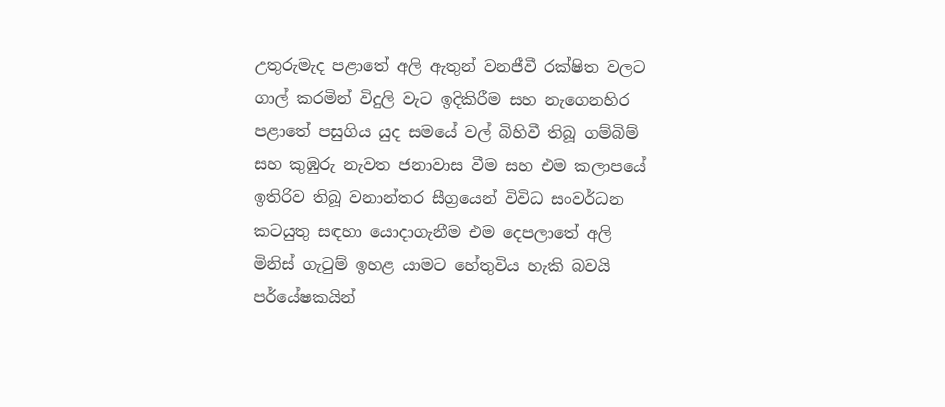උතුරුමැද පළාතේ අලි ඇතුන් වනජීවී රක්ෂිත වලට ගාල් කරමින් විදුලි වැට ඉදිකිරීම සහ නැගෙනහිර පළාතේ පසුගිය යුද සමයේ වල් බිහිවී තිබූ ගම්බිම් සහ කුඹුරු නැවත ජනාවාස වීම සහ එම කලාපයේ ඉතිරිව තිබූ වනාන්තර සීග්‍රයෙන් විවිධ සංවර්ධන කටයුතු සඳහා යොදාගැනීම එම දෙපලාතේ අලි මිනිස් ගැටුම් ඉහළ යාමට හේතුවිය හැකි බවයි පර්යේෂකයින්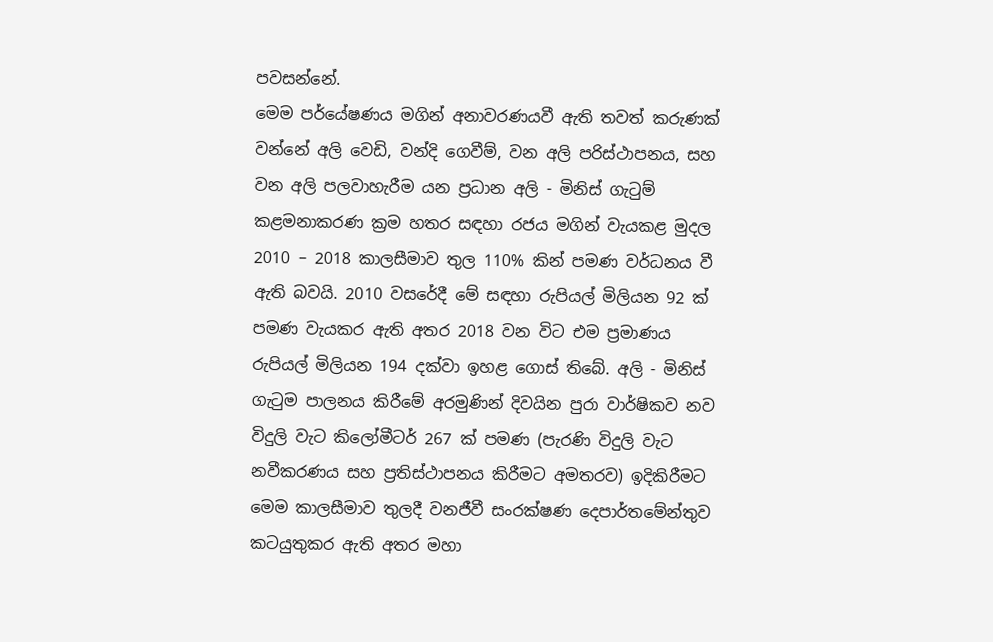පවසන්නේ.
මෙම පර්යේෂණය මගින් අනාවරණයවී ඇති තවත් කරුණක් වන්නේ අලි වෙඩි, වන්දි ගෙවීම්, වන අලි පරිස්ථාපනය, සහ වන අලි පලවාහැරීම යන ප්‍රධාන අලි - මිනිස් ගැටුම් කළමනාකරණ ක්‍රම හතර සඳහා රජය මගින් වැයකළ මුදල 2010 – 2018 කාලසීමාව තුල 110% කින් පමණ වර්ධනය වී ඇති බවයි. 2010 වසරේදී මේ සඳහා රුපියල් මිලියන 92 ක් පමණ වැයකර ඇති අතර 2018 වන විට එම ප්‍රමාණය රුපියල් මිලියන 194 දක්වා ඉහළ ගොස් තිබේ. අලි - මිනිස් ගැටුම පාලනය කිරීමේ අරමුණින් දිවයින පුරා වාර්ෂිකව නව විදුලි වැට කිලෝමීටර් 267 ක් පමණ (පැරණි විදුලි වැට නවීකරණය සහ ප්‍රතිස්ථාපනය කිරීමට අමතරව) ඉදිකිරීමට මෙම කාලසීමාව තුලදී වනජීවී සංරක්ෂණ දෙපාර්තමේන්තුව කටයුතුකර ඇති අතර මහා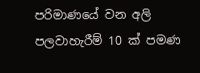පරිමාණයේ වන අලි පලවාහැරීම් 10 ක් පමණ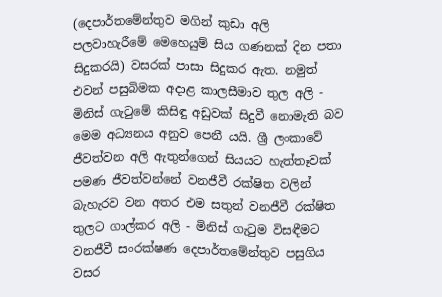(දෙපාර්තමේන්තුව මගින් කුඩා අලි පලවාහැරීමේ මෙහෙයුම් සිය ගණනක් දින පතා සිදුකරයි) වසරක් පාසා සිදුකර ඇත. නමුත් එවන් පසුබිමක අදාළ කාලසීමාව තුල අලි - මිනිස් ගැටුමේ කිසිඳු අඩුවක් සිදුවී නොමැති බව මෙම අධ්‍යනය අනුව පෙනී යයි. ශ්‍රී ලංකාවේ ජීවත්වන අලි ඇතුන්ගෙන් සියයට හැත්තෑවක් පමණ ජීවත්වන්නේ වනජීවී රක්ෂිත වලින් බැහැරව වන අතර එම සතුන් වනජීවී රක්ෂිත තුලට ගාල්කර අලි - මිනිස් ගැටුම විසඳීමට වනජීවී සංරක්ෂණ දෙපාර්තමේන්තුව පසුගිය වසර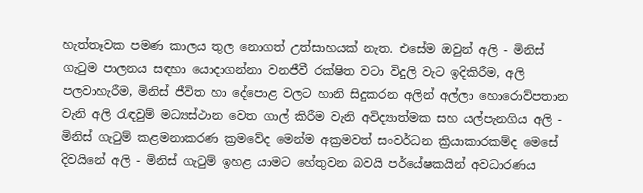හැත්තෑවක පමණ කාලය තුල නොගත් උත්සාහයක් නැත. එසේම ඔවුන් අලි - මිනිස් ගැටුම පාලනය සඳහා යොදාගන්නා වනජීවී රක්ෂිත වටා විදුලි වැට ඉදිකිරීම, අලි පලවාහැරීම, මිනිස් ජීවිත හා දේපොළ වලට හානි සිදුකරන අලින් අල්ලා හොරොව්පතාන වැනි අලි රැඳවුම් මධ්‍යස්ථාන වෙත ගාල් කිරීම වැනි අවිද්‍යාත්මක සහ යල්පැනගිය අලි - මිනිස් ගැටුම් කළමනාකරණ ක්‍රමවේද මෙන්ම අක්‍රමවත් සංවර්ධන ක්‍රියාකාරකම්ද මෙසේ දිවයිනේ අලි - මිනිස් ගැටුම් ඉහළ යාමට හේතුවන බවයි පර්යේෂකයින් අවධාරණය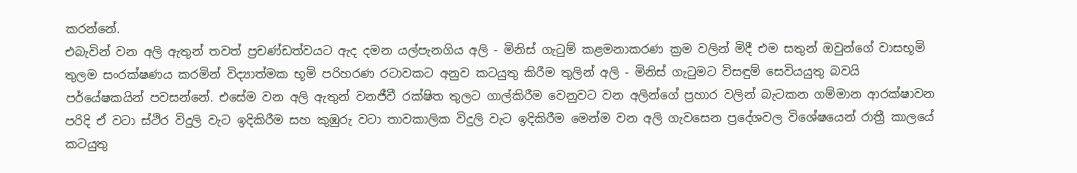කරන්නේ.
එබැවින් වන අලි ඇතුන් තවත් ප්‍රචණ්ඩත්වයට ඇද දමන යල්පැනගිය අලි - මිනිස් ගැටුම් කළමනාකරණ ක්‍රම වලින් මිදී එම සතුන් ඔවුන්ගේ වාසභූමි තුලම සංරක්ෂණය කරමින් විද්‍යාත්මක භූමි පරිහරණ රටාවකට අනුව කටයුතු කිරීම තුලින් අලි - මිනිස් ගැටුමට විසඳුම් සෙවියයුතු බවයි පර්යේෂකයින් පවසන්නේ. එසේම වන අලි ඇතුන් වනජීවී රක්ෂිත තුලට ගාල්කිරීම වෙනුවට වන අලින්ගේ ප්‍රහාර වලින් බැටකන ගම්මාන ආරක්ෂාවන පරිදි ඒ වටා ස්ථිර විදුලි වැට ඉදිකිරීම සහ කුඹුරු වටා තාවකාලික විදුලි වැට ඉදිකිරීම මෙන්ම වන අලි ගැවසෙන ප්‍රදේශවල විශේෂයෙන් රාත්‍රී කාලයේ කටයුතු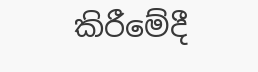කිරීමේදී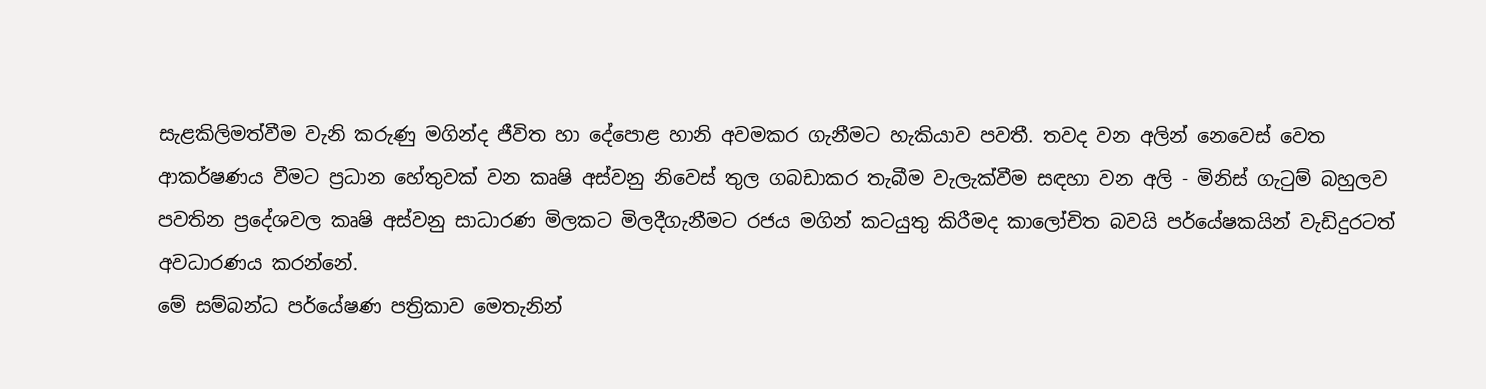සැළකිලිමත්වීම වැනි කරුණු මගින්ද ජීවිත හා දේපොළ හානි අවමකර ගැනීමට හැකියාව පවතී. තවද වන අලින් නෙවෙස් වෙත ආකර්ෂණය වීමට ප්‍රධාන හේතුවක් වන කෘෂි අස්වනු නිවෙස් තුල ගබඩාකර තැබීම වැලැක්වීම සඳහා වන අලි - මිනිස් ගැටුම් බහුලව පවතින ප්‍රදේශවල කෘෂි අස්වනු සාධාරණ මිලකට මිලදීගැනීමට රජය මගින් කටයුතු කිරීමද කාලෝචිත බවයි පර්යේෂකයින් වැඩිදුරටත් අවධාරණය කරන්නේ.
මේ සම්බන්ධ පර්යේෂණ පත්‍රිකාව මෙතැනින්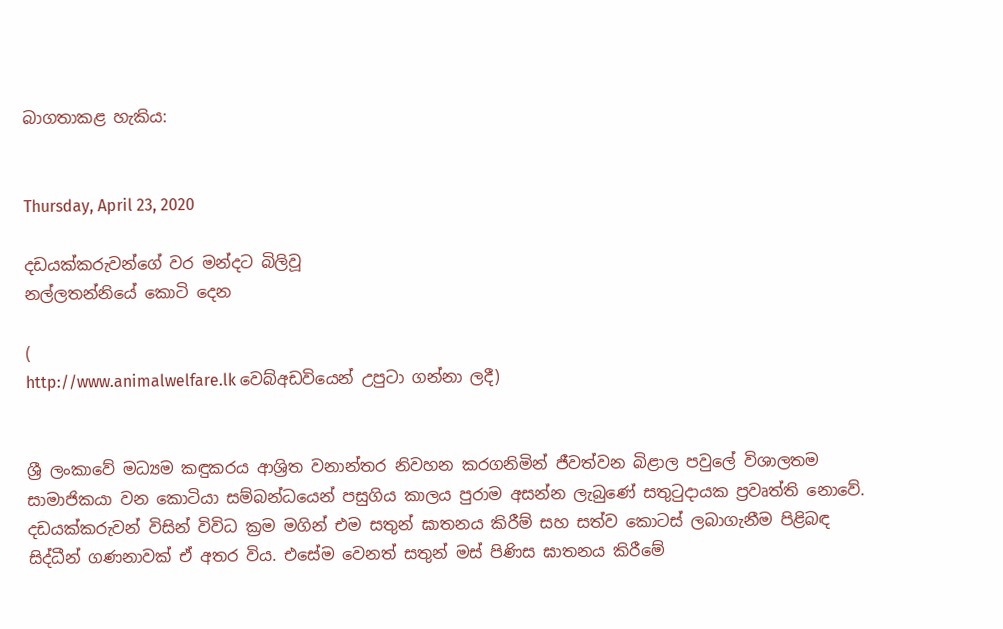බාගතාකළ හැකිය:


Thursday, April 23, 2020

දඩයක්කරුවන්ගේ වර මන්දට බිලිවූ
නල්ලතන්නියේ කොටි දෙන

(
http://www.animalwelfare.lk වෙබ්අඩවියෙන් උපුටා ගන්නා ලදී)


ශ්‍රී ලංකාවේ මධ්‍යම කඳුකරය ආශ්‍රිත වනාන්තර නිවහන කරගනිමින් ජීවත්වන බිළාල පවුලේ විශාලතම සාමාජිකයා වන කොටියා සම්බන්ධයෙන් පසුගිය කාලය පුරාම අසන්න ලැබුණේ සතුටුදායක ප්‍රවෘත්ති නොවේ. දඩයක්කරුවන් විසින් විවිධ ක්‍රම මගින් එම සතුන් ඝාතනය කිරීම් සහ සත්ව කොටස් ලබාගැනීම පිළිබඳ සිද්ධීන් ගණනාවක් ඒ අතර විය. එසේම වෙනත් සතුන් මස් පිණිස ඝාතනය කිරීමේ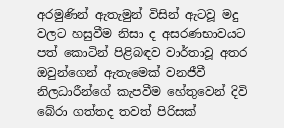අරමුණින් ඇතැමුන් විසින් ඇටවූ මදු වලට හසුවීම නිසා ද අසරණභාවයට පත් කොටින් පිළිබඳව වාර්තාවූ අතර ඔවුන්ගෙන් ඇතැමෙක් වනජීවී නිලධාරීන්ගේ කැපවීම හේතුවෙන් දිවි බේරා ගත්තද තවත් පිරිසක්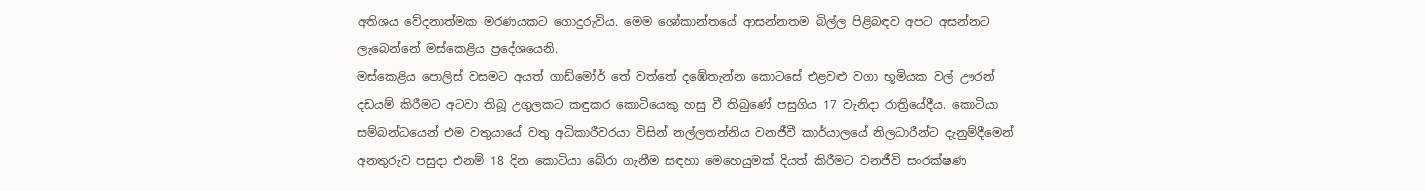අතිශය වේදනාත්මක මරණයකට ගොදුරුවිය. මෙම ශෝකාන්තයේ ආසන්නතම බිල්ල පිළිබඳව අපට අසන්නට ලැබෙන්නේ මස්කෙළිය ප්‍රදේශයෙනි.
මස්කෙළිය පොලිස් වසමට අයත් ගාඩ්මෝර් තේ වත්තේ දඹේතැන්න කොටසේ එළවළු වගා භූමියක වල් ඌරන් දඩයම් කිරීමට අටවා තිබූ උගුලකට කඳුකර කොටියෙකු හසු වී තිබුණේ පසුගිය 17 වැනිදා රාත්‍රියේදීය. කොටියා සම්බන්ධයෙන් එම වතුයායේ වතු අධිකාරීවරයා විසින් නල්ලතන්නිය වනජීවී කාර්යාලයේ නිලධාරීන්ට දැනුම්දීමෙන් අනතුරුව පසුදා එනම් 18 දින කොටියා බේරා ගැනීම සඳහා මෙහෙයුමක් දියත් කිරීමට වනජීවි සංරක්ෂණ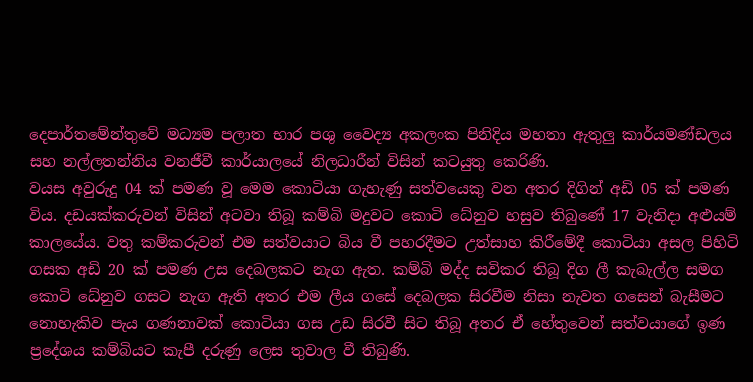දෙපාර්තමේන්තුවේ මධ්‍යම පලාත භාර පශු වෛද්‍ය අකලංක පිනිදිය මහතා ඇතුලු කාර්යමණ්ඩලය සහ නල්ලතන්නිය වනජීවී කාර්යාලයේ නිලධාරීන් විසින් කටයුතු කෙරිණි.
වයස අවුරුදු 04 ක් පමණ වූ මෙම කොටියා ගැහැණු සත්වයෙකු වන අතර දිගින් අඩි 05 ක් පමණ විය. දඩයක්කරුවන් විසින් අටවා තිබූ කම්බි මදුවට කොටි ධේනුව හසුව තිබුණේ 17 වැනිදා අළුයම් කාලයේය. වතු කම්කරුවන් එම සත්වයාට බිය වී පහරදීමට උත්සාහ කිරීමේදී කොටියා අසල පිහිටි ගසක අඩි 20 ක් පමණ උස දෙබලකට නැග ඇත. කම්බි මද්ද සවිකර තිබූ දිග ලී කැබැල්ල සමග කොටි ධේනුව ගසට නැග ඇති අතර එම ලීය ගසේ දෙබලක සිරවීම නිසා නැවත ගසෙන් බැසීමට නොහැකිව පැය ගණනාවක් කොටියා ගස උඩ සිරවී සිට තිබූ අතර ඒ හේතුවෙන් සත්වයාගේ ඉණ ප්‍රදේශය කම්බියට කැපී දරුණු ලෙස තුවාල වී තිබුණි.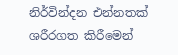නිර්වින්දන එන්නතක් ශරීරගත කිරීමෙන්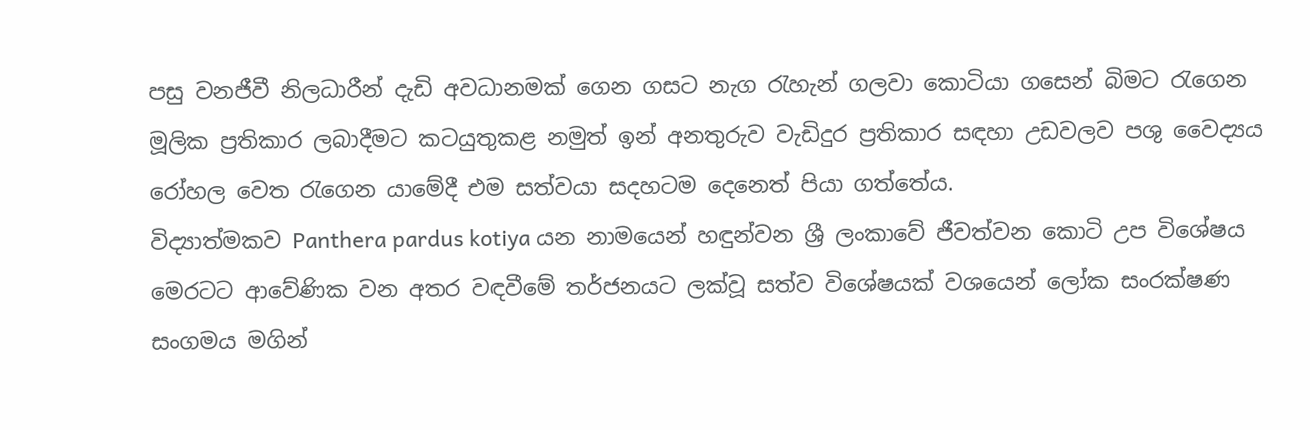පසු වනජීවී නිලධාරීන් දැඩි අවධානමක් ගෙන ගසට නැග රැහැන් ගලවා කොටියා ගසෙන් බිමට රැගෙන මූලික ප්‍රතිකාර ලබාදීමට කටයුතුකළ නමුත් ඉන් අනතුරුව වැඩිදුර ප්‍රතිකාර සඳහා උඩවලව පශු වෛද්‍යය රෝහල වෙත රැගෙන යාමේදී එම සත්වයා සදහටම දෙනෙත් පියා ගත්තේය.
විද්‍යාත්මකව Panthera pardus kotiya යන නාමයෙන් හඳුන්වන ශ්‍රී ලංකාවේ ජීවත්වන කොටි උප විශේෂය මෙරටට ආවේණික වන අතර වඳවීමේ තර්ජනයට ලක්වූ සත්ව විශේෂයක් වශයෙන් ලෝක සංරක්ෂණ සංගමය මගින්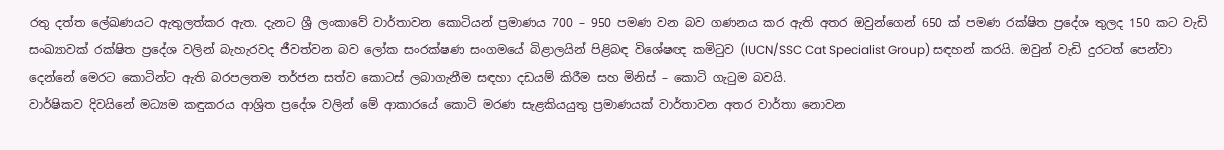රතු දත්ත ලේඛණයට ඇතුලත්කර ඇත. දැනට ශ්‍රී ලංකාවේ වාර්තාවන කොටියන් ප්‍රමාණය 700 – 950 පමණ වන බව ගණනය කර ඇති අතර ඔවුන්ගෙන් 650 ක් පමණ රක්ෂිත ප්‍රදේශ තුලද 150 කට වැඩි සංඛ්‍යාවක් රක්ෂිත ප්‍රදේශ වලින් බැහැරවද ජීවත්වන බව ලෝක සංරක්ෂණ සංගමයේ බිළාලයින් පිළිබඳ විශේෂඥ කමිටුව (IUCN/SSC Cat Specialist Group) සඳහන් කරයි. ඔවුන් වැඩි දුරටත් පෙන්වා දෙන්නේ මෙරට කොටින්ට ඇති බරපලතම තර්ජන සත්ව කොටස් ලබාගැනීම සඳහා දඩයම් කිරීම සහ මිනිස් – කොටි ගැටුම බවයි.
වාර්ෂිකව දිවයිනේ මධ්‍යම කඳුකරය ආශ්‍රිත ප්‍රදේශ වලින් මේ ආකාරයේ කොටි මරණ සැළකියයුතු ප්‍රමාණයක් වාර්තාවන අතර වාර්තා නොවන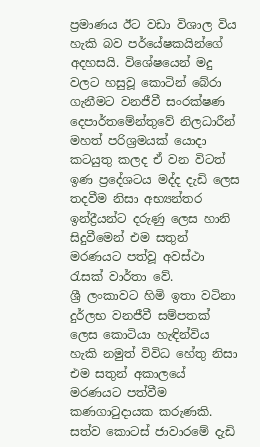ප්‍රමාණය ඊට වඩා විශාල විය හැකි බව පර්යේෂකයින්ගේ අදහසයි. විශේෂයෙන් මදු වලට හසුවූ කොටින් බේරා ගැනීමට වනජීවී සංරක්ෂණ දෙපාර්තමේන්තුවේ නිලධාරීන් මහත් පරිශ්‍රමයක් යොදා කටයුතු කලද ඒ වන විටත් ඉණ ප්‍රදේශටය මද්ද දැඩි ලෙස තදවීම නිසා අභ්‍යන්තර ඉන්ද්‍රීයන්ට දරුණු ලෙස හානි සිදුවීමෙන් එම සතුන් මරණයට පත්වූ අවස්ථා රැසක් වාර්තා වේ.
ශ්‍රී ලංකාවට හිමි ඉතා වටිනා දුර්ලභ වනජීවී සම්පතක් ලෙස කොටියා හැඳින්විය හැකි නමුත් විවිධ හේතු නිසා එම සතුන් අකාලයේ මරණයට පත්වීම කණගාටුදායක කරුණකි. සත්ව කොටස් ජාවාරමේ දැඩි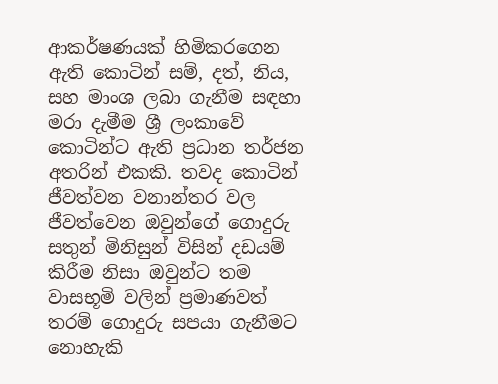ආකර්ෂණයක් හිමිකරගෙන ඇති කොටින් සම්, දත්, නිය, සහ මාංශ ලබා ගැනීම සඳහා මරා දැමීම ශ්‍රී ලංකාවේ කොටින්ට ඇති ප්‍රධාන තර්ජන අතරින් එකකි. තවද කොටින් ජීවත්වන වනාන්තර වල ජීවත්වෙන ඔවුන්ගේ ගොදුරු සතුන් මිනිසුන් විසින් දඩයම් කිරීම නිසා ඔවුන්ට තම වාසභූමි වලින් ප්‍රමාණවත් තරම් ගොදුරු සපයා ගැනීමට නොහැකි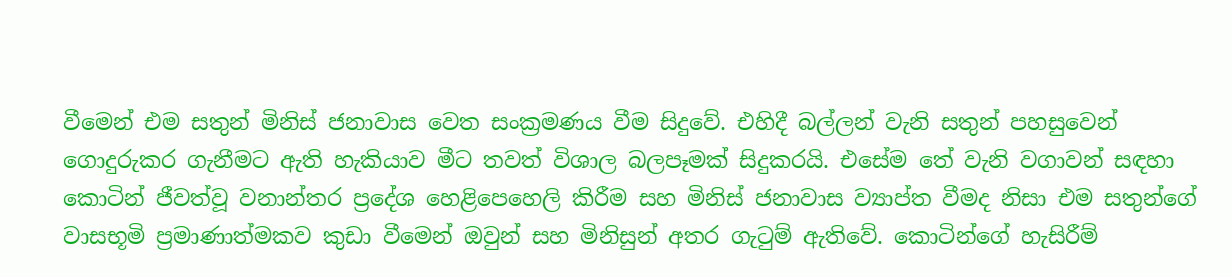වීමෙන් එම සතුන් මිනිස් ජනාවාස වෙත සංක්‍රමණය වීම සිදුවේ. එහිදී බල්ලන් වැනි සතුන් පහසුවෙන් ගොදුරුකර ගැනීමට ඇති හැකියාව මීට තවත් විශාල බලපෑමක් සිදුකරයි. එසේම තේ වැනි වගාවන් සඳහා කොටින් ජීවත්වූ වනාන්තර ප්‍රදේශ හෙළිපෙහෙලි කිරීම සහ මිනිස් ජනාවාස ව්‍යාප්ත වීමද නිසා එම සතුන්ගේ වාසභූමි ප්‍රමාණාත්මකව කුඩා වීමෙන් ඔවුන් සහ මිනිසුන් අතර ගැටුම් ඇතිවේ. කොටින්ගේ හැසිරීම්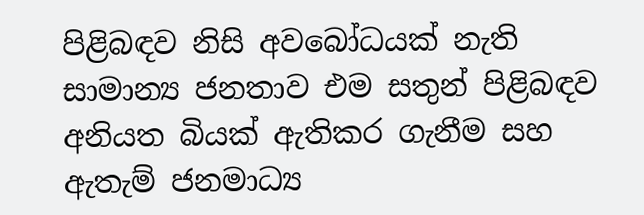පිළිබඳව නිසි අවබෝධයක් නැති සාමාන්‍ය ජනතාව එම සතුන් පිළිබඳව අනියත බියක් ඇතිකර ගැනීම සහ ඇතැම් ජනමාධ්‍ය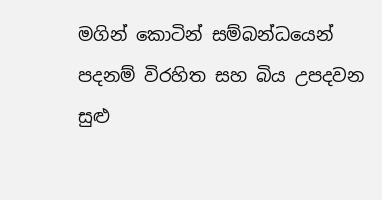මගින් කොටින් සම්බන්ධයෙන් පදනම් විරහිත සහ බිය උපදවන සුළු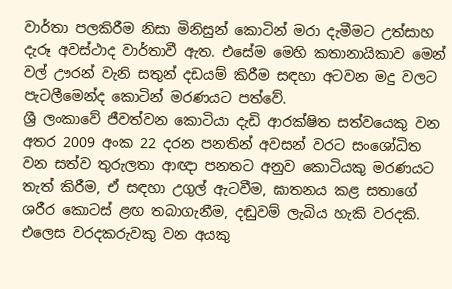වාර්තා පලකිරීම නිසා මිනිසුන් කොටින් මරා දැමීමට උත්සාහ දැරූ අවස්ථාද වාර්තාවී ඇත. එසේම මෙහි කතානායිකාව මෙන් වල් ඌරන් වැනි සතුන් දඩයම් කිරීම සඳහා අටවන මදු වලට පැටලීමෙන්ද කොටින් මරණයට පත්වේ.
ශ්‍රී ලංකාවේ ජීවත්වන කොටියා දැඩි ආරක්ෂිත සත්වයෙකු වන අතර 2009 අංක 22 දරන පනතින් අවසන් වරට සංශෝධිත වන සත්ව තුරුලතා ආඥා පනතට අනුව කොටියකු මරණයට තැත් කිරීම, ඒ සඳහා උගුල් ඇටවීම, ඝාතනය කළ සතාගේ ශරීර කොටස් ළඟ තබාගැනීම, දඬුවම් ලැබිය හැකි වරදකි. එලෙස වරදකරුවකු වන අයකු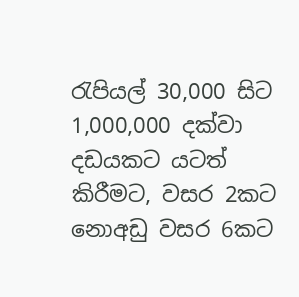රැපියල් 30,000 සිට 1,000,000 දක්වා දඩයකට යටත් කිරීමට, වසර 2කට නොඅඩු වසර 6කට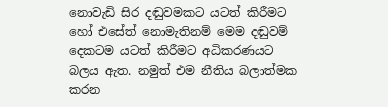නොවැඩි සිර දඬුවමකට යටත් කිරීමට හෝ එසේත් නොමැතිනම් මෙම දඬුවම් දෙකටම යටත් කිරීමට අධිකරණයට බලය ඇත. නමුත් එම නීතිය බලාත්මක කරන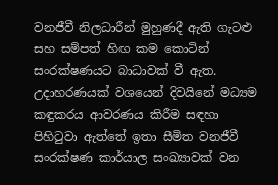වනජීවී නිලධාරීන් මුහුණදී ඇති ගැටළු සහ සම්පත් හිඟ කම කොටින් සංරක්ෂණයට බාධාවක් වී ඇත. උදාහරණයක් වශයෙන් දිවයිනේ මධ්‍යම කඳුකරය ආවරණය කිරීම සඳහා පිහිටුවා ඇත්තේ ඉතා සීමිත වනජීවී සංරක්ෂණ කාර්යාල සංඛ්‍යාවක් වන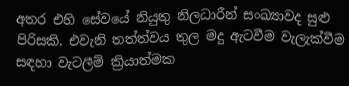අතර එහි සේවයේ නියුතු නිලධාරීන් සංඛ්‍යාවද සුළු පිරිසකි. එවැනි තත්ත්වය තුල මදු ඇටවීම වැලැක්වීම සඳහා වැටලීම් ක්‍රියාත්මක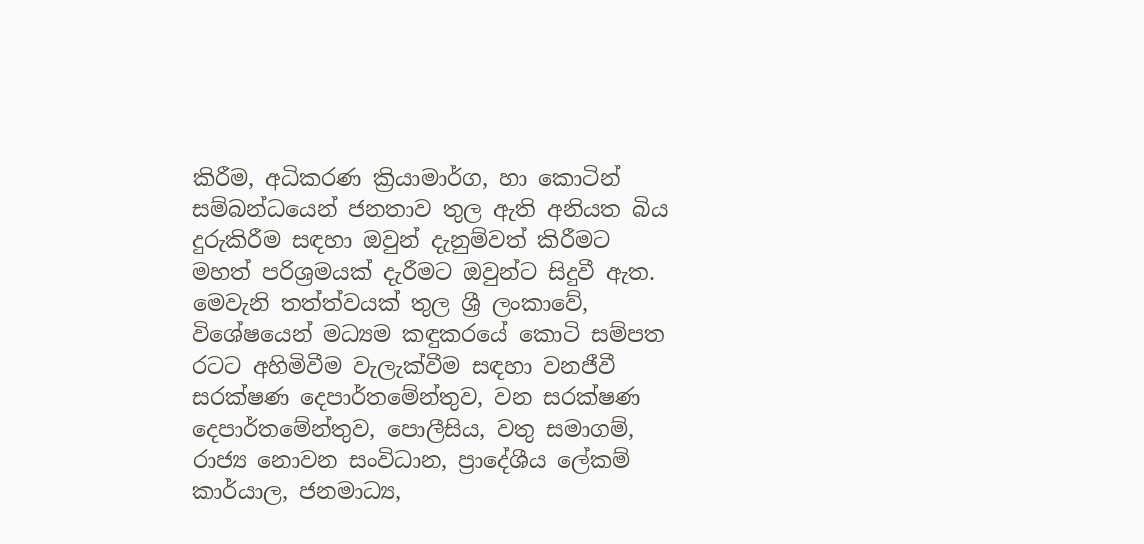කිරීම, අධිකරණ ක්‍රියාමාර්ග, හා කොටින් සම්බන්ධයෙන් ජනතාව තුල ඇති අනියත බිය දුරුකිරීම සඳහා ඔවුන් දැනුම්වත් කිරීමට මහත් පරිශ්‍රමයක් දැරීමට ඔවුන්ට සිදුවී ඇත. මෙවැනි තත්ත්වයක් තුල ශ්‍රී ලංකාවේ, විශේෂයෙන් මධ්‍යම කඳුකරයේ කොටි සම්පත රටට අහිමිවීම වැලැක්වීම සඳහා වනජීවී සරක්ෂණ දෙපාර්තමේන්තුව, වන සරක්ෂණ දෙපාර්තමේන්තුව, පොලීසිය, වතු සමාගම්, රාජ්‍ය නොවන සංවිධාන, ප්‍රාදේශීය ලේකම් කාර්යාල, ජනමාධ්‍ය,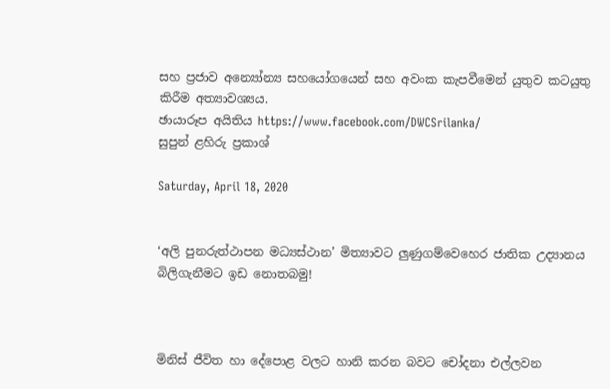සහ ප්‍රජාව අන්‍යෝන්‍ය සහයෝගයෙන් සහ අවංක කැපවීමෙන් යුතුව කටයුතු කිරීම අත්‍යාවශ්‍යය.
ඡායාරූප අයිතිය https://www.facebook.com/DWCSrilanka/
සුපුන් ළහිරු ප්‍රකාශ්

Saturday, April 18, 2020


‘අලි පුනරුත්ථාපන මධ්‍යස්ථාන’ මිත්‍යාවට ලුණුගම්වෙහෙර ජාතික උද්‍යානය බිලිගැනීමට ඉඩ නොතබමු!



මිනිස් ජීවිත හා දේපොළ වලට හානි කරන බවට චෝදනා එල්ලවන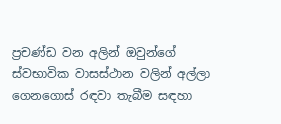ප්‍රචණ්ඩ වන අලින් ඔවුන්ගේ ස්වභාවික වාසස්ථාන වලින් අල්ලා ගෙනගොස් රඳවා තැබීම සඳහා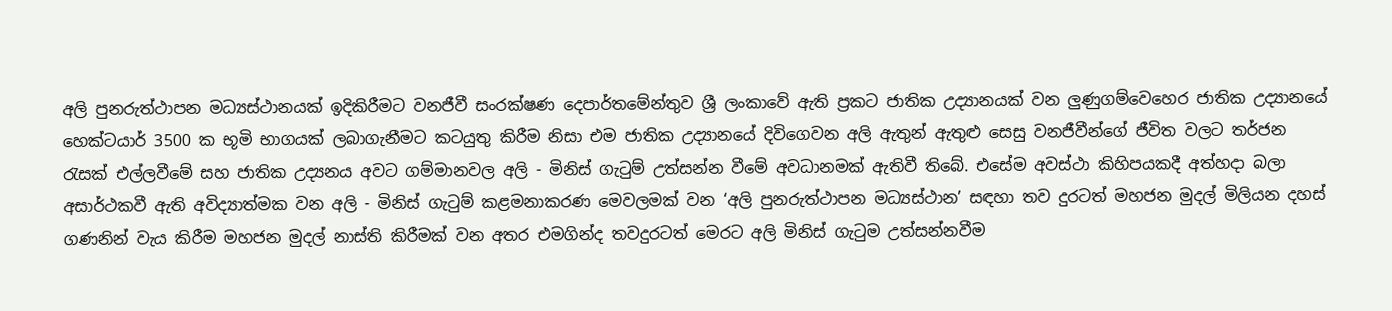අලි පුනරුත්ථාපන මධ්‍යස්ථානයක් ඉදිකිරීමට වනජීවී සංරක්ෂණ දෙපාර්තමේන්තුව ශ්‍රී ලංකාවේ ඇති ප්‍රකට ජාතික උද්‍යානයක් වන ලුණුගම්වෙහෙර ජාතික උද්‍යානයේ හෙක්ටයාර් 3500 ක භූමි භාගයක් ලබාගැනීමට කටයුතු කිරීම නිසා එම ජාතික උද්‍යානයේ දිවිගෙවන අලි ඇතුන් ඇතුළු සෙසු වනජීවීන්ගේ ජීවිත වලට තර්ජන රැසක් එල්ලවීමේ සහ ජාතික උද්‍යනය අවට ගම්මානවල අලි - මිනිස් ගැටුම් උත්සන්න වීමේ අවධානමක් ඇතිවී තිබේ. එසේම අවස්ථා කිහිපයකදී අත්හදා බලා අසාර්ථකවී ඇති අවිද්‍යාත්මක වන අලි - මිනිස් ගැටුම් කළමනාකරණ මෙවලමක් වන ‘අලි පුනරුත්ථාපන මධ්‍යස්ථාන’ සඳහා තව දුරටත් මහජන මුදල් මිලියන දහස් ගණනින් වැය කිරීම මහජන මුදල් නාස්ති කිරීමක් වන අතර එමගින්ද තවදුරටත් මෙරට අලි මිනිස් ගැටුම උත්සන්නවීම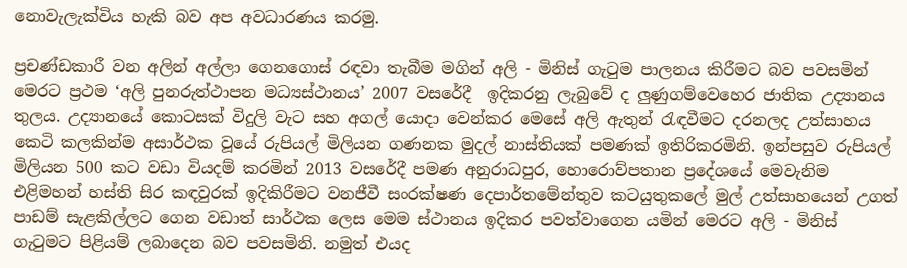නොවැලැක්විය හැකි බව අප අවධාරණය කරමු.

ප්‍රචණ්ඩකාරී වන අලින් අල්ලා ගෙනගොස් රඳවා තැබීම මගින් අලි - මිනිස් ගැටුම පාලනය කිරීමට බව පවසමින් මෙරට ප්‍රථම ‘අලි පුනරුත්ථාපන මධ්‍යස්ථානය’ 2007 වසරේදී  ඉදිකරනු ලැබුවේ ද ලුණුගම්වෙහෙර ජාතික උද්‍යානය තුලය. උද්‍යානයේ කොටසක් විදුලි වැට සහ අගල් යොදා වෙන්කර මෙසේ අලි ඇතුන් රැඳවීමට දරනලද උත්සාහය කෙටි කලකින්ම අසාර්ථක වූයේ රුපියල් මිලියන ගණනක මුදල් නාස්තියක් පමණක් ඉතිරිකරමිනි. ඉන්පසුව රුපියල් මිලියන 500 කට වඩා වියදම් කරමින් 2013 වසරේදී පමණ අනුරාධපුර, හොරොව්පතාන ප්‍රදේශයේ මෙවැනිම එළිමහන් හස්ති සිර කඳවුරක් ඉදිකිරීමට වනජීවී සංරක්ෂණ දෙපාර්තමේන්තුව කටයුතුකලේ මුල් උත්සාහයෙන් උගත් පාඩම් සැළකිල්ලට ගෙන වඩාත් සාර්ථක ලෙස මෙම ස්ථානය ඉදිකර පවත්වාගෙන යමින් මෙරට අලි - මිනිස් ගැටුමට පිළියම් ලබාදෙන බව පවසමිනි. නමුත් එයද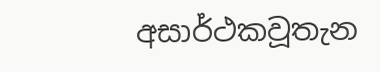අසාර්ථකවූතැන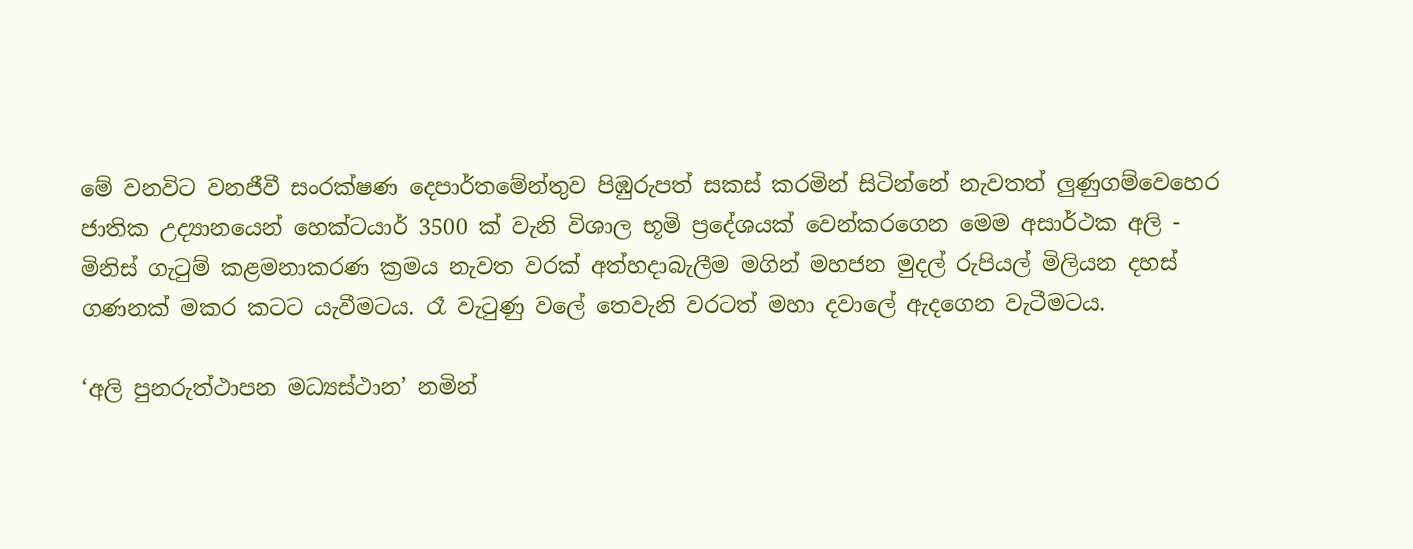මේ වනවිට වනජීවී සංරක්ෂණ දෙපාර්තමේන්තුව පිඹුරුපත් සකස් කරමින් සිටින්නේ නැවතත් ලුණුගම්වෙහෙර ජාතික උද්‍යානයෙන් හෙක්ටයාර් 3500 ක් වැනි විශාල භූමි ප්‍රදේශයක් වෙන්කරගෙන මෙම අසාර්ථක අලි - මිනිස් ගැටුම් කළමනාකරණ ක්‍රමය නැවත වරක් අත්හදාබැලීම මගින් මහජන මුදල් රුපියල් මිලියන දහස් ගණනක් මකර කටට යැවීමටය. රෑ වැටුණු වලේ තෙවැනි වරටත් මහා දවාලේ ඇදගෙන වැටීමටය.

‘අලි පුනරුත්ථාපන මධ්‍යස්ථාන’ නමින්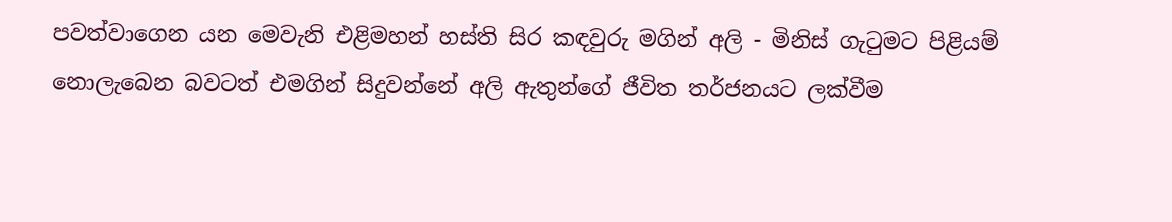පවත්වාගෙන යන මෙවැනි එළිමහන් හස්ති සිර කඳවුරු මගින් අලි - මිනිස් ගැටුමට පිළියම් නොලැබෙන බවටත් එමගින් සිදුවන්නේ අලි ඇතුන්ගේ ජීවිත තර්ජනයට ලක්වීම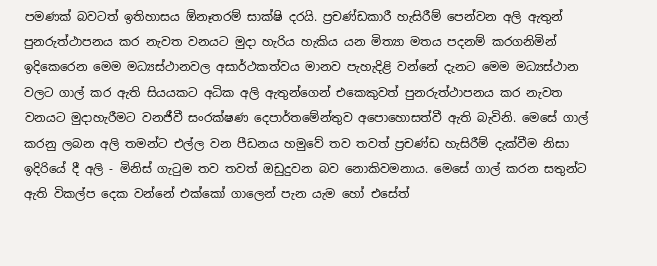පමණක් බවටත් ඉතිහාසය ඕනෑතරම් සාක්ෂි දරයි. ප්‍රචණ්ඩකාරී හැසිරීම් පෙන්වන අලි ඇතුන් පුනරුත්ථාපනය කර නැවත වනයට මුදා හැරිය හැකිය යන මිත්‍යා මතය පදනම් කරගනිමින් ඉදිකෙරෙන මෙම මධ්‍යස්ථානවල අසාර්ථකත්වය මානව පැහැදිළි වන්නේ දැනට මෙම මධ්‍යස්ථාන වලට ගාල් කර ඇති සියයකට අධික අලි ඇතුන්ගෙන් එකෙකුවත් පුනරුත්ථාපනය කර නැවත වනයට මුදාහැරීමට වනජීවී සංරක්ෂණ දෙපාර්තමේන්තුව අපොහොසත්වී ඇති බැවිනි. මෙසේ ගාල් කරනු ලබන අලි තමන්ට එල්ල වන පීඩනය හමුවේ තව තවත් ප්‍රචණ්‌ඩ හැසිරීම් දැක්‌වීම නිසා ඉදිරියේ දී අලි - මිනිස්‌ ගැටුම තව තවත් ඔඩුදුවන බව නොකිවමනාය. මෙසේ ගාල් කරන සතුන්ට ඇති විකල්ප දෙක වන්නේ එක්‌කෝ ගාලෙන් පැන යැම හෝ එසේත්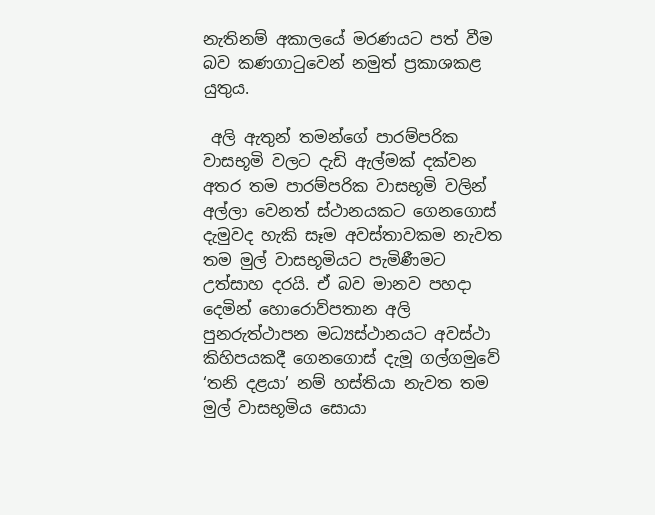නැතිනම් අකාලයේ මරණයට පත් වීම බව කණගාටුවෙන් නමුත් ප්‍රකාශකළ යුතුය.

 අලි ඇතුන් තමන්ගේ පාරම්පරික වාසභූමි වලට දැඩි ඇල්මක් දක්වන අතර තම පාරම්පරික වාසභූමි වලින් අල්ලා වෙනත් ස්ථානයකට ගෙනගොස් දැමුවද හැකි සෑම අවස්තාවකම නැවත තම මුල් වාසභූමියට පැමිණීමට උත්සාහ දරයි. ඒ බව මානව පහදා දෙමින් හොරොව්පතාන අලි පුනරුත්ථාපන මධ්‍යස්ථානයට අවස්ථා කිහිපයකදී ගෙනගොස් දැමූ ගල්ගමුවේ ‘තනි දළයා’ නම් හස්තියා නැවත තම මුල් වාසභූමිය සොයා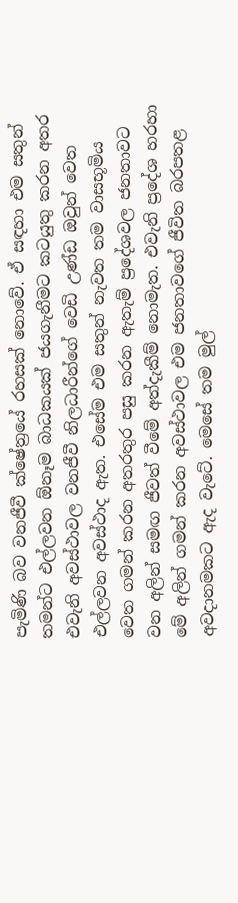පැමිණි බව වනජීවී ක්ෂේත්‍රයේ රහසක් නොවේ. ඒ සඳහා එම සතුන් තමන්ට එල්ලවන ඕනෑම බාධකයක් ජයගැනීමට කටයුතු කරන අතර එවැනි අවස්ථාවල වනජීවී නිලධාරීන්ගේ වෙඩි උණ්ඩ ඔවුන් වෙත එල්ලවන අවස්ථාද ඇත. එසේම එම සතුන් නැවත තම වාසභූමිය වෙත ගමන් කරන අතරතුර පසු කරන ඇතැම් ප්‍රදේශවල ජනතාවට වන අලින් සමඟ ජීවත් වීමේ අත්දැකීම් නොමැත. එවැනි ප්‍රදේශ හරහා මේ අලින් ගමන් කරන අවස්‌ථාවල එම ජනතාවගේ ජීවිත බරපතළ අවදානමකට ඇද වැටේ. මෙසේ තම මුල්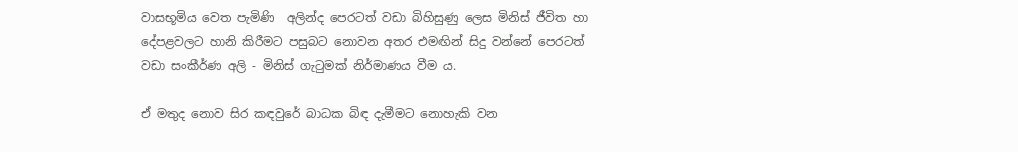වාසභූමිය වෙත පැමිණි  අලින්ද පෙරටත් වඩා බිහිසුණු ලෙස මිනිස්‌ ජීවිත හා දේපළවලට හානි කිරීමට පසුබට නොවන අතර එමඟින් සිදු වන්නේ පෙරටත් වඩා සංකීර්ණ අලි - මිනිස්‌ ගැටුමක්‌ නිර්මාණය වීම ය.

ඒ මතුද නොව සිර කඳවුරේ බාධක බිඳ දැමීමට නොහැකි වන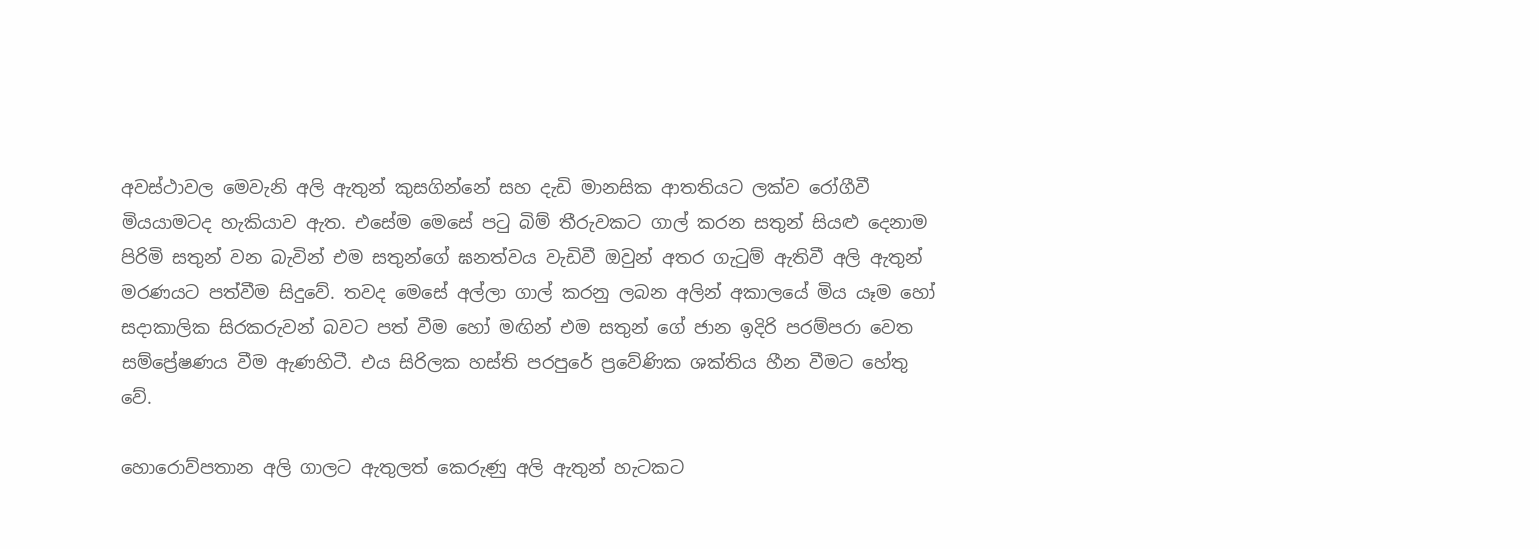අවස්ථාවල මෙවැනි අලි ඇතුන් කුසගින්නේ සහ දැඩි මානසික ආතතියට ලක්ව රෝගීවී මියයාමටද හැකියාව ඇත. එසේම මෙසේ පටු බිම් තීරුවකට ගාල් කරන සතුන් සියළු දෙනාම පිරිමි සතුන් වන බැවින් එම සතුන්ගේ ඝනත්වය වැඩිවී ඔවුන් අතර ගැටුම් ඇතිවී අලි ඇතුන් මරණයට පත්වීම සිදුවේ. තවද මෙසේ අල්ලා ගාල් කරනු ලබන අලින් අකාලයේ මිය යෑම හෝ සදාකාලික සිරකරුවන් බවට පත් වීම හෝ මඟින් එම සතුන් ගේ ජාන ඉදිරි පරම්පරා වෙත සම්ප්‍රේෂණය වීම ඇණහිටී. එය සිරිලක හස්‌ති පරපුරේ ප්‍රවේණික ශක්‌තිය හීන වීමට හේතු වේ.

හොරොව්පතාන අලි ගාලට ඇතුලත් කෙරුණු අලි ඇතුන් හැටකට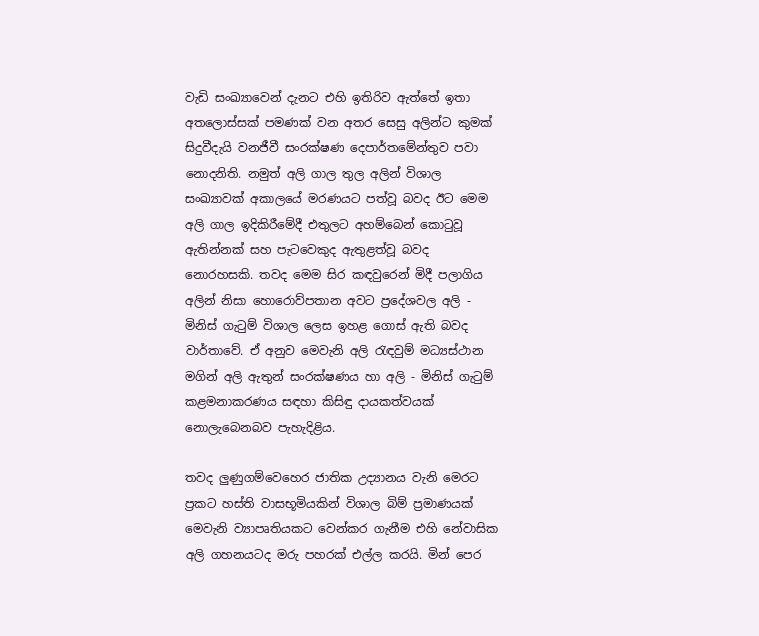වැඩි සංඛ්‍යාවෙන් දැනට එහි ඉතිරිව ඇත්තේ ඉතා අතලොස්සක් පමණක් වන අතර සෙසු අලින්ට කුමක් සිදුවීදැයි වනජීවී සංරක්ෂණ දෙපාර්තමේන්තුව පවා නොදනිති. නමුත් අලි ගාල තුල අලින් විශාල සංඛ්‍යාවක් අකාලයේ මරණයට පත්වූ බවද ඊට මෙම අලි ගාල ඉදිකිරීමේදී එතුලට අහම්බෙන් කොටුවූ ඇතින්නක් සහ පැටවෙකුද ඇතුළත්වූ බවද නොරහසකි. තවද මෙම සිර කඳවුරෙන් මිදී පලාගිය අලින් නිසා හොරොව්පතාන අවට ප්‍රදේශවල අලි - මිනිස් ගැටුම් විශාල ලෙස ඉහළ ගොස් ඇති බවද වාර්තාවේ. ඒ අනුව මෙවැනි අලි රැඳවුම් මධ්‍යස්ථාන මගින් අලි ඇතුන් සංරක්ෂණය හා අලි - මිනිස් ගැටුම් කළමනාකරණය සඳහා කිසිඳු දායකත්වයක් නොලැබෙනබව පැහැදිළිය.

තවද ලුණුගම්වෙහෙර ජාතික උද්‍යානය වැනි මෙරට ප්‍රකට හස්ති වාසභූමියකින් විශාල බිම් ප්‍රමාණයක් මෙවැනි ව්‍යාපෘතියකට වෙන්කර ගැනීම එහි නේවාසික අලි ගහනයටද මරු පහරක් එල්ල කරයි. මින් පෙර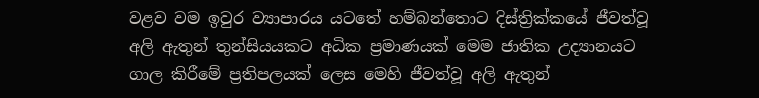වළව වම ඉවුර ව්‍යාපාරය යටතේ හම්බන්තොට දිස්ත්‍රික්කයේ ජීවත්වූ අලි ඇතුන් තුන්සියයකට අධික ප්‍රමාණයක් මෙම ජාතික උද්‍යානයට ගාල කිරීමේ ප්‍රතිපලයක් ලෙස මෙහි ජීවත්වූ අලි ඇතුන්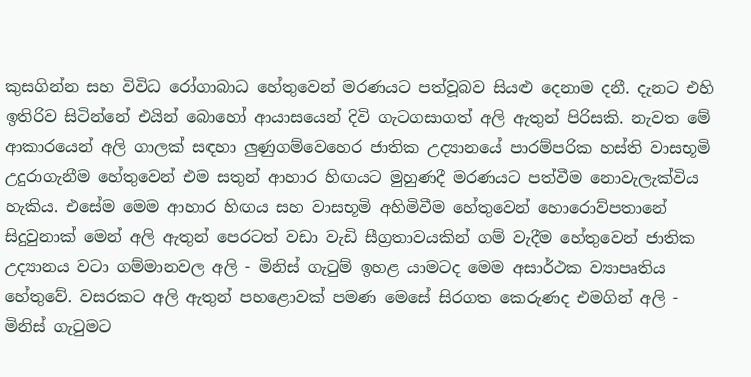කුසගින්න සහ විවිධ රෝගාබාධ හේතුවෙන් මරණයට පත්වූබව සියළු දෙනාම දනී. දැනට එහි ඉතිරිව සිටින්නේ එයින් බොහෝ ආයාසයෙන් දිවි ගැටගසාගත් අලි ඇතුන් පිරිසකි. නැවත මේ ආකාරයෙන් අලි ගාලක් සඳහා ලුණුගම්වෙහෙර ජාතික උද්‍යානයේ පාරම්පරික හස්ති වාසභූමි උදුරාගැනීම හේතුවෙන් එම සතුන් ආහාර හිඟයට මුහුණදී මරණයට පත්වීම නොවැලැක්විය හැකිය. එසේම මෙම ආහාර හිඟය සහ වාසභූමි අහිමිවීම හේතුවෙන් හොරොව්පතානේ සිදුවුනාක් මෙන් අලි ඇතුන් පෙරටත් වඩා වැඩි සීග්‍රතාවයකින් ගම් වැදීම හේතුවෙන් ජාතික උද්‍යානය වටා ගම්මානවල අලි - මිනිස් ගැටුම් ඉහළ යාමටද මෙම අසාර්ථක ව්‍යාපෘතිය හේතුවේ. වසරකට අලි ඇතුන් පහළොවක් පමණ මෙසේ සිරගත කෙරුණද එමගින් අලි - මිනිස් ගැටුමට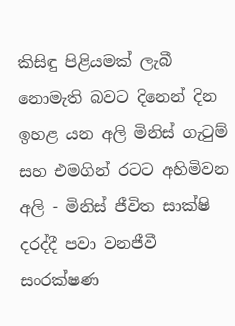කිසිඳු පිළියමක් ලැබී නොමැති බවට දිනෙන් දින ඉහළ යන අලි මිනිස් ගැටුම් සහ එමගින් රටට අහිමිවන අලි - මිනිස් ජීවිත සාක්ෂි දරද්දී පවා වනජීවී සංරක්ෂණ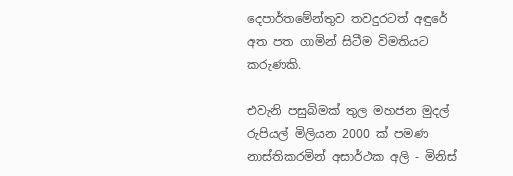දෙපාර්තමේන්තුව තවදුරටත් අඳුරේ අත පත ගාමින් සිටීම විමතියට කරුණකි.

එවැනි පසුබිමක් තුල මහජන මුදල් රුපියල් මිලියන 2000 ක් පමණ නාස්තිකරමින් අසාර්ථක අලි - මිනිස්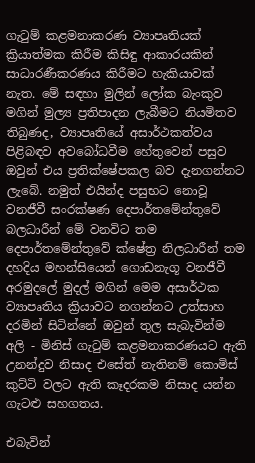ගැටුම් කළමනාකරණ ව්‍යාපෘතියක් ක්‍රියාත්මක කිරීම කිසිඳු ආකාරයකින් සාධාරණීකරණය කිරීමට හැකියාවක් නැත. මේ සඳහා මුලින් ලෝක බැංකුව මගින් මුල්‍ය ප්‍රතිපාදන ලැබීමට නියමිතව තිබුණද, ව්‍යාපෘතියේ අසාර්ථකත්වය පිළිබඳව අවබෝධවීම හේතුවෙන් පසුව ඔවුන් එය ප්‍රතික්ෂේපකල බව දැනගන්නට ලැබේ. නමුත් එයින්ද පසුභට නොවූ වනජීවී සංරක්ෂණ දෙපාර්තමේන්තුවේ බලධාරීන් මේ වනවිට තම දෙපාර්තමේන්තුවේ ක්ෂේත්‍ර නිලධාරීන් තම දහදිය මහන්සියෙන් ගොඩනැගූ වනජීවී අරමුදලේ මුදල් මගින් මෙම අසාර්ථක ව්‍යාපෘතිය ක්‍රියාවට නගන්නට උත්සාහ දරමින් සිටින්නේ ඔවුන් තුල සැබැවින්ම අලි - මිනිස් ගැටුම් කළමනාකරණයට ඇති උනන්දුව නිසාද එසේත් නැතිනම් කොමිස් කුට්ටි වලට ඇති කෑදරකම නිසාද යන්න ගැටළු සහගතය.

එබැවින්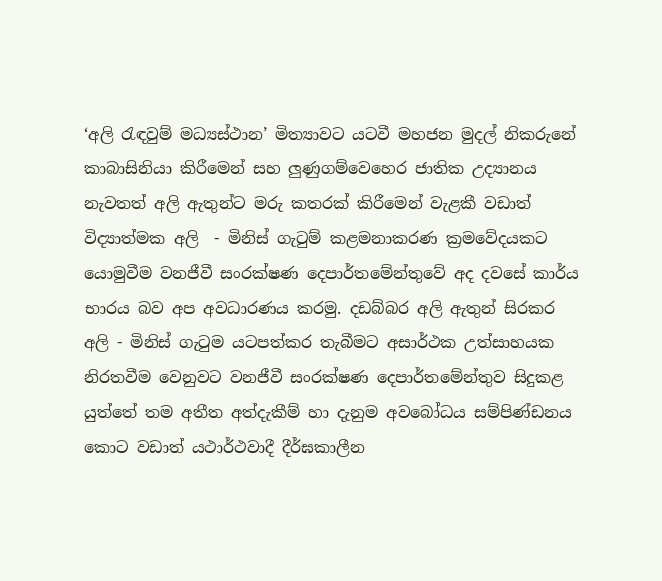‘අලි රැඳවුම් මධ්‍යස්ථාන’ මිත්‍යාවට යටවී මහජන මුදල් නිකරුනේ කාබාසිනියා කිරීමෙන් සහ ලුණුගම්වෙහෙර ජාතික උද්‍යානය නැවතත් අලි ඇතුන්ට මරු කතරක් කිරීමෙන් වැළකී වඩාත් විද්‍යාත්මක අලි  - මිනිස් ගැටුම් කළමනාකරණ ක්‍රමවේදයකට යොමුවීම වනජීවී සංරක්ෂණ දෙපාර්තමේන්තුවේ අද දවසේ කාර්ය භාරය බව අප අවධාරණය කරමු. දඩබ්බර අලි ඇතුන් සිරකර අලි - මිනිස් ගැටුම යටපත්කර තැබීමට අසාර්ථක උත්සාහයක නිරතවීම වෙනුවට වනජීවී සංරක්ෂණ දෙපාර්තමේන්තුව සිදුකළ යුත්තේ තම අතීත අත්දැකීම් හා දැනුම අවබෝධය සම්පිණ්‌ඩනය කොට වඩාත් යථාර්ථවාදී දීර්ඝකාලීන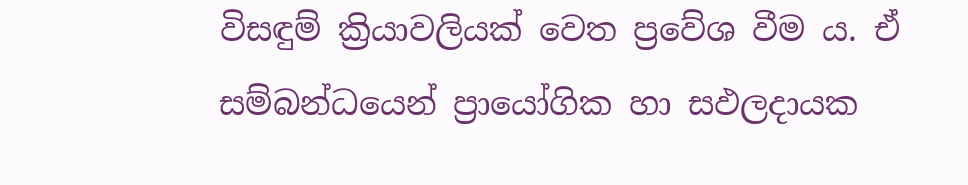විසඳුම් ක්‍රියාවලියක්‌ වෙත ප්‍රවේශ වීම ය. ඒ සම්බන්ධයෙන් ප්‍රායෝගික හා සඵලදායක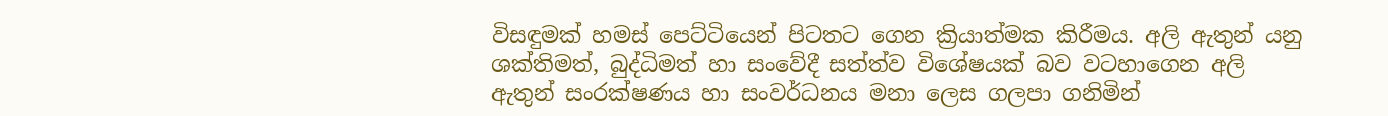විසඳුමක්‌ හමස්‌ පෙට්‌ටියෙන් පිටතට ගෙන ක්‍රියාත්මක කිරීමය. අලි ඇතුන් යනු ශක්‌තිමත්, බුද්ධිමත් හා සංවේදී සත්ත්ව විශේෂයක්‌ බව වටහාගෙන අලි ඇතුන් සංරක්‌ෂණය හා සංවර්ධනය මනා ලෙස ගලපා ගනිමින්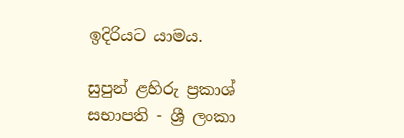ඉදිරියට යාමය.

සුපුන් ළහිරු ප්‍රකාශ්
සභාපති - ශ්‍රී ලංකා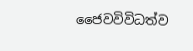ජෛවවිවිධත්ව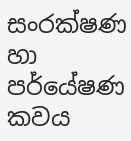සංරක්ෂණ හා පර්යේෂණ කවය